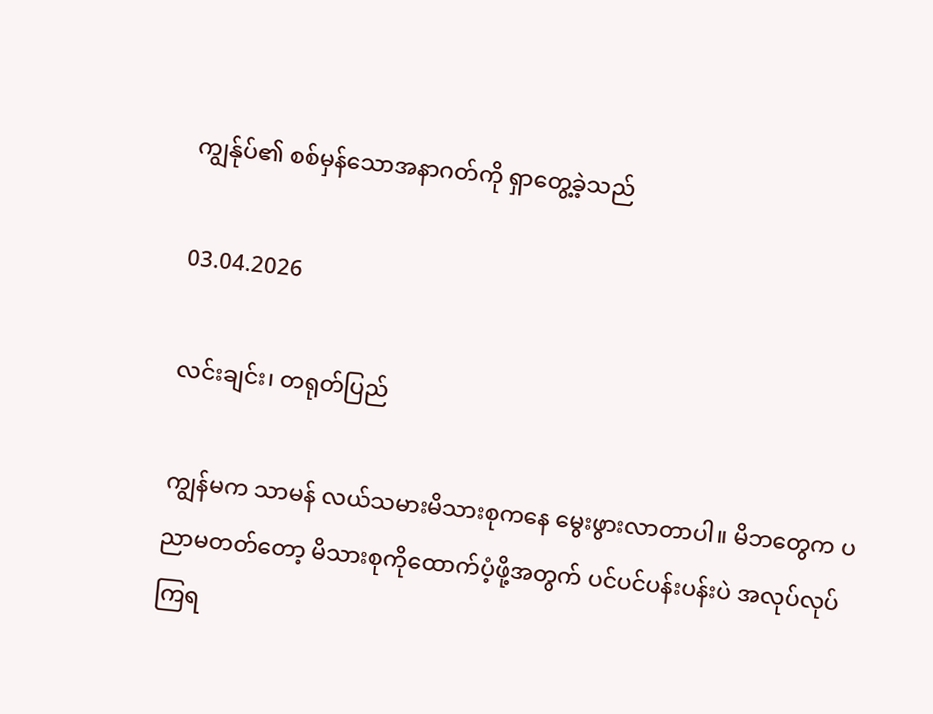ကျွန်ုပ်၏ စစ်မှန်သောအနာဂတ်ကို ရှာတွေ့ခဲ့သည်

03.04.2026

လင်းချင်း၊ တရုတ်ပြည်

ကျွန်မက သာမန် လယ်သမားမိသားစုကနေ မွေးဖွားလာတာပါ။ မိဘတွေက ပညာမတတ်တော့ မိသားစုကိုထောက်ပံ့ဖို့အတွက် ပင်ပင်ပန်းပန်းပဲ အလုပ်လုပ်ကြရ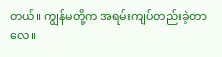တယ်။ ကျွန်မတို့က အရမ်းကျပ်တည်းခဲ့တာလေ။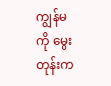ကျွန်မကို မွေးတုန်းက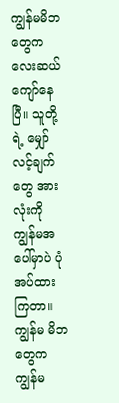ကျွန်မမိဘတွေက လေးဆယ်ကျော်နေပြီ။ သူတို့ရဲ့ မျှော်လင့်ချက်တွေ အားလုံးကို ကျွန်မအပေါ်မှာပဲ ပုံအပ်ထားကြတာ။ ကျွန်မ မိဘတွေက ကျွန်မ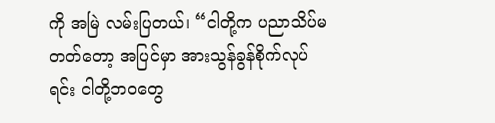ကို အမြဲ လမ်းပြတယ်၊ “ငါတို့က ပညာသိပ်မတတ်တော့ အပြင်မှာ အားသွန်ခွန်စိုက်လုပ်ရင်း ငါတို့ဘဝတွေ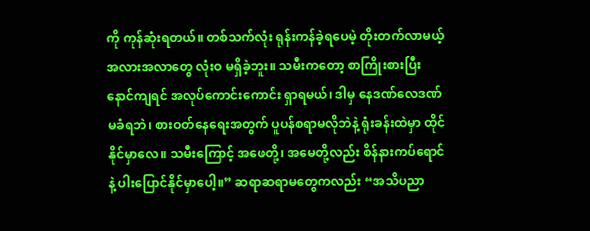ကို ကုန်ဆုံးရတယ်။ တစ်သက်လုံး ရုန်းကန်ခဲ့ရပေမဲ့ တိုးတက်လာမယ့်အလားအလာတွေ လုံးဝ မရှိခဲ့ဘူး။ သမီးကတော့ စာကြိုးစားပြီး နောင်ကျရင် အလုပ်ကောင်းကောင်း ရှာရမယ်၊ ဒါမှ နေဒဏ်လေဒဏ် မခံရဘဲ၊ စားဝတ်နေရေးအတွက် ပူပန်စရာမလိုဘဲနဲ့ ရုံးခန်းထဲမှာ ထိုင်နိုင်မှာလေ။ သမီးကြောင့် အဖေတို့၊ အမေတို့လည်း စိန်နားကပ်ရောင်နဲ့ ပါးပြောင်နိုင်မှာပေါ့။” ဆရာဆရာမတွေကလည်း “အသိပညာ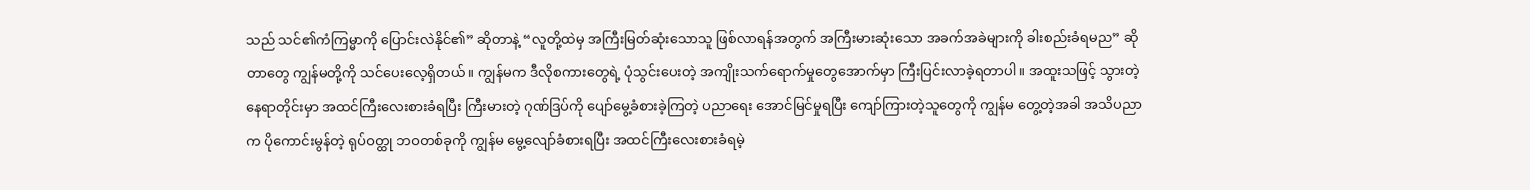သည် သင်၏ကံကြမ္မာကို ပြောင်းလဲနိုင်၏” ဆိုတာနဲ့ “လူတို့ထဲမှ အကြီးမြတ်ဆုံးသောသူ ဖြစ်လာရန်အတွက် အကြီးမားဆုံးသော အခက်အခဲများကို ခါးစည်းခံရမည” ဆိုတာတွေ ကျွန်မတို့ကို သင်ပေးလေ့ရှိတယ်။ ကျွန်မက ဒီလိုစကားတွေရဲ့ ပုံသွင်းပေးတဲ့ အကျိုးသက်ရောက်မှုတွေအောက်မှာ ကြီးပြင်းလာခဲ့ရတာပါ။ အထူးသဖြင့် သွားတဲ့နေရာတိုင်းမှာ အထင်ကြီးလေးစားခံရပြီး ကြီးမားတဲ့ ဂုဏ်ဒြပ်ကို ပျော်မွေ့ခံစားခဲ့ကြတဲ့ ပညာရေး အောင်မြင်မှုရပြီး ကျော်ကြားတဲ့သူတွေကို ကျွန်မ တွေ့တဲ့အခါ အသိပညာက ပိုကောင်းမွန်တဲ့ ရုပ်ဝတ္ထု ဘဝတစ်ခုကို ကျွန်မ မွေ့လျော်ခံစားရပြီး အထင်ကြီးလေးစားခံရမဲ့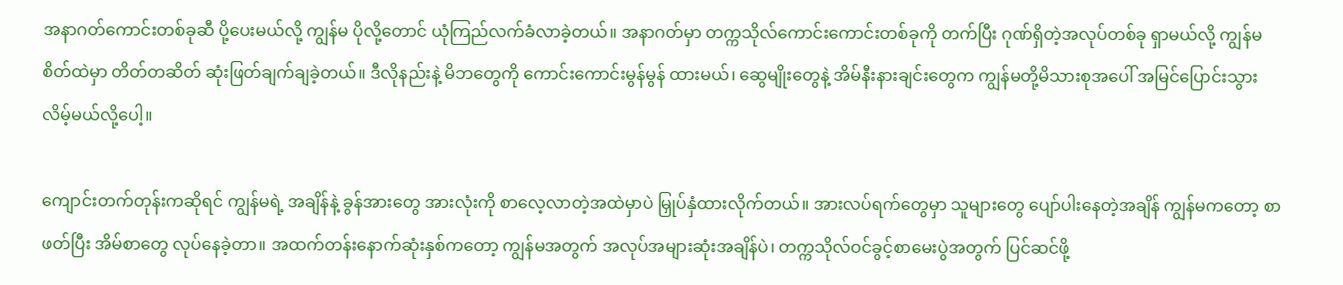အနာဂတ်ကောင်းတစ်ခုဆီ ပို့ပေးမယ်လို့ ကျွန်မ ပိုလို့တောင် ယုံကြည်လက်ခံလာခဲ့တယ်။ အနာဂတ်မှာ တက္ကသိုလ်ကောင်းကောင်းတစ်ခုကို တက်ပြီး ဂုဏ်ရှိတဲ့အလုပ်တစ်ခု ရှာမယ်လို့ ကျွန်မ စိတ်ထဲမှာ တိတ်တဆိတ် ဆုံးဖြတ်ချက်ချခဲ့တယ်။ ဒီလိုနည်းနဲ့ မိဘတွေကို ကောင်းကောင်းမွန်မွန် ထားမယ်၊ ဆွေမျိုးတွေနဲ့ အိမ်နီးနားချင်းတွေက ကျွန်မတို့မိသားစုအပေါ် အမြင်ပြောင်းသွားလိမ့်မယ်လို့ပေါ့။

ကျောင်းတက်တုန်းကဆိုရင် ကျွန်မရဲ့ အချိန်နဲ့ ခွန်အားတွေ အားလုံးကို စာလေ့လာတဲ့အထဲမှာပဲ မြှုပ်နှံထားလိုက်တယ်။ အားလပ်ရက်တွေမှာ သူများတွေ ပျော်ပါးနေတဲ့အချိန် ကျွန်မကတော့ စာဖတ်ပြီး အိမ်စာတွေ လုပ်နေခဲ့တာ။ အထက်တန်းနောက်ဆုံးနှစ်ကတော့ ကျွန်မအတွက် အလုပ်အများဆုံးအချိန်ပဲ၊ တက္ကသိုလ်ဝင်ခွင့်စာမေးပွဲအတွက် ပြင်ဆင်ဖို့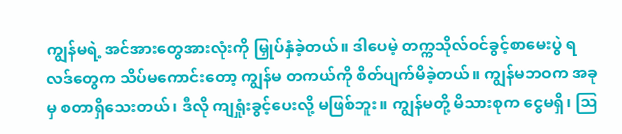ကျွန်မရဲ့ အင်အားတွေအားလုံးကို မြှုပ်နှံခဲ့တယ်။ ဒါပေမဲ့ တက္ကသိုလ်ဝင်ခွင့်စာမေးပွဲ ရလဒ်တွေက သိပ်မကောင်းတော့ ကျွန်မ တကယ်ကို စိတ်ပျက်မိခဲ့တယ်။ ကျွန်မဘဝက အခုမှ စတာရှိသေးတယ်၊ ဒီလို ကျရှုံးခွင့်ပေးလို့ မဖြစ်ဘူး။ ကျွန်မတို့ မိသားစုက ငွေမရှိ၊ ဩ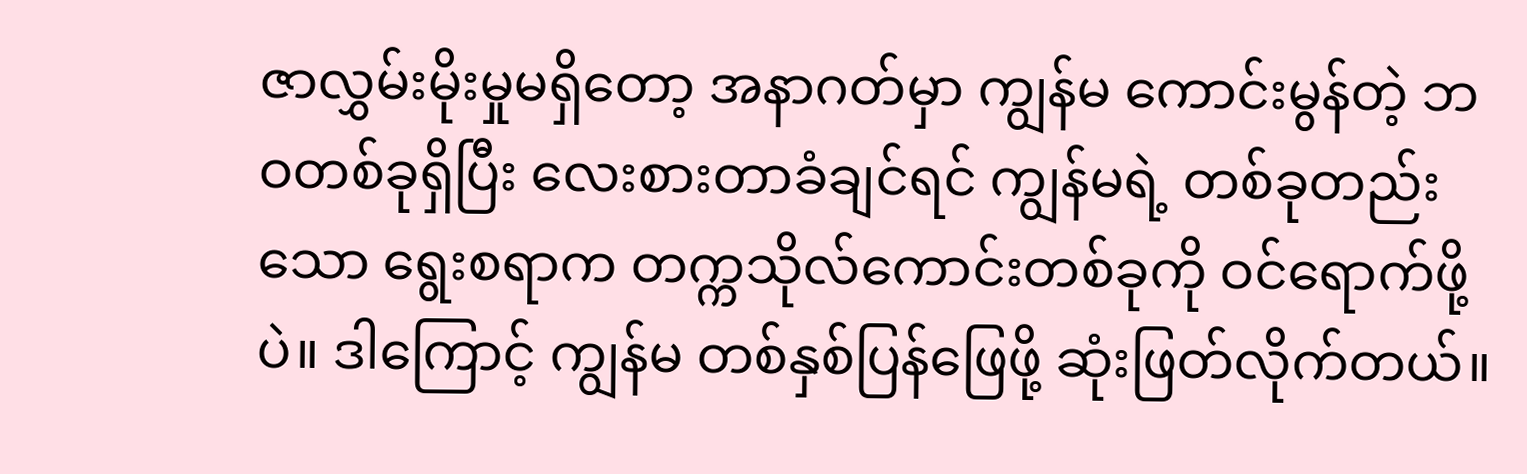ဇာလွှမ်းမိုးမှုမရှိတော့ အနာဂတ်မှာ ကျွန်မ ကောင်းမွန်တဲ့ ဘဝတစ်ခုရှိပြီး လေးစားတာခံချင်ရင် ကျွန်မရဲ့ တစ်ခုတည်းသော ရွေးစရာက တက္ကသိုလ်ကောင်းတစ်ခုကို ဝင်ရောက်ဖို့ပဲ။ ဒါကြောင့် ကျွန်မ တစ်နှစ်ပြန်ဖြေဖို့ ဆုံးဖြတ်လိုက်တယ်။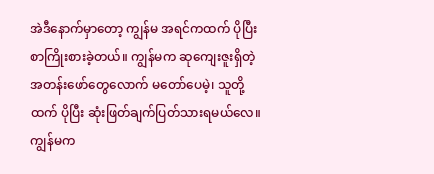အဲဒီနောက်မှာတော့ ကျွန်မ အရင်ကထက် ပိုပြီး စာကြိုးစားခဲ့တယ်။ ကျွန်မက ဆုကျေးဇူးရှိတဲ့ အတန်းဖော်တွေလောက် မတော်ပေမဲ့၊ သူတို့ထက် ပိုပြီး ဆုံးဖြတ်ချက်ပြတ်သားရမယ်လေ။ ကျွန်မက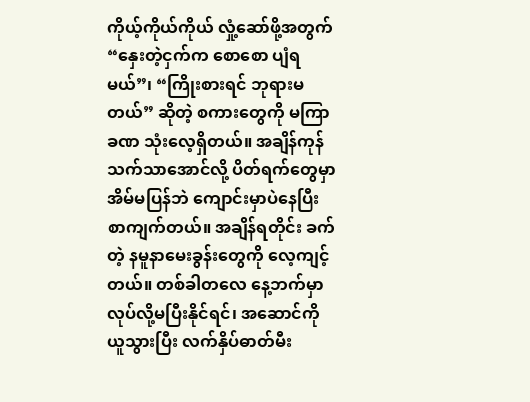ကိုယ့်ကိုယ်ကိုယ် လှုံ့ဆော်ဖို့အတွက် “နှေးတဲ့ငှက်က စောစော ပျံရမယ်”၊ “ကြိုးစားရင် ဘုရားမတယ်” ဆိုတဲ့ စကားတွေကို မကြာခဏ သုံးလေ့ရှိတယ်။ အချိန်ကုန်သက်သာအောင်လို့ ပိတ်ရက်တွေမှာ အိမ်မပြန်ဘဲ ကျောင်းမှာပဲနေပြီး စာကျက်တယ်။ အချိန်ရတိုင်း ခက်တဲ့ နမူနာမေးခွန်းတွေကို လေ့ကျင့်တယ်။ တစ်ခါတလေ နေ့ဘက်မှာ လုပ်လို့မပြီးနိုင်ရင်၊ အဆောင်ကို ယူသွားပြီး လက်နှိပ်ဓာတ်မီး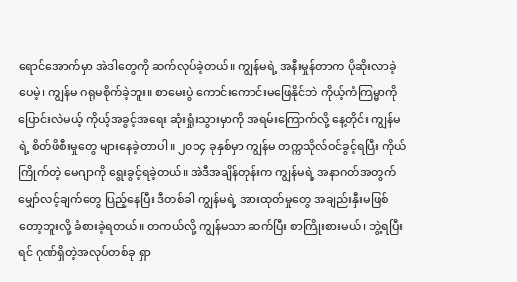ရောင်အောက်မှာ အဲဒါတွေကို ဆက်လုပ်ခဲ့တယ်။ ကျွန်မရဲ့ အနီးမှုန်တာက ပိုဆိုးလာခဲ့ပေမဲ့၊ ကျွန်မ ဂရုမစိုက်ခဲ့ဘူး။ စာမေးပွဲ ကောင်းကောင်းမဖြေနိုင်ဘဲ ကိုယ့်ကံကြမ္မာကို ပြောင်းလဲမယ့် ကိုယ့်အခွင့်အရေး ဆုံးရှုံးသွားမှာကို အရမ်းကြောက်လို့ နေ့တိုင်း ကျွန်မရဲ့ စိတ်ဖိစီးမှုတွေ များနေခဲ့တာပါ။ ၂၀၁၄ ခုနှစ်မှာ ကျွန်မ တက္ကသိုလ်ဝင်ခွင့်ရပြီး ကိုယ်ကြိုက်တဲ့ မေဂျာကို ရွေးခွင့်ရခဲ့တယ်။ အဲဒီအချိန်တုန်းက ကျွန်မရဲ့ အနာဂတ်အတွက် မျှော်လင့်ချက်တွေ ပြည့်နေပြီး ဒီတစ်ခါ ကျွန်မရဲ့ အားထုတ်မှုတွေ အချည်းနှီးမဖြစ်တော့ဘူးလို့ ခံစားခဲ့ရတယ်။ တကယ်လို့ ကျွန်မသာ ဆက်ပြီး စာကြိုးစားမယ်၊ ဘွဲ့ရပြီးရင် ဂုဏ်ရှိတဲ့အလုပ်တစ်ခု ရှာ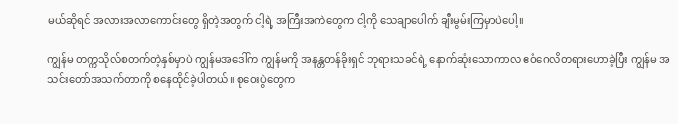မယ်ဆိုရင် အလားအလာကောင်းတွေ ရှိတဲ့အတွက် ငါ့ရဲ့ အကြီးအကဲတွေက ငါ့ကို သေချာပေါက် ချီးမွမ်းကြမှာပဲပေါ့။

ကျွန်မ တက္ကသိုလ်စတက်တဲ့နှစ်မှာပဲ ကျွန်မအဒေါ်က ကျွန်မကို အနန္တတန်ခိုးရှင် ဘုရားသခင်ရဲ့ နောက်ဆုံးသောကာလ ဧဝံဂေလိတရားဟောခဲ့ပြီး ကျွန်မ အသင်းတော်အသက်တာကို စနေထိုင်ခဲ့ပါတယ်။ စုဝေးပွဲတွေက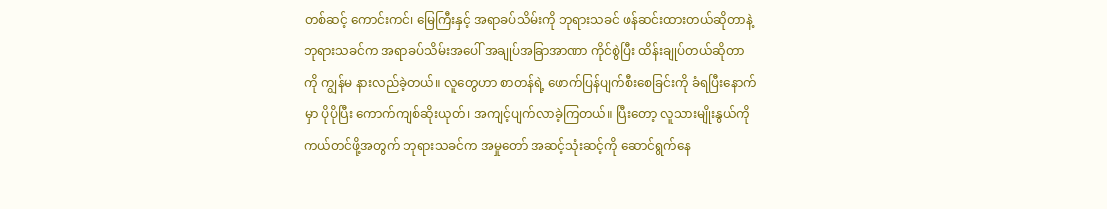တစ်ဆင့် ကောင်းကင်၊ မြေကြီးနှင့် အရာခပ်သိမ်းကို ဘုရားသခင် ဖန်ဆင်းထားတယ်ဆိုတာနဲ့ ဘုရားသခင်က အရာခပ်သိမ်းအပေါ် အချုပ်အခြာအာဏာ ကိုင်စွဲပြီး ထိန်းချုပ်တယ်ဆိုတာကို ကျွန်မ နားလည်ခဲ့တယ်။ လူတွေဟာ စာတန်ရဲ့ ဖောက်ပြန်ပျက်စီးစေခြင်းကို ခံရပြီးနောက်မှာ ပိုပိုပြီး ကောက်ကျစ်ဆိုးယုတ်၊ အကျင့်ပျက်လာခဲ့ကြတယ်။ ပြီးတော့ လူသားမျိုးနွယ်ကို ကယ်တင်ဖို့အတွက် ဘုရားသခင်က အမှုတော် အဆင့်သုံးဆင့်ကို ဆောင်ရွက်နေ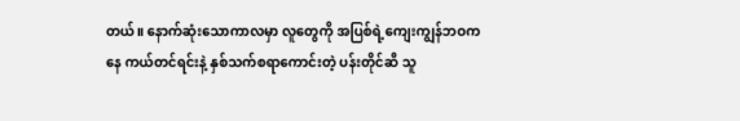တယ်။ နောက်ဆုံးသောကာလမှာ လူတွေကို အပြစ်ရဲ့ကျေးကျွန်ဘဝကနေ ကယ်တင်ရင်းနဲ့ နှစ်သက်စရာကောင်းတဲ့ ပန်းတိုင်ဆီ သူ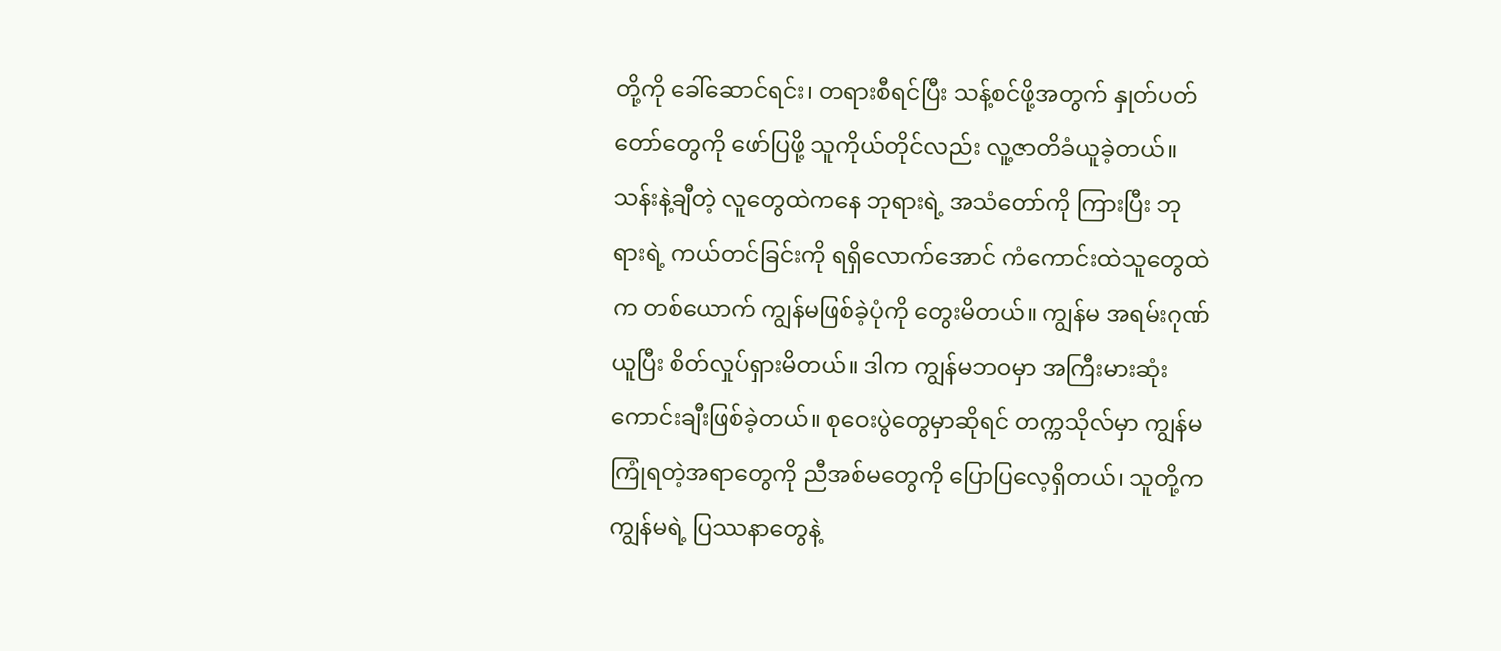တို့ကို ခေါ်ဆောင်ရင်း၊ တရားစီရင်ပြီး သန့်စင်ဖို့အတွက် နှုတ်ပတ်တော်တွေကို ဖော်ပြဖို့ သူကိုယ်တိုင်လည်း လူ့ဇာတိခံယူခဲ့တယ်။ သန်းနဲ့ချီတဲ့ လူတွေထဲကနေ ဘုရားရဲ့ အသံတော်ကို ကြားပြီး ဘုရားရဲ့ ကယ်တင်ခြင်းကို ရရှိလောက်အောင် ကံကောင်းထဲသူတွေထဲက တစ်ယောက် ကျွန်မဖြစ်ခဲ့ပုံကို တွေးမိတယ်။ ကျွန်မ အရမ်းဂုဏ်ယူပြီး စိတ်လှုပ်ရှားမိတယ်။ ဒါက ကျွန်မဘဝမှာ အကြီးမားဆုံး ကောင်းချီးဖြစ်ခဲ့တယ်။ စုဝေးပွဲတွေမှာဆိုရင် တက္ကသိုလ်မှာ ကျွန်မ ကြုံရတဲ့အရာတွေကို ညီအစ်မတွေကို ပြောပြလေ့ရှိတယ်၊ သူတို့က ကျွန်မရဲ့ ပြဿနာတွေနဲ့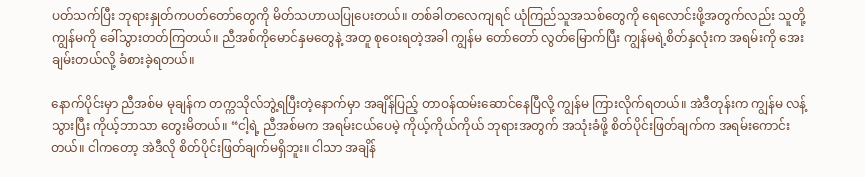ပတ်သက်ပြီး ဘုရားနှုတ်ကပတ်တော်တွေကို မိတ်သဟာယပြုပေးတယ်။ တစ်ခါတလေကျရင် ယုံကြည်သူအသစ်တွေကို ရေလောင်းဖို့အတွက်လည်း သူတို့ ကျွန်မကို ခေါ်သွားတတ်ကြတယ်။ ညီအစ်ကိုမောင်နှမတွေနဲ့ အတူ စုဝေးရတဲ့အခါ ကျွန်မ တော်တော် လွတ်မြောက်ပြီး ကျွန်မရဲ့စိတ်နှလုံးက အရမ်းကို အေးချမ်းတယ်လို့ ခံစားခဲ့ရတယ်။

နောက်ပိုင်းမှာ ညီအစ်မ မုချန်က တက္ကသိုလ်ဘွဲ့ရပြီးတဲ့နောက်မှာ အချိန်ပြည့် တာဝန်ထမ်းဆောင်နေပြီလို့ ကျွန်မ ကြားလိုက်ရတယ်။ အဲဒီတုန်းက ကျွန်မ လန့်သွားပြီး ကိုယ့်ဘာသာ တွေးမိတယ်။ “ငါ့ရဲ့ ညီအစ်မက အရမ်းငယ်ပေမဲ့ ကိုယ့်ကိုယ်ကိုယ် ဘုရားအတွက် အသုံးခံဖို့ စိတ်ပိုင်းဖြတ်ချက်က အရမ်းကောင်းတယ်။ ငါကတော့ အဲဒီလို စိတ်ပိုင်းဖြတ်ချက်မရှိဘူး။ ငါသာ အချိန်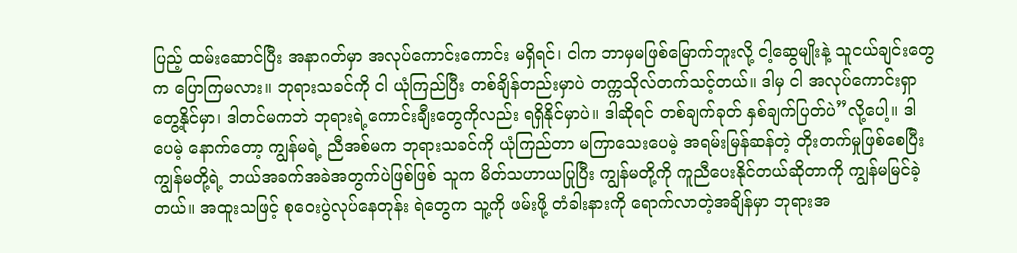ပြည့် ထမ်းဆောင်ပြီး အနာဂတ်မှာ အလုပ်ကောင်းကောင်း မရှိရင်၊ ငါက ဘာမှမဖြစ်မြောက်ဘူးလို့ ငါ့ဆွေမျိုးနဲ့ သူငယ်ချင်းတွေက ပြောကြမလား။ ဘုရားသခင်ကို ငါ ယုံကြည်ပြီး တစ်ချိန်တည်းမှာပဲ တက္ကသိုလ်တက်သင့်တယ်။ ဒါမှ ငါ အလုပ်ကောင်းရှာတွေ့နိုင်မှာ၊ ဒါတင်မကဘဲ ဘုရားရဲ့ကောင်းချီးတွေကိုလည်း ရရှိနိုင်မှာပဲ။ ဒါဆိုရင် တစ်ချက်ခုတ် နှစ်ချက်ပြတ်ပဲ”လို့ပေါ့။ ဒါပေမဲ့ နောက်တော့ ကျွန်မရဲ့ ညီအစ်မက ဘုရားသခင်ကို ယုံကြည်တာ မကြာသေးပေမဲ့ အရမ်းမြန်ဆန်တဲ့ တိုးတက်မှုဖြစ်စေပြီး ကျွန်မတို့ရဲ့ ဘယ်အခက်အခဲအတွက်ပဲဖြစ်ဖြစ် သူက မိတ်သဟာယပြုပြီး ကျွန်မတို့ကို ကူညီပေးနိုင်တယ်ဆိုတာကို ကျွန်မမြင်ခဲ့တယ်။ အထူးသဖြင့် စုဝေးပွဲလုပ်နေတုန်း ရဲတွေက သူ့ကို ဖမ်းဖို့ တံခါးနားကို ရောက်လာတဲ့အချိန်မှာ ဘုရားအ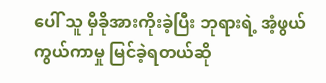ပေါ် သူ မှီခိုအားကိုးခဲ့ပြီး ဘုရားရဲ့ အံ့ဖွယ် ကွယ်ကာမှု မြင်ခဲ့ရတယ်ဆို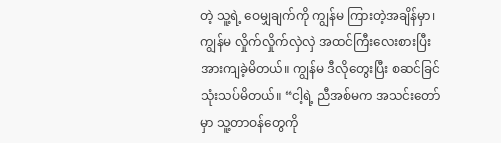တဲ့ သူ့ရဲ့ ဝေမျှချက်ကို ကျွန်မ ကြားတဲ့အချိန်မှာ၊ ကျွန်မ လှိုက်လှိုက်လှဲလှဲ အထင်ကြီးလေးစားပြီး အားကျခဲ့မိတယ်။ ကျွန်မ ဒီလိုတွေးပြီး စဆင်ခြင်သုံးသပ်မိတယ်။ “ငါ့ရဲ့ ညီအစ်မက အသင်းတော်မှာ သူ့တာဝန်တွေကို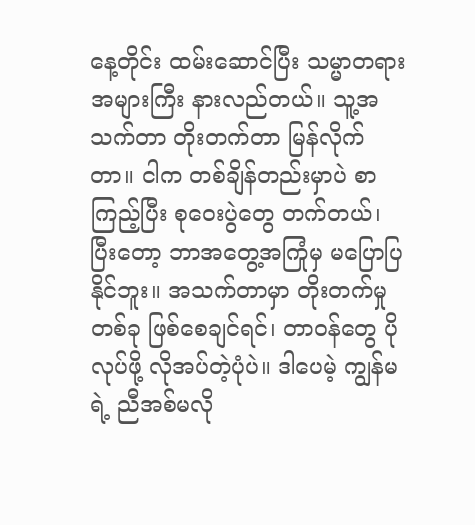နေ့တိုင်း ထမ်းဆောင်ပြီး သမ္မာတရား အများကြီး နားလည်တယ်။ သူ့အသက်တာ တိုးတက်တာ မြန်လိုက်တာ။ ငါက တစ်ချိန်တည်းမှာပဲ စာကြည့်ပြီး စုဝေးပွဲတွေ တက်တယ်၊ ပြီးတော့ ဘာအတွေ့အကြုံမှ မပြောပြနိုင်ဘူး။ အသက်တာမှာ တိုးတက်မှုတစ်ခု ဖြစ်စေချင်ရင်၊ တာဝန်တွေ ပိုလုပ်ဖို့ လိုအပ်တဲ့ပုံပဲ။ ဒါပေမဲ့ ကျွန်မရဲ့ ညီအစ်မလို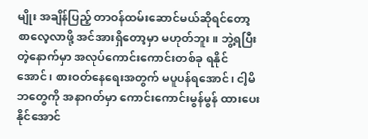မျိုး အချိန်ပြည့် တာဝန်ထမ်းဆောင်မယ်ဆိုရင်တော့ စာလေ့လာဖို့ အင်အားရှိတော့မှာ မဟုတ်ဘူး။ ဘွဲ့ရပြီးတဲ့နောက်မှာ အလုပ်ကောင်းကောင်းတစ်ခု ရနိုင်အောင်၊ စားဝတ်နေရေးအတွက် မပူပန်ရအောင်၊ ငါ့မိဘတွေကို အနာဂတ်မှာ ကောင်းကောင်းမွန်မွန် ထားပေးနိုင်အောင်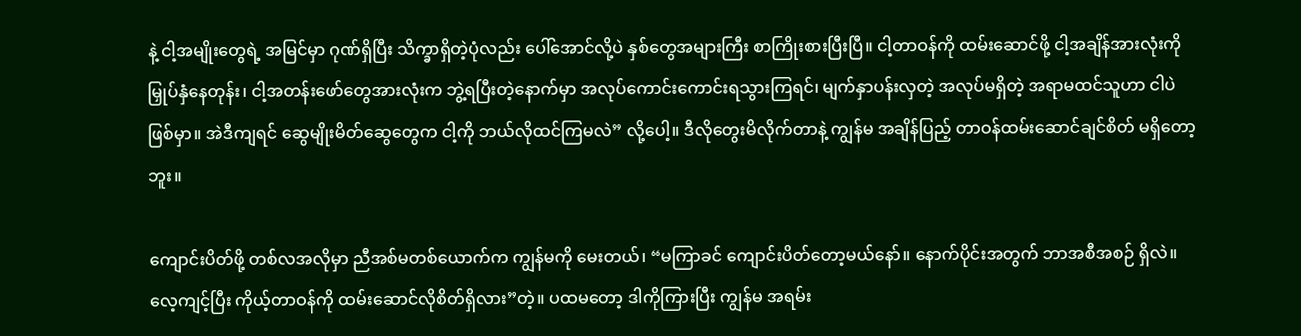နဲ့ ငါ့အမျိုးတွေရဲ့ အမြင်မှာ ဂုဏ်ရှိပြီး သိက္ခာရှိတဲ့ပုံလည်း ပေါ်အောင်လို့ပဲ နှစ်တွေအများကြီး စာကြိုးစားပြီးပြီ။ ငါ့တာဝန်ကို ထမ်းဆောင်ဖို့ ငါ့အချိန်အားလုံးကို မြှုပ်နှံနေတုန်း၊ ငါ့အတန်းဖော်တွေအားလုံးက ဘွဲ့ရပြီးတဲ့နောက်မှာ အလုပ်ကောင်းကောင်းရသွားကြရင်၊ မျက်နှာပန်းလှတဲ့ အလုပ်မရှိတဲ့ အရာမထင်သူဟာ ငါပဲဖြစ်မှာ။ အဲဒီကျရင် ဆွေမျိုးမိတ်ဆွေတွေက ငါ့ကို ဘယ်လိုထင်ကြမလဲ” လို့ပေါ့။ ဒီလိုတွေးမိလိုက်တာနဲ့ ကျွန်မ အချိန်ပြည့် တာဝန်ထမ်းဆောင်ချင်စိတ် မရှိတော့ဘူး။

ကျောင်းပိတ်ဖို့ တစ်လအလိုမှာ ညီအစ်မတစ်ယောက်က ကျွန်မကို မေးတယ်၊ “မကြာခင် ကျောင်းပိတ်တော့မယ်နော်။ နောက်ပိုင်းအတွက် ဘာအစီအစဉ် ရှိလဲ။ လေ့ကျင့်ပြီး ကိုယ့်တာဝန်ကို ထမ်းဆောင်လိုစိတ်ရှိလား”တဲ့။ ပထမတော့ ဒါကိုကြားပြီး ကျွန်မ အရမ်း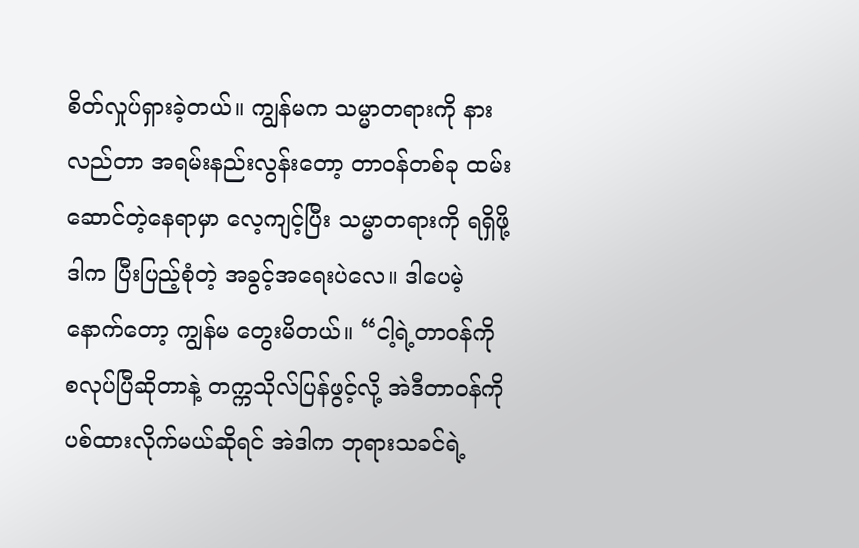စိတ်လှုပ်ရှားခဲ့တယ်။ ကျွန်မက သမ္မာတရားကို နားလည်တာ အရမ်းနည်းလွန်းတော့ တာဝန်တစ်ခု ထမ်းဆောင်တဲ့နေရာမှာ လေ့ကျင့်ပြီး သမ္မာတရားကို ရရှိဖို့ ဒါက ပြီးပြည့်စုံတဲ့ အခွင့်အရေးပဲလေ။ ဒါပေမဲ့ နောက်တော့ ကျွန်မ တွေးမိတယ်။ “ငါ့ရဲ့တာဝန်ကို စလုပ်ပြီဆိုတာနဲ့ တက္ကသိုလ်ပြန်ဖွင့်လို့ အဲဒီတာဝန်ကို ပစ်ထားလိုက်မယ်ဆိုရင် အဲဒါက ဘုရားသခင်ရဲ့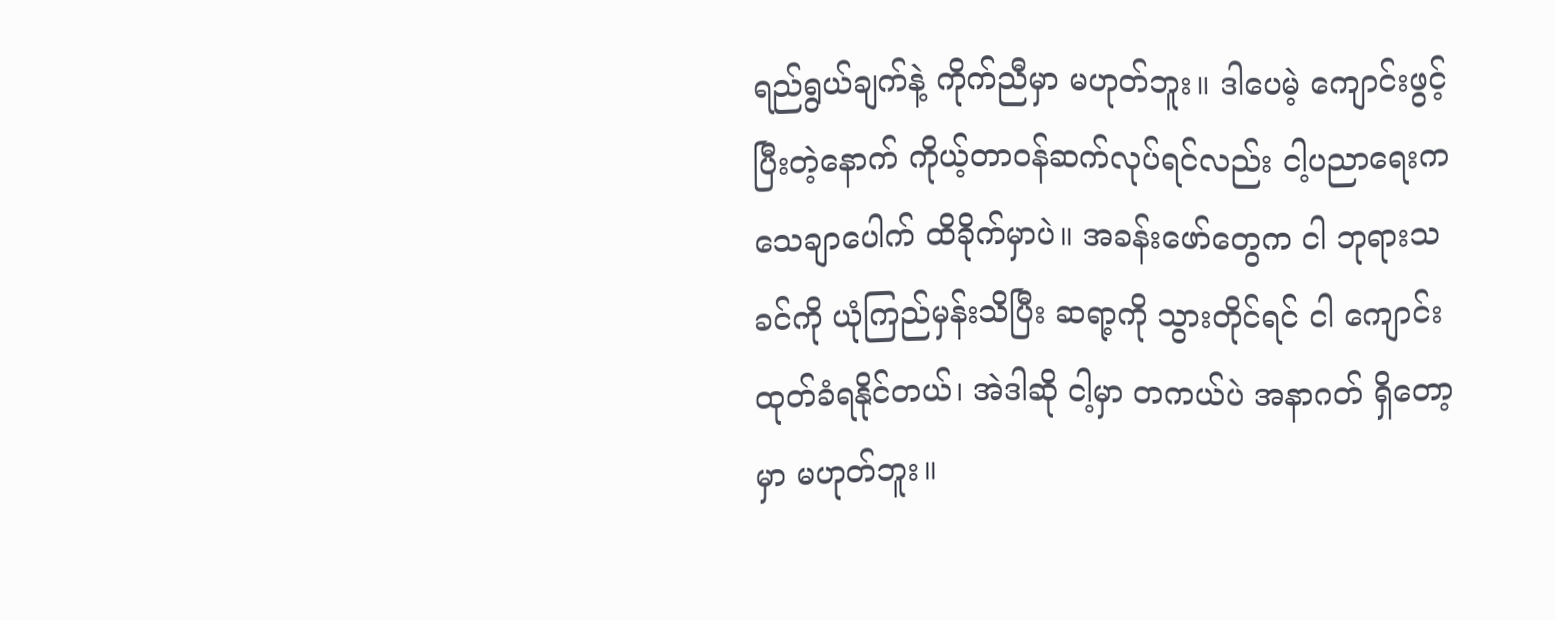ရည်ရွယ်ချက်နဲ့ ကိုက်ညီမှာ မဟုတ်ဘူး။ ဒါပေမဲ့ ကျောင်းဖွင့်ပြီးတဲ့နောက် ကိုယ့်တာဝန်ဆက်လုပ်ရင်လည်း ငါ့ပညာရေးက သေချာပေါက် ထိခိုက်မှာပဲ။ အခန်းဖော်တွေက ငါ ဘုရားသခင်ကို ယုံကြည်မှန်းသိပြီး ဆရာ့ကို သွားတိုင်ရင် ငါ ကျောင်းထုတ်ခံရနိုင်တယ်၊ အဲဒါဆို ငါ့မှာ တကယ်ပဲ အနာဂတ် ရှိတော့မှာ မဟုတ်ဘူး။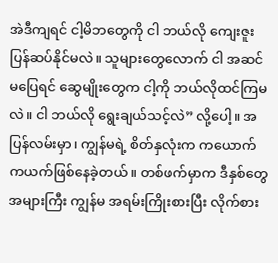အဲဒီကျရင် ငါ့မိဘတွေကို ငါ ဘယ်လို ကျေးဇူးပြန်ဆပ်နိုင်မလဲ။ သူများတွေလောက် ငါ အဆင်မပြေရင် ဆွေမျိုးတွေက ငါ့ကို ဘယ်လိုထင်ကြမလဲ။ ငါ ဘယ်လို ရွေးချယ်သင့်လဲ” လို့ပေါ့။ အပြန်လမ်းမှာ၊ ကျွန်မရဲ့ စိတ်နှလုံးက ကယောက်ကယက်ဖြစ်နေခဲ့တယ်။ တစ်ဖက်မှာက ဒီနှစ်တွေအများကြီး ကျွန်မ အရမ်းကြိုးစားပြီး လိုက်စား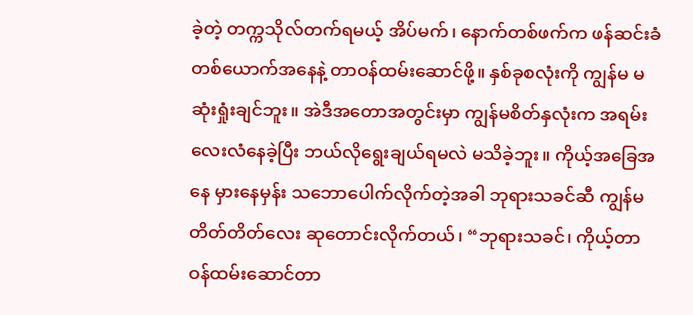ခဲ့တဲ့ တက္ကသိုလ်တက်ရမယ့် အိပ်မက်၊ နောက်တစ်ဖက်က ဖန်ဆင်းခံတစ်ယောက်အနေနဲ့ တာဝန်ထမ်းဆောင်ဖို့။ နှစ်ခုစလုံးကို ကျွန်မ မဆုံးရှုံးချင်ဘူး။ အဲဒီအတောအတွင်းမှာ ကျွန်မစိတ်နှလုံးက အရမ်းလေးလံနေခဲ့ပြီး ဘယ်လိုရွေးချယ်ရမလဲ မသိခဲ့ဘူး။ ကိုယ့်အခြေအနေ မှားနေမှန်း သဘောပေါက်လိုက်တဲ့အခါ ဘုရားသခင်ဆီ ကျွန်မ တိတ်တိတ်လေး ဆုတောင်းလိုက်တယ်၊ “ဘုရားသခင်၊ ကိုယ့်တာဝန်ထမ်းဆောင်တာ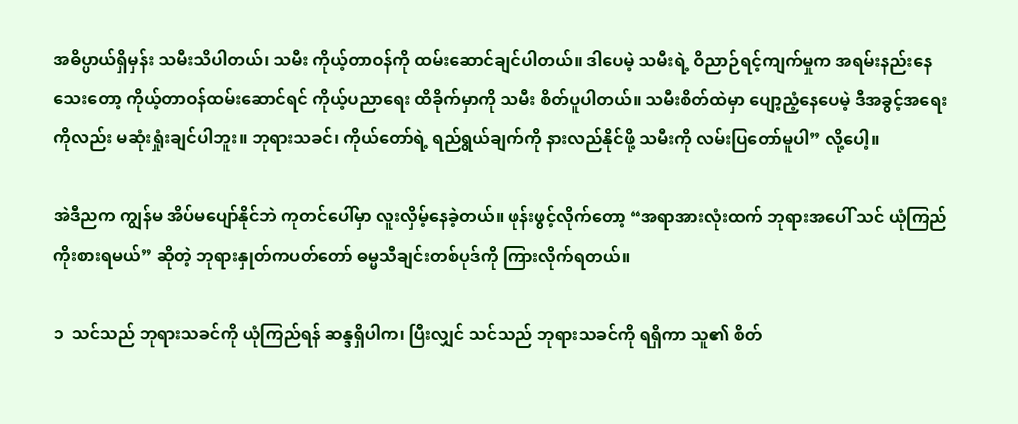အဓိပ္ပာယ်ရှိမှန်း သမီးသိပါတယ်၊ သမီး ကိုယ့်တာဝန်ကို ထမ်းဆောင်ချင်ပါတယ်။ ဒါပေမဲ့ သမီးရဲ့ ဝိညာဉ်ရင့်ကျက်မှုက အရမ်းနည်းနေသေးတော့ ကိုယ့်တာဝန်ထမ်းဆောင်ရင် ကိုယ့်ပညာရေး ထိခိုက်မှာကို သမီး စိတ်ပူပါတယ်။ သမီးစိတ်ထဲမှာ ပျော့ညံ့နေပေမဲ့ ဒီအခွင့်အရေးကိုလည်း မဆုံးရှုံးချင်ပါဘူး။ ဘုရားသခင်၊ ကိုယ်တော်ရဲ့ ရည်ရွယ်ချက်ကို နားလည်နိုင်ဖို့ သမီးကို လမ်းပြတော်မူပါ” လို့ပေါ့။

အဲဒီညက ကျွန်မ အိပ်မပျော်နိုင်ဘဲ ကုတင်ပေါ်မှာ လူးလှိမ့်နေခဲ့တယ်။ ဖုန်းဖွင့်လိုက်တော့ “အရာအားလုံးထက် ဘုရားအပေါ် သင် ယုံကြည်ကိုးစားရမယ်” ဆိုတဲ့ ဘုရားနှုတ်ကပတ်တော် ဓမ္မသီချင်းတစ်ပုဒ်ကို ကြားလိုက်ရတယ်။

၁  သင်သည် ဘုရားသခင်ကို ယုံကြည်ရန် ဆန္ဒရှိပါက၊ ပြီးလျှင် သင်သည် ဘုရားသခင်ကို ရရှိကာ သူ၏ စိတ်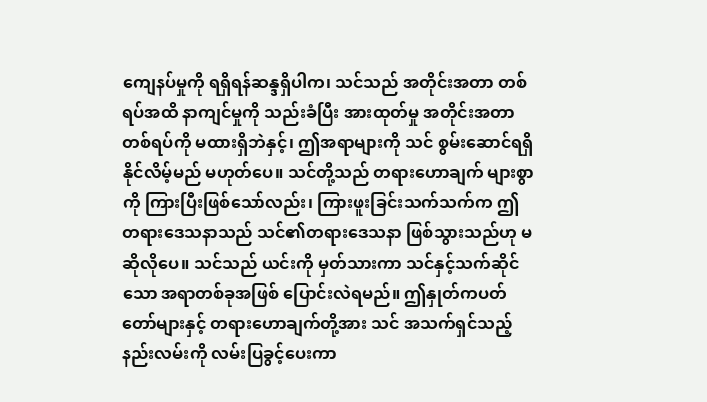ကျေနပ်မှုကို ရရှိရန်ဆန္ဒရှိပါက၊ သင်သည် အတိုင်းအတာ တစ်ရပ်အထိ နာကျင်မှုကို သည်းခံပြီး အားထုတ်မှု အတိုင်းအတာတစ်ရပ်ကို မထားရှိဘဲနှင့်၊ ဤအရာများကို သင် စွမ်းဆောင်ရရှိနိုင်လိမ့်မည် မဟုတ်ပေ။ သင်တို့သည် တရားဟောချက် များစွာကို ကြားပြီးဖြစ်သော်လည်း၊ ကြားဖူးခြင်းသက်သက်က ဤတရားဒေသနာသည် သင်၏တရားဒေသနာ ဖြစ်သွားသည်ဟု မဆိုလိုပေ။ သင်သည် ယင်းကို မှတ်သားကာ သင်နှင့်သက်ဆိုင်သော အရာတစ်ခုအဖြစ် ပြောင်းလဲရမည်။ ဤနှုတ်ကပတ်တော်များနှင့် တရားဟောချက်တို့အား သင် အသက်ရှင်သည့် နည်းလမ်းကို လမ်းပြခွင့်ပေးကာ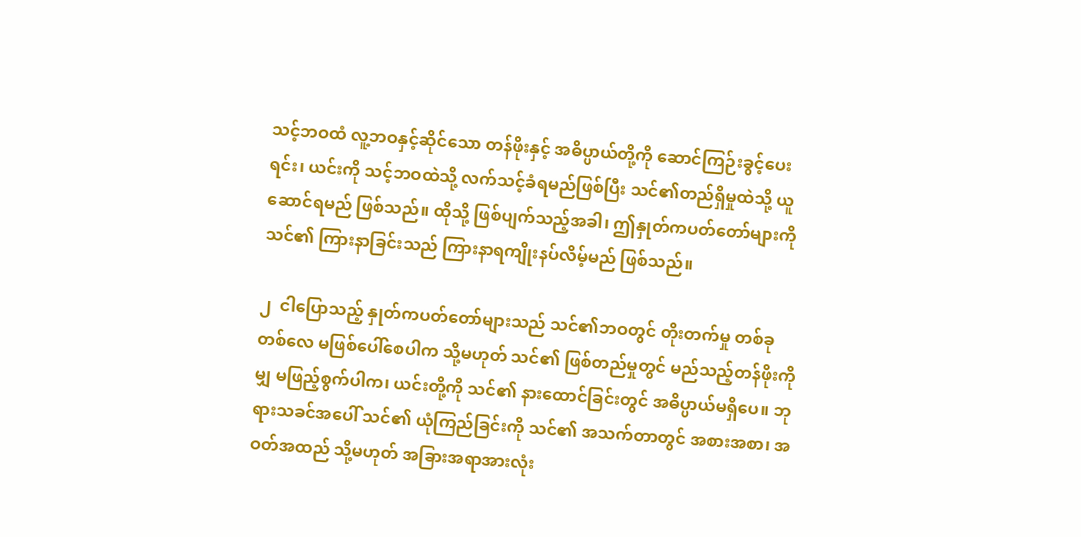သင့်ဘဝထံ လူ့ဘဝနှင့်ဆိုင်သော တန်ဖိုးနှင့် အဓိပ္ပာယ်တို့ကို ဆောင်ကြဉ်းခွင့်ပေးရင်း၊ ယင်းကို သင့်ဘဝထဲသို့ လက်သင့်ခံရမည်ဖြစ်ပြီး သင်၏တည်ရှိမှုထဲသို့ ယူဆောင်ရမည် ဖြစ်သည်။ ထိုသို့ ဖြစ်ပျက်သည့်အခါ၊ ဤနှုတ်ကပတ်တော်များကို သင်၏ ကြားနာခြင်းသည် ကြားနာရကျိုးနပ်လိမ့်မည် ဖြစ်သည်။

၂  ငါပြောသည့် နှုတ်ကပတ်တော်များသည် သင်၏ဘဝတွင် တိုးတက်မှု တစ်ခုတစ်လေ မဖြစ်ပေါ်စေပါက သို့မဟုတ် သင်၏ ဖြစ်တည်မှုတွင် မည်သည့်တန်ဖိုးကိုမျှ မဖြည့်စွက်ပါက၊ ယင်းတို့ကို သင်၏ နားထောင်ခြင်းတွင် အဓိပ္ပာယ်မရှိပေ။ ဘုရားသခင်အပေါ် သင်၏ ယုံကြည်ခြင်းကို သင်၏ အသက်တာတွင် အစားအစာ၊ အဝတ်အထည် သို့မဟုတ် အခြားအရာအားလုံး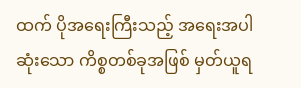ထက် ပိုအရေးကြီးသည့် အရေးအပါဆုံးသော ကိစ္စတစ်ခုအဖြစ် မှတ်ယူရ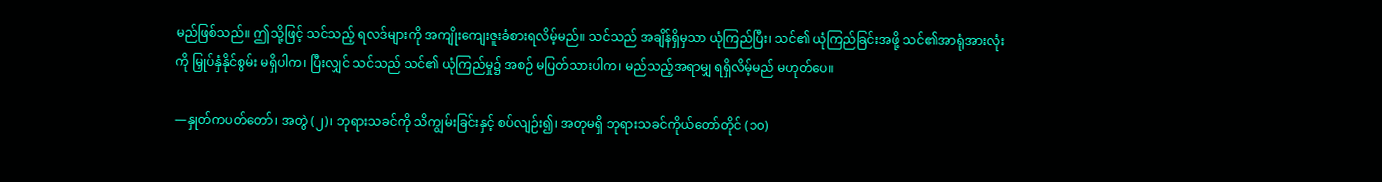မည်ဖြစ်သည်။ ဤသို့ဖြင့် သင်သည့် ရလဒ်များကို အကျိုးကျေးဇူးခံစားရလိမ့်မည်။ သင်သည် အချိန်ရှိမှသာ ယုံကြည်ပြီး၊ သင်၏ ယုံကြည်ခြင်းအဖို့ သင်၏အာရုံအားလုံးကို မြှုပ်နှံနိုင်စွမ်း မရှိပါက၊ ပြီးလျှင် သင်သည် သင်၏ ယုံကြည်မှု၌ အစဉ် မပြတ်သားပါက၊ မည်သည့်အရာမျှ ရရှိလိမ့်မည် မဟုတ်ပေ။

—နှုတ်ကပတ်တော်၊ အတွဲ (၂)၊ ဘုရားသခင်ကို သိကျွမ်းခြင်းနှင့် စပ်လျဉ်း၍၊ အတုမရှိ ဘုရားသခင်ကိုယ်တော်တိုင် (၁၀)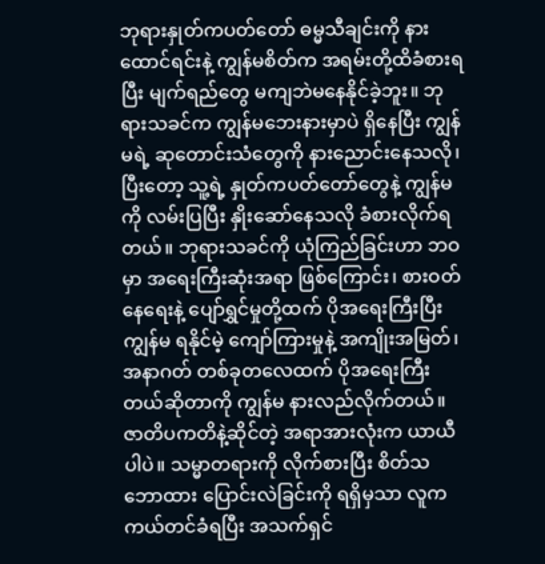ဘုရားနှုတ်ကပတ်တော် ဓမ္မသီချင်းကို နားထောင်ရင်းနဲ့ ကျွန်မစိတ်က အရမ်းတို့ထိခံစားရပြီး မျက်ရည်တွေ မကျဘဲမနေနိုင်ခဲ့ဘူး။ ဘုရားသခင်က ကျွန်မဘေးနားမှာပဲ ရှိနေပြီး ကျွန်မရဲ့ ဆုတောင်းသံတွေကို နားညောင်းနေသလို၊ ပြီးတော့ သူ့ရဲ့ နှုတ်ကပတ်တော်တွေနဲ့ ကျွန်မကို လမ်းပြပြီး နှိုးဆော်နေသလို ခံစားလိုက်ရတယ်။ ဘုရားသခင်ကို ယုံကြည်ခြင်းဟာ ဘဝမှာ အရေးကြီးဆုံးအရာ ဖြစ်ကြောင်း၊ စားဝတ်နေရေးနဲ့ ပျော်ရွှင်မှုတို့ထက် ပိုအရေးကြီးပြီး ကျွန်မ ရနိုင်မဲ့ ကျော်ကြားမှုနဲ့ အကျိုးအမြတ်၊ အနာဂတ် တစ်ခုတလေထက် ပိုအရေးကြီးတယ်ဆိုတာကို ကျွန်မ နားလည်လိုက်တယ်။ ဇာတိပကတိနဲ့ဆိုင်တဲ့ အရာအားလုံးက ယာယီပါပဲ။ သမ္မာတရားကို လိုက်စားပြီး စိတ်သဘောထား ပြောင်းလဲခြင်းကို ရရှိမှသာ လူက ကယ်တင်ခံရပြီး အသက်ရှင်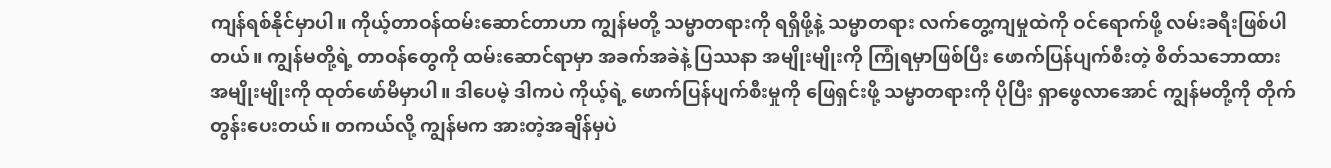ကျန်ရစ်နိုင်မှာပါ။ ကိုယ့်တာဝန်ထမ်းဆောင်တာဟာ ကျွန်မတို့ သမ္မာတရားကို ရရှိဖို့နဲ့ သမ္မာတရား လက်တွေ့ကျမှုထဲကို ဝင်ရောက်ဖို့ လမ်းခရီးဖြစ်ပါတယ်။ ကျွန်မတို့ရဲ့ တာဝန်တွေကို ထမ်းဆောင်ရာမှာ အခက်အခဲနဲ့ ပြဿနာ အမျိုးမျိုးကို ကြုံရမှာဖြစ်ပြီး ဖောက်ပြန်ပျက်စီးတဲ့ စိတ်သဘောထား အမျိုးမျိုးကို ထုတ်ဖော်မိမှာပါ။ ဒါပေမဲ့ ဒါကပဲ ကိုယ့်ရဲ့ ဖောက်ပြန်ပျက်စီးမှုကို ဖြေရှင်းဖို့ သမ္မာတရားကို ပိုပြီး ရှာဖွေလာအောင် ကျွန်မတို့ကို တိုက်တွန်းပေးတယ်။ တကယ်လို့ ကျွန်မက အားတဲ့အချိန်မှပဲ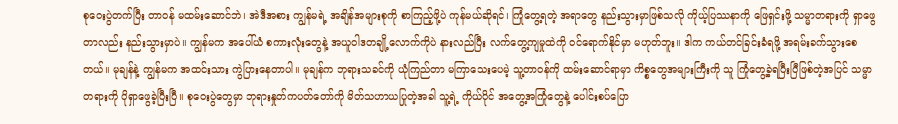စုဝေးပွဲတက်ပြီး တာဝန် မထမ်းဆောင်ဘဲ၊ အဲဒီအစား ကျွန်မရဲ့ အချိန်အများစုကို စာကြည့်ဖို့ပဲ ကုန်မယ်ဆိုရင်၊ ကြုံတွေ့ရတဲ့ အရာတွေ နည်းသွားမှာဖြစ်သလို ကိုယ့်ပြဿနာကို ဖြေရှင်းဖို့ သမ္မာတရားကို ရှာဖွေတာလည်း နည်းသွားမှာပဲ။ ကျွန်မက အပေါ်ယံ စကားလုံးတွေနဲ့ အယူဝါဒတချို့လောက်ကိုပဲ နားလည်ပြီး လက်တွေ့ကျမှုထဲကို ဝင်ရောက်နိုင်မှာ မဟုတ်ဘူး။ ဒါက ကယ်တင်ခြင်းခံရဖို့ အရမ်းခက်သွားစေတယ်။ မုချန်နဲ့ ကျွန်မက အထင်းသား ကွဲပြားနေတာပါ။ မုချန်က ဘုရားသခင်ကို ယုံကြည်တာ မကြာသေးပေမဲ့ သူ့တာဝန်ကို ထမ်းဆောင်ရာမှာ ကိစ္စတွေအများကြီးကို သူ ကြုံတွေ့ခဲ့ရပြီးပြီဖြစ်တဲ့အပြင် သမ္မာတရားကို ပိုရှာဖွေခဲ့ပြီးပြီ။ စုဝေးပွဲတွေမှာ ဘုရားနှုတ်ကပတ်တော်ကို မိတ်သဟာယပြုတဲ့အခါ သူ့ရဲ့ ကိုယ်ပိုင် အတွေ့အကြုံတွေနဲ့ ပေါင်းစပ်ပြော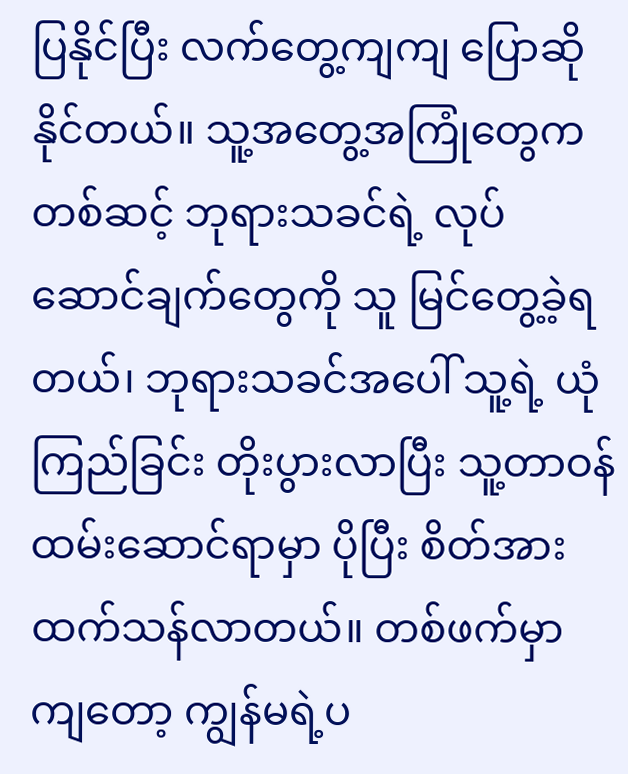ပြနိုင်ပြီး လက်တွေ့ကျကျ ပြောဆိုနိုင်တယ်။ သူ့အတွေ့အကြုံတွေကတစ်ဆင့် ဘုရားသခင်ရဲ့ လုပ်ဆောင်ချက်တွေကို သူ မြင်တွေ့ခဲ့ရတယ်၊ ဘုရားသခင်အပေါ် သူ့ရဲ့ ယုံကြည်ခြင်း တိုးပွားလာပြီး သူ့တာဝန်ထမ်းဆောင်ရာမှာ ပိုပြီး စိတ်အားထက်သန်လာတယ်။ တစ်ဖက်မှာကျတော့ ကျွန်မရဲ့ပ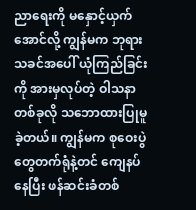ညာရေးကို မနှောင့်ယှက်အောင်လို့ ကျွန်မက ဘုရားသခင်အပေါ် ယုံကြည်ခြင်းကို အားမှလုပ်တဲ့ ဝါသနာတစ်ခုလို သဘောထားပြုမူခဲ့တယ်။ ကျွန်မက စုဝေးပွဲတွေတက်ရုံနဲ့တင် ကျေနပ်နေပြီး ဖန်ဆင်းခံတစ်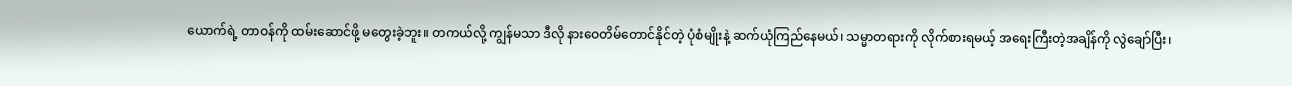ယောက်ရဲ့ တာဝန်ကို ထမ်းဆောင်ဖို့ မတွေးခဲ့ဘူး။ တကယ်လို့ ကျွန်မသာ ဒီလို နားဝေတိမ်တောင်နိုင်တဲ့ ပုံစံမျိုးနဲ့ ဆက်ယုံကြည်နေမယ်၊ သမ္မာတရားကို လိုက်စားရမယ့် အရေးကြီးတဲ့အချိန်ကို လွဲချော်ပြီး၊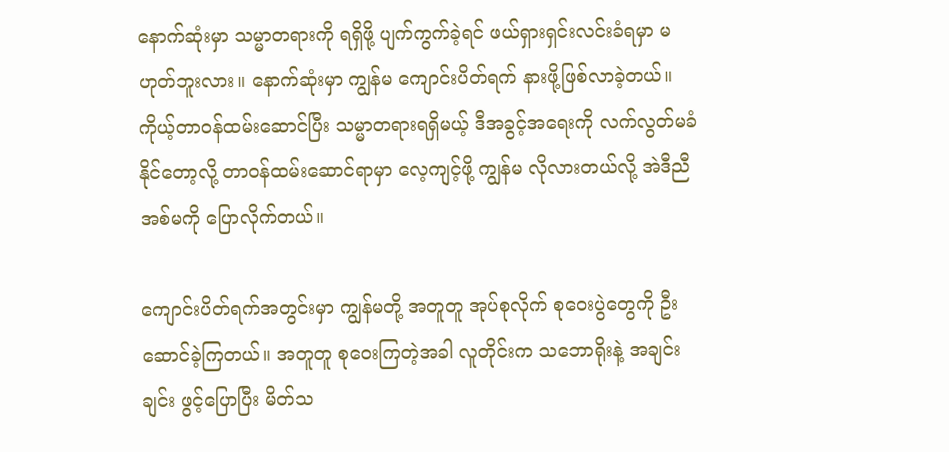နောက်ဆုံးမှာ သမ္မာတရားကို ရရှိဖို့ ပျက်ကွက်ခဲ့ရင် ဖယ်ရှားရှင်းလင်းခံရမှာ မဟုတ်ဘူးလား။ နောက်ဆုံးမှာ ကျွန်မ ကျောင်းပိတ်ရက် နားဖို့ဖြစ်လာခဲ့တယ်။ ကိုယ့်တာဝန်ထမ်းဆောင်ပြီး သမ္မာတရားရရှိမယ့် ဒီအခွင့်အရေးကို လက်လွတ်မခံနိုင်တော့လို့ တာဝန်ထမ်းဆောင်ရာမှာ လေ့ကျင့်ဖို့ ကျွန်မ လိုလားတယ်လို့ အဲဒီညီအစ်မကို ပြောလိုက်တယ်။

ကျောင်းပိတ်ရက်အတွင်းမှာ ကျွန်မတို့ အတူတူ အုပ်စုလိုက် စုဝေးပွဲတွေကို ဦးဆောင်ခဲ့ကြတယ်။ အတူတူ စုဝေးကြတဲ့အခါ လူတိုင်းက သဘောရိုးနဲ့ အချင်းချင်း ဖွင့်ပြောပြီး မိတ်သ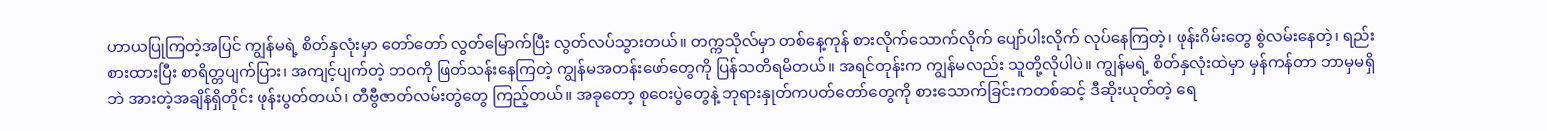ဟာယပြုကြတဲ့အပြင် ကျွန်မရဲ့ စိတ်နှလုံးမှာ တော်တော် လွတ်မြောက်ပြီး လွတ်လပ်သွားတယ်။ တက္ကသိုလ်မှာ တစ်နေ့ကုန် စားလိုက်သောက်လိုက် ပျော်ပါးလိုက် လုပ်နေကြတဲ့၊ ဖုန်းဂိမ်းတွေ စွဲလမ်းနေတဲ့၊ ရည်းစားထားပြီး စာရိတ္တပျက်ပြား၊ အကျင့်ပျက်တဲ့ ဘဝကို ဖြတ်သန်းနေကြတဲ့ ကျွန်မအတန်းဖော်တွေကို ပြန်သတိရမိတယ်။ အရင်တုန်းက ကျွန်မလည်း သူတို့လိုပါပဲ။ ကျွန်မရဲ့ စိတ်နှလုံးထဲမှာ မှန်ကန်တာ ဘာမှမရှိဘဲ အားတဲ့အချိန်ရှိတိုင်း ဖုန်းပွတ်တယ်၊ တီဗွီဇာတ်လမ်းတွဲတွေ ကြည့်တယ်။ အခုတော့ စုဝေးပွဲတွေနဲ့ ဘုရားနှုတ်ကပတ်တော်တွေကို စားသောက်ခြင်းကတစ်ဆင့် ဒီဆိုးယုတ်တဲ့ ရေ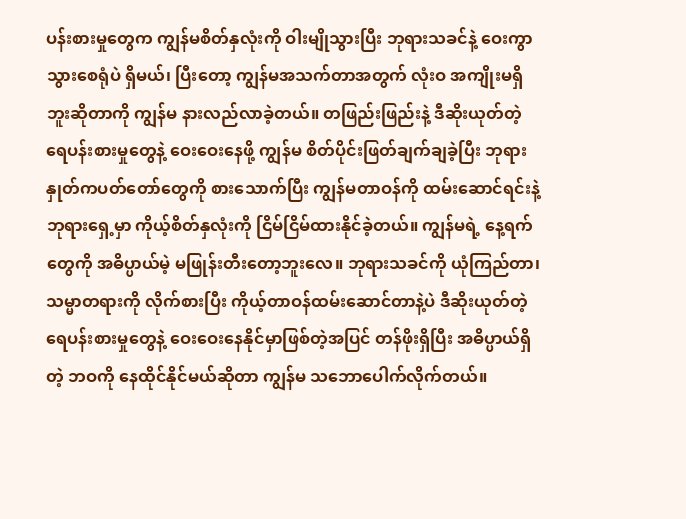ပန်းစားမှုတွေက ကျွန်မစိတ်နှလုံးကို ဝါးမျိုသွားပြီး ဘုရားသခင်နဲ့ ဝေးကွာသွားစေရုံပဲ ရှိမယ်၊ ပြီးတော့ ကျွန်မအသက်တာအတွက် လုံးဝ အကျိုးမရှိဘူးဆိုတာကို ကျွန်မ နားလည်လာခဲ့တယ်။ တဖြည်းဖြည်းနဲ့ ဒီဆိုးယုတ်တဲ့ ရေပန်းစားမှုတွေနဲ့ ဝေးဝေးနေဖို့ ကျွန်မ စိတ်ပိုင်းဖြတ်ချက်ချခဲ့ပြီး ဘုရားနှုတ်ကပတ်တော်တွေကို စားသောက်ပြီး ကျွန်မတာဝန်ကို ထမ်းဆောင်ရင်းနဲ့ ဘုရားရှေ့မှာ ကိုယ့်စိတ်နှလုံးကို ငြိမ်ငြိမ်ထားနိုင်ခဲ့တယ်။ ကျွန်မရဲ့ နေ့ရက်တွေကို အဓိပ္ပာယ်မဲ့ မဖြုန်းတီးတော့ဘူးလေ။ ဘုရားသခင်ကို ယုံကြည်တာ၊ သမ္မာတရားကို လိုက်စားပြီး ကိုယ့်တာဝန်ထမ်းဆောင်တာနဲ့ပဲ ဒီဆိုးယုတ်တဲ့ ရေပန်းစားမှုတွေနဲ့ ဝေးဝေးနေနိုင်မှာဖြစ်တဲ့အပြင် တန်ဖိုးရှိပြီး အဓိပ္ပာယ်ရှိတဲ့ ဘဝကို နေထိုင်နိုင်မယ်ဆိုတာ ကျွန်မ သဘောပေါက်လိုက်တယ်။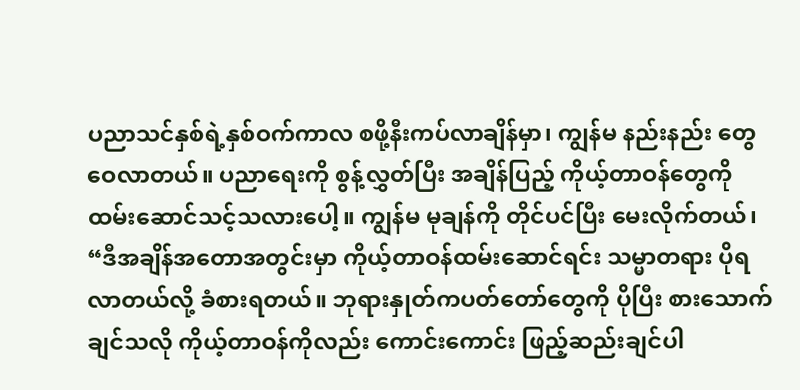ပညာသင်နှစ်ရဲ့နှစ်ဝက်ကာလ စဖို့နီးကပ်လာချိန်မှာ၊ ကျွန်မ နည်းနည်း တွေဝေလာတယ်။ ပညာရေးကို စွန့်လွှတ်ပြီး အချိန်ပြည့် ကိုယ့်တာဝန်တွေကို ထမ်းဆောင်သင့်သလားပေါ့။ ကျွန်မ မုချန်ကို တိုင်ပင်ပြီး မေးလိုက်တယ်၊ “ဒီအချိန်အတောအတွင်းမှာ ကိုယ့်တာဝန်ထမ်းဆောင်ရင်း သမ္မာတရား ပိုရလာတယ်လို့ ခံစားရတယ်။ ဘုရားနှုတ်ကပတ်တော်တွေကို ပိုပြီး စားသောက်ချင်သလို ကိုယ့်တာဝန်ကိုလည်း ကောင်းကောင်း ဖြည့်ဆည်းချင်ပါ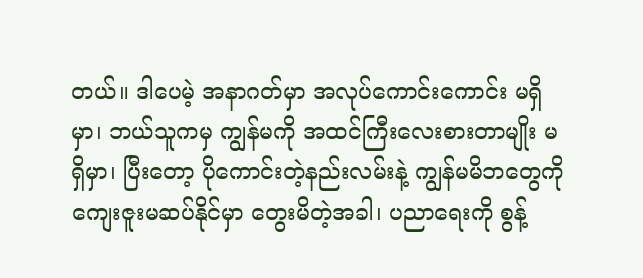တယ်။ ဒါပေမဲ့ အနာဂတ်မှာ အလုပ်ကောင်းကောင်း မရှိမှာ၊ ဘယ်သူကမှ ကျွန်မကို အထင်ကြီးလေးစားတာမျိုး မရှိမှာ၊ ပြီးတော့ ပိုကောင်းတဲ့နည်းလမ်းနဲ့ ကျွန်မမိဘတွေကို ကျေးဇူးမဆပ်နိုင်မှာ တွေးမိတဲ့အခါ၊ ပညာရေးကို စွန့်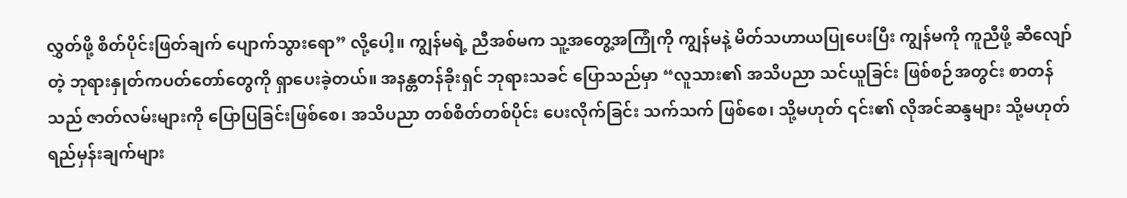လွှတ်ဖို့ စိတ်ပိုင်းဖြတ်ချက် ပျောက်သွားရော” လို့ပေါ့။ ကျွန်မရဲ့ ညီအစ်မက သူ့အတွေ့အကြုံကို ကျွန်မနဲ့ မိတ်သဟာယပြုပေးပြီး ကျွန်မကို ကူညီဖို့ ဆီလျော်တဲ့ ဘုရားနှုတ်ကပတ်တော်တွေကို ရှာပေးခဲ့တယ်။ အနန္တတန်ခိုးရှင် ဘုရားသခင် ပြောသည်မှာ “လူသား၏ အသိပညာ သင်ယူခြင်း ဖြစ်စဉ်အတွင်း စာတန်သည် ဇာတ်လမ်းများကို ပြောပြခြင်းဖြစ်စေ၊ အသိပညာ တစ်စိတ်တစ်ပိုင်း ပေးလိုက်ခြင်း သက်သက် ဖြစ်စေ၊ သို့မဟုတ် ၎င်း၏ လိုအင်ဆန္ဒများ သို့မဟုတ် ရည်မှန်းချက်များ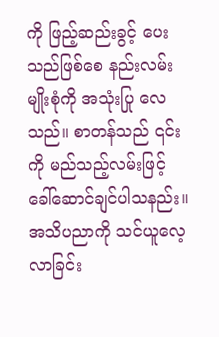ကို ဖြည့်ဆည်းခွင့် ပေးသည်ဖြစ်စေ နည်းလမ်းမျိုးစုံကို အသုံးပြု လေသည်။ စာတန်သည် ၎င်းကို မည်သည့်လမ်းဖြင့် ခေါ်ဆောင်ချင်ပါသနည်း။ အသိပညာကို သင်ယူလေ့လာခြင်း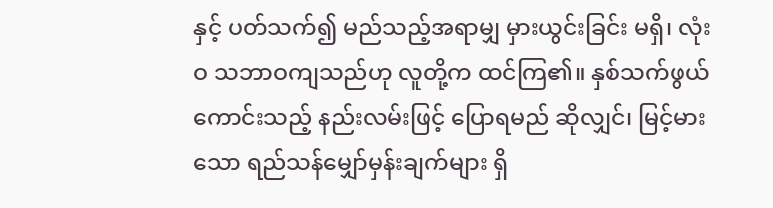နှင့် ပတ်သက်၍ မည်သည့်အရာမျှ မှားယွင်းခြင်း မရှိ၊ လုံးဝ သဘာဝကျသည်ဟု လူတို့က ထင်ကြ၏။ နှစ်သက်ဖွယ်ကောင်းသည့် နည်းလမ်းဖြင့် ပြောရမည် ဆိုလျှင်၊ မြင့်မားသော ရည်သန်မျှော်မှန်းချက်များ ရှိ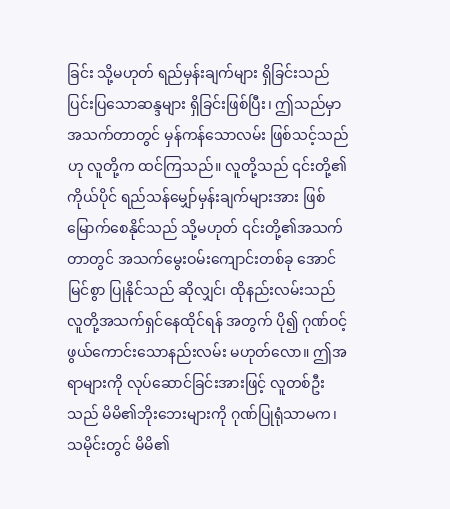ခြင်း သို့မဟုတ် ရည်မှန်းချက်များ ရှိခြင်းသည် ပြင်းပြသောဆန္ဒများ ရှိခြင်းဖြစ်ပြီး၊ ဤသည်မှာ အသက်တာတွင် မှန်ကန်သောလမ်း ဖြစ်သင့်သည်ဟု လူတို့က ထင်ကြသည်။ လူတို့သည် ၎င်းတို့၏ကိုယ်ပိုင် ရည်သန်မျှော်မှန်းချက်များအား ဖြစ်မြောက်စေနိုင်သည် သို့မဟုတ် ၎င်းတို့၏အသက်တာတွင် အသက်မွေးဝမ်းကျောင်းတစ်ခု အောင်မြင်စွာ ပြုနိုင်သည် ဆိုလျှင်၊ ထိုနည်းလမ်းသည် လူတို့အသက်ရှင်နေထိုင်ရန် အတွက် ပို၍ ဂုဏ်ဝင့်ဖွယ်ကောင်းသောနည်းလမ်း မဟုတ်လော။ ဤအရာများကို လုပ်ဆောင်ခြင်းအားဖြင့် လူတစ်ဦးသည် မိမိ၏ဘိုးဘေးများကို ဂုဏ်ပြုရုံသာမက၊ သမိုင်းတွင် မိမိ၏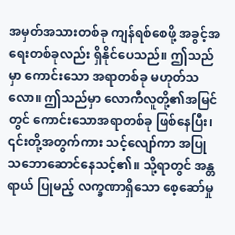အမှတ်အသားတစ်ခု ကျန်ရစ်စေဖို့ အခွင့်အရေးတစ်ခုလည်း ရှိနိုင်ပေသည်။ ဤသည်မှာ ကောင်းသော အရာတစ်ခု မဟုတ်သလော။ ဤသည်မှာ လောကီလူတို့၏အမြင်တွင် ကောင်းသောအရာတစ်ခု ဖြစ်နေပြီး၊ ၎င်းတို့အတွက်ကား သင့်လျော်ကာ အပြုသဘောဆောင်နေသင့်၏။ သို့ရာတွင် အန္တရာယ် ပြုမည့် လက္ခဏာရှိသော စေ့ဆော်မှု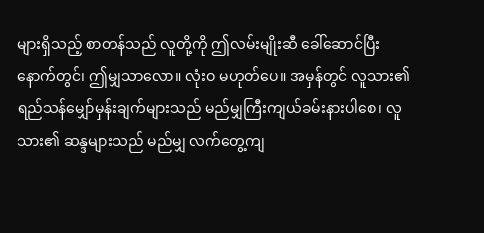များရှိသည့် စာတန်သည် လူတို့ကို ဤလမ်းမျိုးဆီ ခေါ်ဆောင်ပြီးနောက်တွင်၊ ဤမျှသာလော။ လုံးဝ မဟုတ်ပေ။ အမှန်တွင် လူသား၏ ရည်သန်မျှော်မှန်းချက်များသည် မည်မျှကြီးကျယ်ခမ်းနားပါစေ၊ လူသား၏ ဆန္ဒများသည် မည်မျှ လက်တွေ့ကျ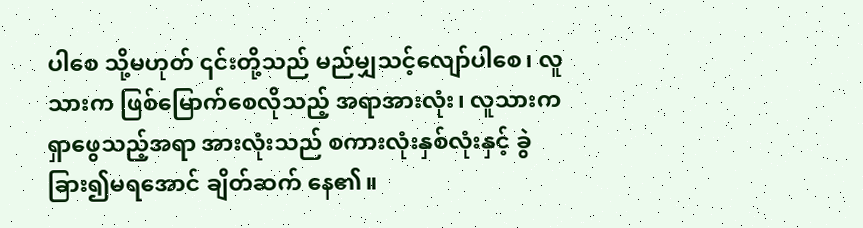ပါစေ သို့မဟုတ် ၎င်းတို့သည် မည်မျှသင့်လျော်ပါစေ၊ လူသားက ဖြစ်မြောက်စေလိုသည့် အရာအားလုံး၊ လူသားက ရှာဖွေသည့်အရာ အားလုံးသည် စကားလုံးနှစ်လုံးနှင့် ခွဲခြား၍မရအောင် ချိတ်ဆက် နေ၏။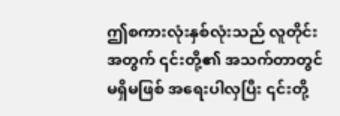ဤစကားလုံးနှစ်လုံးသည် လူတိုင်းအတွက် ၎င်းတို့၏ အသက်တာတွင် မရှိမဖြစ် အရေးပါလှပြီး ၎င်းတို့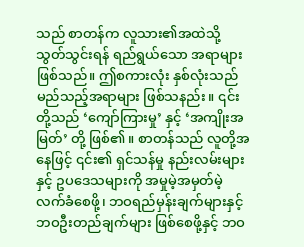သည် စာတန်က လူသား၏အထဲသို့ သွတ်သွင်းရန် ရည်ရွယ်သော အရာများ ဖြစ်သည်။ ဤစကားလုံး နှစ်လုံးသည် မည်သည့်အရာများ ဖြစ်သနည်း။ ၎င်းတို့သည် ‘ကျော်ကြားမှု’ နှင့် ‘အကျိုးအမြတ်’ တို့ ဖြစ်၏။ စာတန်သည် လူတို့အနေဖြင့် ၎င်း၏ ရှင်သန်မှု နည်းလမ်းများနှင့် ဥပဒေသများကို အမှုမဲ့အမှတ်မဲ့ လက်ခံစေဖို့၊ ဘဝရည်မှန်းချက်များနှင့် ဘဝဦးတည်ချက်များ ဖြစ်စေဖို့နှင့် ဘဝ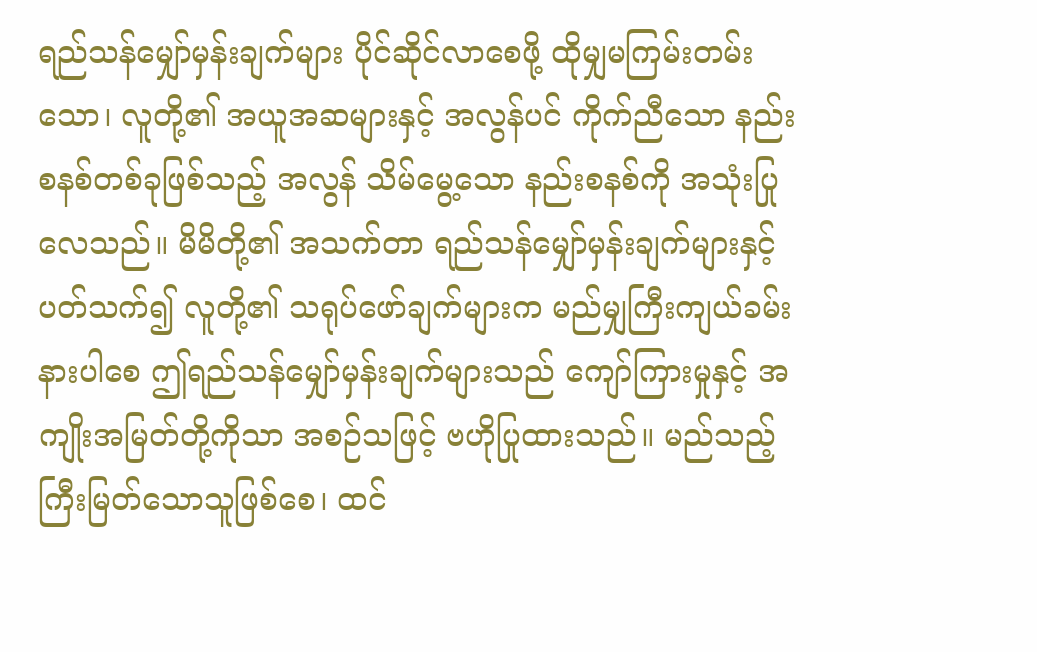ရည်သန်မျှော်မှန်းချက်များ ပိုင်ဆိုင်လာစေဖို့ ထိုမျှမကြမ်းတမ်းသော၊ လူတို့၏ အယူအဆများနှင့် အလွန်ပင် ကိုက်ညီသော နည်းစနစ်တစ်ခုဖြစ်သည့် အလွန် သိမ်မွေ့သော နည်းစနစ်ကို အသုံးပြုလေသည်။ မိမိတို့၏ အသက်တာ ရည်သန်မျှော်မှန်းချက်များနှင့်ပတ်သက်၍ လူတို့၏ သရုပ်ဖော်ချက်များက မည်မျှကြီးကျယ်ခမ်းနားပါစေ ဤရည်သန်မျှော်မှန်းချက်များသည် ကျော်ကြားမှုနှင့် အကျိုးအမြတ်တို့ကိုသာ အစဉ်သဖြင့် ဗဟိုပြုထားသည်။ မည်သည့်ကြီးမြတ်သောသူဖြစ်စေ၊ ထင်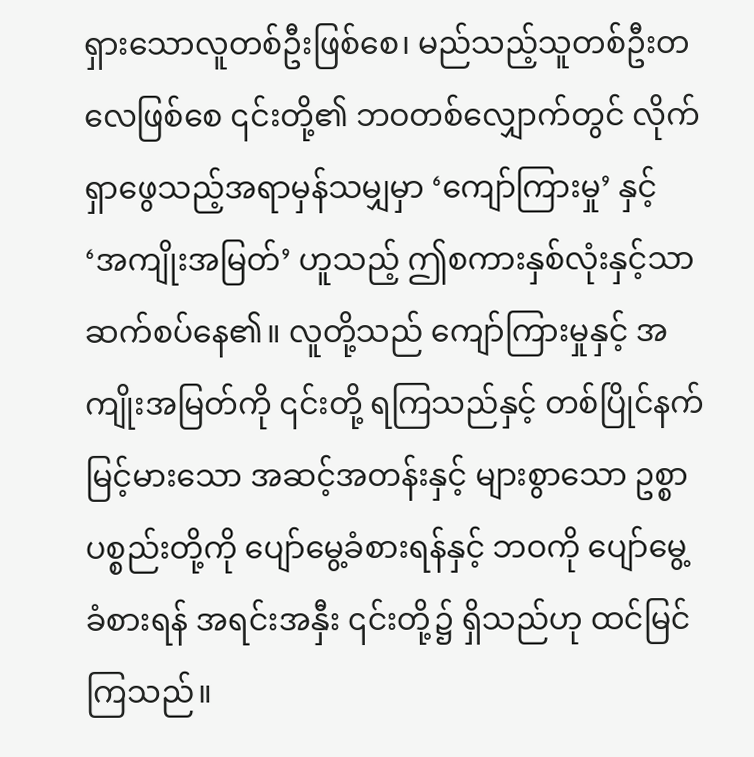ရှားသောလူတစ်ဦးဖြစ်စေ၊ မည်သည့်သူတစ်ဦးတလေဖြစ်စေ ၎င်းတို့၏ ဘဝတစ်လျှောက်တွင် လိုက်ရှာဖွေသည့်အရာမှန်သမျှမှာ ‘ကျော်ကြားမှု’ နှင့် ‘အကျိုးအမြတ်’ ဟူသည့် ဤစကားနှစ်လုံးနှင့်သာ ဆက်စပ်နေ၏။ လူတို့သည် ကျော်ကြားမှုနှင့် အကျိုးအမြတ်ကို ၎င်းတို့ ရကြသည်နှင့် တစ်ပြိုင်နက် မြင့်မားသော အဆင့်အတန်းနှင့် များစွာသော ဥစ္စာပစ္စည်းတို့ကို ပျော်မွေ့ခံစားရန်နှင့် ဘဝကို ပျော်မွေ့ခံစားရန် အရင်းအနှီး ၎င်းတို့၌ ရှိသည်ဟု ထင်မြင်ကြသည်။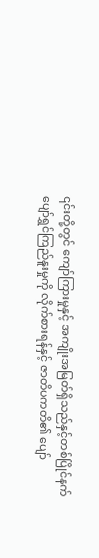၎င်းတို့တွင် ကျော်ကြားမှုနှင့် အကျိုးအမြတ်ရှိသည်နှင့်တစ်ပြိုင်နက် ပျော်ရွှင်ကြည်နူးမှုကို လိုက်စားရန်နှင့် ဇာတိပကတိ၏ ပျော်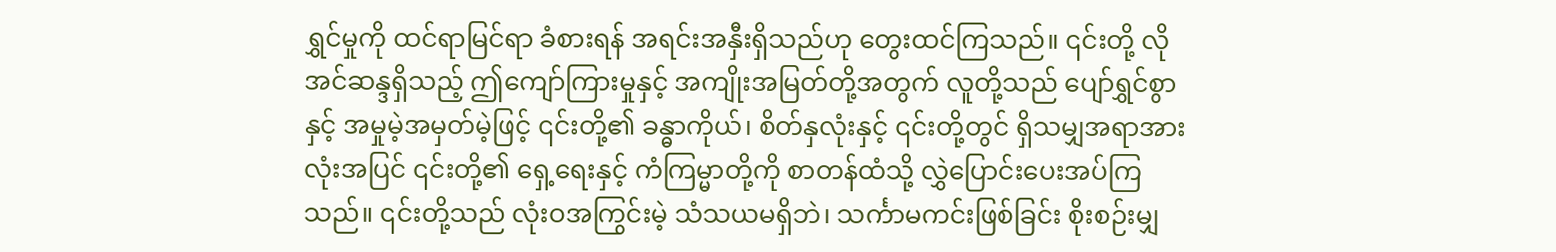ရွှင်မှုကို ထင်ရာမြင်ရာ ခံစားရန် အရင်းအနှီးရှိသည်ဟု တွေးထင်ကြသည်။ ၎င်းတို့ လိုအင်ဆန္ဒရှိသည့် ဤကျော်ကြားမှုနှင့် အကျိုးအမြတ်တို့အတွက် လူတို့သည် ပျော်ရွှင်စွာနှင့် အမှုမဲ့အမှတ်မဲ့ဖြင့် ၎င်းတို့၏ ခန္ဓာကိုယ်၊ စိတ်နှလုံးနှင့် ၎င်းတို့တွင် ရှိသမျှအရာအားလုံးအပြင် ၎င်းတို့၏ ရှေ့ရေးနှင့် ကံကြမ္မာတို့ကို စာတန်ထံသို့ လွှဲပြောင်းပေးအပ်ကြသည်။ ၎င်းတို့သည် လုံးဝအကြွင်းမဲ့ သံသယမရှိဘဲ၊ သင်္ကာမကင်းဖြစ်ခြင်း စိုးစဉ်းမျှ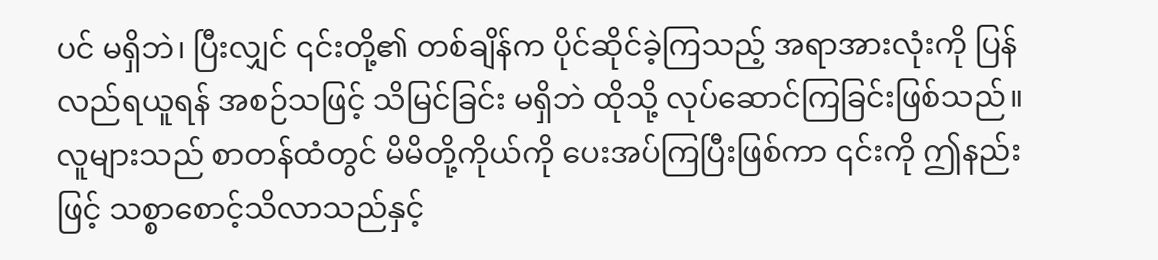ပင် မရှိဘဲ၊ ပြီးလျှင် ၎င်းတို့၏ တစ်ချိန်က ပိုင်ဆိုင်ခဲ့ကြသည့် အရာအားလုံးကို ပြန်လည်ရယူရန် အစဉ်သဖြင့် သိမြင်ခြင်း မရှိဘဲ ထိုသို့ လုပ်ဆောင်ကြခြင်းဖြစ်သည်။ လူများသည် စာတန်ထံတွင် မိမိတို့ကိုယ်ကို ပေးအပ်ကြပြီးဖြစ်ကာ ၎င်းကို ဤနည်းဖြင့် သစ္စာစောင့်သိလာသည်နှင့်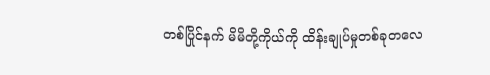တစ်ပြိုင်နက် မိမိတို့ကိုယ်ကို ထိန်းချုပ်မှုတစ်ခုတလေ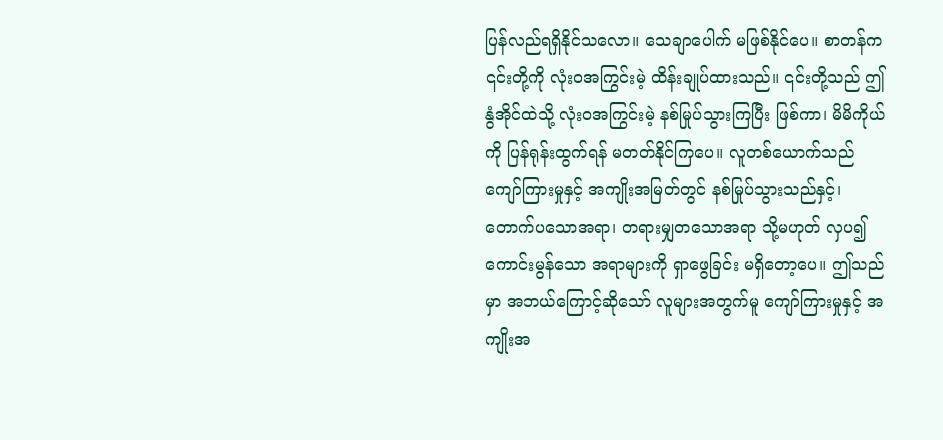ပြန်လည်ရရှိနိုင်သလော။ သေချာပေါက် မဖြစ်နိုင်ပေ။ စာတန်က ၎င်းတို့ကို လုံးဝအကြွင်းမဲ့ ထိန်းချုပ်ထားသည်။ ၎င်းတို့သည် ဤနွံအိုင်ထဲသို့ လုံးဝအကြွင်းမဲ့ နစ်မြုပ်သွားကြပြီး ဖြစ်ကာ၊ မိမိကိုယ်ကို ပြန်ရုန်းထွက်ရန် မတတ်နိုင်ကြပေ။ လူတစ်ယောက်သည် ကျော်ကြားမှုနှင့် အကျိုးအမြတ်တွင် နစ်မြုပ်သွားသည်နှင့်၊ တောက်ပသောအရာ၊ တရားမျှတသောအရာ သို့မဟုတ် လှပ၍ ကောင်းမွန်သော အရာများကို ရှာဖွေခြင်း မရှိတော့ပေ။ ဤသည်မှာ အဘယ်ကြောင့်ဆိုသော် လူများအတွက်မူ ကျော်ကြားမှုနှင့် အကျိုးအ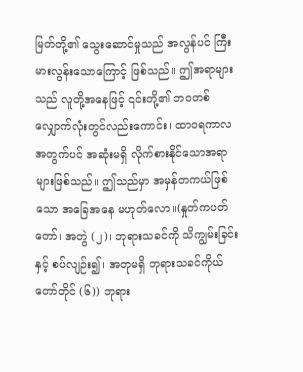မြတ်တို့၏ သွေးဆောင်မှုသည် အလွန်ပင် ကြီးမားလွန်းသောကြောင့် ဖြစ်သည်။ ဤအရာများသည် လူတို့အနေဖြင့် ၎င်းတို့၏ ဘဝတစ်လျှောက်လုံးတွင်လည်းကောင်း၊ ထာဝရကာလအတွက်ပင် အဆုံးမရှိ လိုက်စားနိုင်သောအရာများဖြစ်သည်။ ဤသည်မှာ အမှန်တကယ်ဖြစ်သော အခြေအနေ မဟုတ်လော။(နှုတ်ကပတ်တော်၊ အတွဲ (၂)၊ ဘုရားသခင်ကို သိကျွမ်းခြင်းနှင့် စပ်လျဉ်း၍၊ အတုမရှိ ဘုရားသခင်ကိုယ်တော်တိုင် (၆)) ဘုရား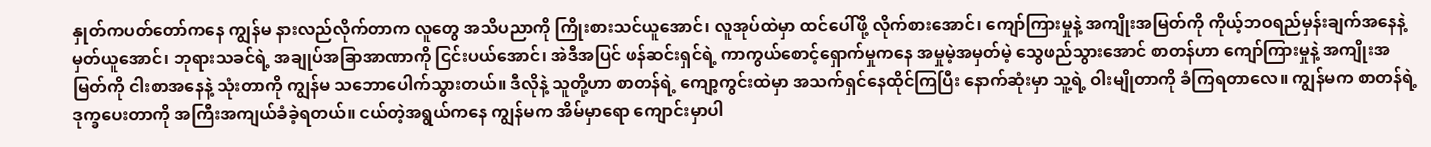နှုတ်ကပတ်တော်ကနေ ကျွန်မ နားလည်လိုက်တာက လူတွေ အသိပညာကို ကြိုးစားသင်ယူအောင်၊ လူအုပ်ထဲမှာ ထင်ပေါ်ဖို့ လိုက်စားအောင်၊ ကျော်ကြားမှုနဲ့ အကျိုးအမြတ်ကို ကိုယ့်ဘဝရည်မှန်းချက်အနေနဲ့ မှတ်ယူအောင်၊ ဘုရားသခင်ရဲ့ အချုပ်အခြာအာဏာကို ငြင်းပယ်အောင်၊ အဲဒီအပြင် ဖန်ဆင်းရှင်ရဲ့ ကာကွယ်စောင့်ရှောက်မှုကနေ အမှုမဲ့အမှတ်မဲ့ သွေဖည်သွားအောင် စာတန်ဟာ ကျော်ကြားမှုနဲ့ အကျိုးအမြတ်ကို ငါးစာအနေနဲ့ သုံးတာကို ကျွန်မ သဘောပေါက်သွားတယ်။ ဒီလိုနဲ့ သူတို့ဟာ စာတန်ရဲ့ ကျော့ကွင်းထဲမှာ အသက်ရှင်နေထိုင်ကြပြီး နောက်ဆုံးမှာ သူ့ရဲ့ ဝါးမျိုတာကို ခံကြရတာလေ။ ကျွန်မက စာတန်ရဲ့ ဒုက္ခပေးတာကို အကြီးအကျယ်ခံခဲ့ရတယ်။ ငယ်တဲ့အရွယ်ကနေ ကျွန်မက အိမ်မှာရော ကျောင်းမှာပါ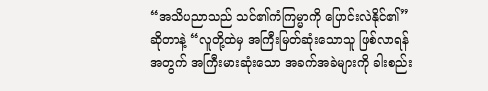“အသိပညာသည် သင်၏ကံကြမ္မာကို ပြောင်းလဲနိုင်၏” ဆိုတာနဲ့ “လူတို့ထဲမှ အကြီးမြတ်ဆုံးသောသူ ဖြစ်လာရန်အတွက် အကြီးမားဆုံးသော အခက်အခဲများကို ခါးစည်း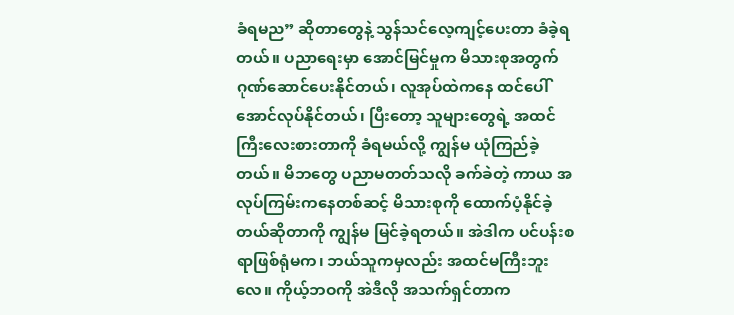ခံရမည” ဆိုတာတွေနဲ့ သွန်သင်လေ့ကျင့်ပေးတာ ခံခဲ့ရတယ်။ ပညာရေးမှာ အောင်မြင်မှုက မိသားစုအတွက် ဂုဏ်ဆောင်ပေးနိုင်တယ်၊ လူအုပ်ထဲကနေ ထင်ပေါ်အောင်လုပ်နိုင်တယ်၊ ပြီးတော့ သူများတွေရဲ့ အထင်ကြီးလေးစားတာကို ခံရမယ်လို့ ကျွန်မ ယုံကြည်ခဲ့တယ်။ မိဘတွေ ပညာမတတ်သလို ခက်ခဲတဲ့ ကာယ အလုပ်ကြမ်းကနေတစ်ဆင့် မိသားစုကို ထောက်ပံ့နိုင်ခဲ့တယ်ဆိုတာကို ကျွန်မ မြင်ခဲ့ရတယ်။ အဲဒါက ပင်ပန်းစရာဖြစ်ရုံမက၊ ဘယ်သူကမှလည်း အထင်မကြီးဘူးလေ။ ကိုယ့်ဘဝကို အဲဒီလို အသက်ရှင်တာက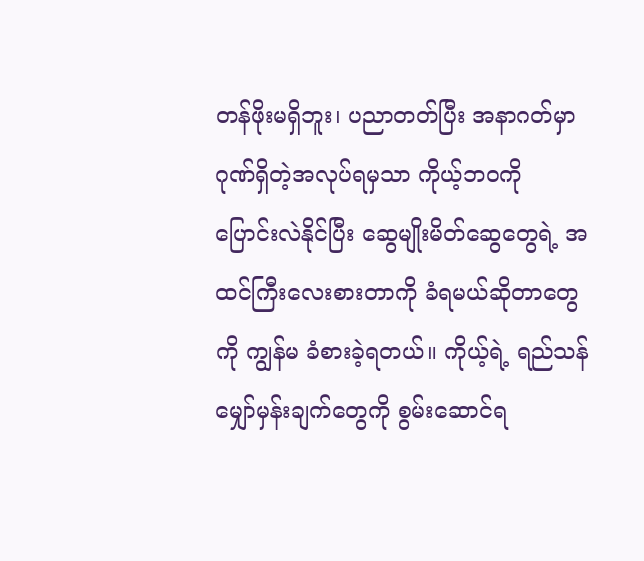တန်ဖိုးမရှိဘူး၊ ပညာတတ်ပြီး အနာဂတ်မှာ ဂုဏ်ရှိတဲ့အလုပ်ရမှသာ ကိုယ့်ဘဝကို ပြောင်းလဲနိုင်ပြီး ဆွေမျိုးမိတ်ဆွေတွေရဲ့ အထင်ကြီးလေးစားတာကို ခံရမယ်ဆိုတာတွေကို ကျွန်မ ခံစားခဲ့ရတယ်။ ကိုယ့်ရဲ့ ရည်သန်မျှော်မှန်းချက်တွေကို စွမ်းဆောင်ရ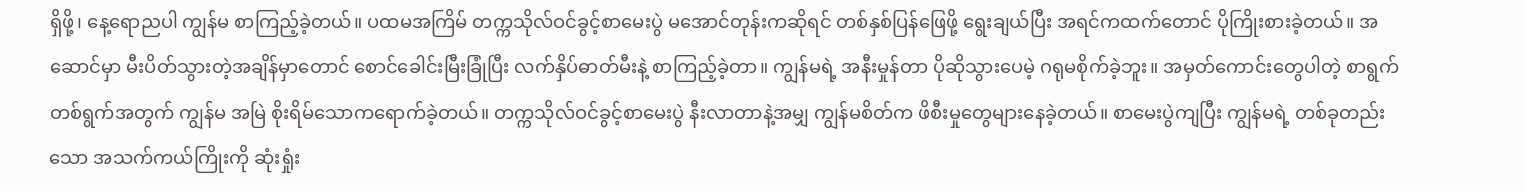ရှိဖို့၊ နေ့ရောညပါ ကျွန်မ စာကြည့်ခဲ့တယ်။ ပထမအကြိမ် တက္ကသိုလ်ဝင်ခွင့်စာမေးပွဲ မအောင်တုန်းကဆိုရင် တစ်နှစ်ပြန်ဖြေဖို့ ရွေးချယ်ပြီး အရင်ကထက်တောင် ပိုကြိုးစားခဲ့တယ်။ အဆောင်မှာ မီးပိတ်သွားတဲ့အချိန်မှာတောင် စောင်ခေါင်းမြီးခြုံပြီး လက်နှိပ်ဓာတ်မီးနဲ့ စာကြည့်ခဲ့တာ။ ကျွန်မရဲ့ အနီးမှုန်တာ ပိုဆိုသွားပေမဲ့ ဂရုမစိုက်ခဲ့ဘူး။ အမှတ်ကောင်းတွေပါတဲ့ စာရွက်တစ်ရွက်အတွက် ကျွန်မ အမြဲ စိုးရိမ်သောကရောက်ခဲ့တယ်။ တက္ကသိုလ်ဝင်ခွင့်စာမေးပွဲ နီးလာတာနဲ့အမျှ ကျွန်မစိတ်က ဖိစီးမှုတွေများနေခဲ့တယ်။ စာမေးပွဲကျပြီး ကျွန်မရဲ့ တစ်ခုတည်းသော အသက်ကယ်ကြိုးကို ဆုံးရှုံး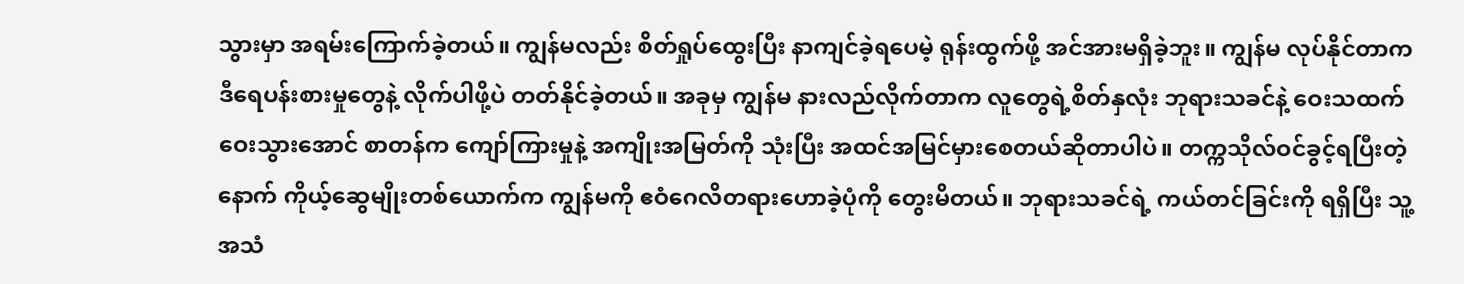သွားမှာ အရမ်းကြောက်ခဲ့တယ်။ ကျွန်မလည်း စိတ်ရှုပ်ထွေးပြီး နာကျင်ခဲ့ရပေမဲ့ ရုန်းထွက်ဖို့ အင်အားမရှိခဲ့ဘူး။ ကျွန်မ လုပ်နိုင်တာက ဒီရေပန်းစားမှုတွေနဲ့ လိုက်ပါဖို့ပဲ တတ်နိုင်ခဲ့တယ်။ အခုမှ ကျွန်မ နားလည်လိုက်တာက လူတွေရဲ့စိတ်နှလုံး ဘုရားသခင်နဲ့ ဝေးသထက်ဝေးသွားအောင် စာတန်က ကျော်ကြားမှုနဲ့ အကျိုးအမြတ်ကို သုံးပြီး အထင်အမြင်မှားစေတယ်ဆိုတာပါပဲ။ တက္ကသိုလ်ဝင်ခွင့်ရပြီးတဲ့နောက် ကိုယ့်ဆွေမျိုးတစ်ယောက်က ကျွန်မကို ဧဝံဂေလိတရားဟောခဲ့ပုံကို တွေးမိတယ်။ ဘုရားသခင်ရဲ့ ကယ်တင်ခြင်းကို ရရှိပြီး သူ့အသံ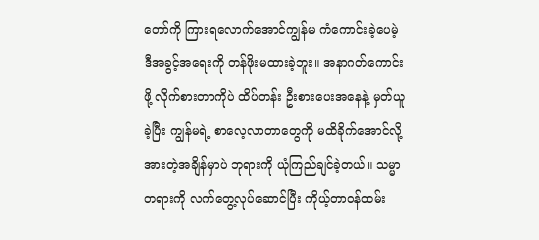တော်ကို ကြားရလောက်အောင်ကျွန်မ ကံကောင်းခဲ့ပေမဲ့ ဒီအခွင့်အရေးကို တန်ဖိုးမထားခဲ့ဘူး။ အနာဂတ်ကောင်းဖို့ လိုက်စားတာကိုပဲ ထိပ်တန်း ဦးစားပေးအနေနဲ့ မှတ်ယူခဲ့ပြီး ကျွန်မရဲ့ စာလေ့လာတာတွေကို မထိခိုက်အောင်လို့ အားတဲ့အချိန်မှာပဲ ဘုရားကို ယုံကြည်ချင်ခဲ့တယ်။ သမ္မာတရားကို လက်တွေ့လုပ်ဆောင်ပြီး ကိုယ့်တာဝန်ထမ်း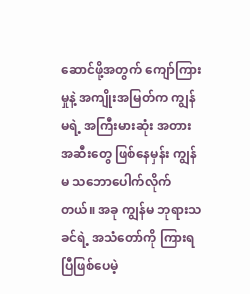ဆောင်ဖို့အတွက် ကျော်ကြားမှုနဲ့ အကျိုးအမြတ်က ကျွန်မရဲ့ အကြီးမားဆုံး အတားအဆီးတွေ ဖြစ်နေမှန်း ကျွန်မ သဘောပေါက်လိုက်တယ်။ အခု ကျွန်မ ဘုရားသခင်ရဲ့ အသံတော်ကို ကြားရပြီဖြစ်ပေမဲ့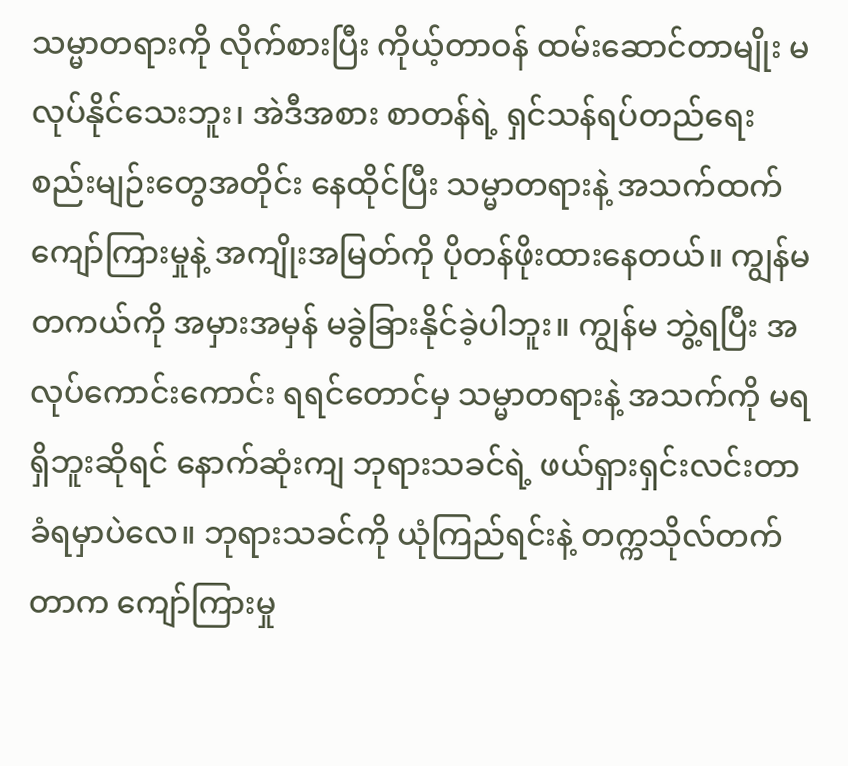သမ္မာတရားကို လိုက်စားပြီး ကိုယ့်တာဝန် ထမ်းဆောင်တာမျိုး မလုပ်နိုင်သေးဘူး၊ အဲဒီအစား စာတန်ရဲ့ ရှင်သန်ရပ်တည်ရေး စည်းမျဉ်းတွေအတိုင်း နေထိုင်ပြီး သမ္မာတရားနဲ့ အသက်ထက် ကျော်ကြားမှုနဲ့ အကျိုးအမြတ်ကို ပိုတန်ဖိုးထားနေတယ်။ ကျွန်မ တကယ်ကို အမှားအမှန် မခွဲခြားနိုင်ခဲ့ပါဘူး။ ကျွန်မ ဘွဲ့ရပြီး အလုပ်ကောင်းကောင်း ရရင်တောင်မှ သမ္မာတရားနဲ့ အသက်ကို မရရှိဘူးဆိုရင် နောက်ဆုံးကျ ဘုရားသခင်ရဲ့ ဖယ်ရှားရှင်းလင်းတာ ခံရမှာပဲလေ။ ဘုရားသခင်ကို ယုံကြည်ရင်းနဲ့ တက္ကသိုလ်တက်တာက ကျော်ကြားမှု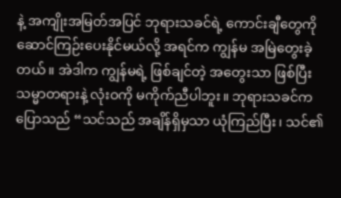နဲ့ အကျိုးအမြတ်အပြင် ဘုရားသခင်ရဲ့ ကောင်းချီတွေကို ဆောင်ကြဉ်းပေးနိုင်မယ်လို့ အရင်က ကျွန်မ အမြဲတွေးခဲ့တယ်။ အဲဒါက ကျွန်မရဲ့ ဖြစ်ချင်တဲ့ အတွေးသာ ဖြစ်ပြီး သမ္မာတရားနဲ့ လုံးဝကို မကိုက်ညီပါဘူး။ ဘုရားသခင်က ပြောသည် “သင်သည် အချိန်ရှိမှသာ ယုံကြည်ပြီး၊ သင်၏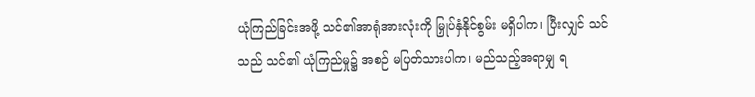ယုံကြည်ခြင်းအဖို့ သင်၏အာရုံအားလုံးကို မြှုပ်နှံနိုင်စွမ်း မရှိပါက၊ ပြီးလျှင် သင်သည် သင်၏ ယုံကြည်မှု၌ အစဉ် မပြတ်သားပါက၊ မည်သည့်အရာမျှ ရ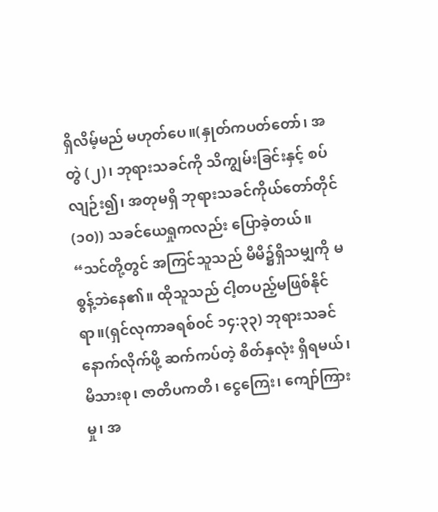ရှိလိမ့်မည် မဟုတ်ပေ။(နှုတ်ကပတ်တော်၊ အတွဲ (၂)၊ ဘုရားသခင်ကို သိကျွမ်းခြင်းနှင့် စပ်လျဉ်း၍၊ အတုမရှိ ဘုရားသခင်ကိုယ်တော်တိုင် (၁၀)) သခင်ယေရှုကလည်း ပြောခဲ့တယ်။ “သင်တို့တွင် အကြင်သူသည် မိမိ၌ရှိသမျှကို မစွန့်ဘဲနေ၏။ ထိုသူသည် ငါ့တပည့်မဖြစ်နိုင် ရာ။(ရှင်လုကာခရစ်ဝင် ၁၄:၃၃) ဘုရားသခင်နောက်လိုက်ဖို့ ဆက်ကပ်တဲ့ စိတ်နှလုံး ရှိရမယ်၊ မိသားစု၊ ဇာတိပကတိ၊ ငွေကြေး၊ ကျော်ကြားမှု၊ အ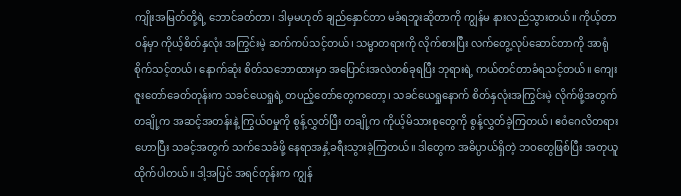ကျိုးအမြတ်တို့ရဲ့ ဘောင်ခတ်တာ၊ ဒါမှမဟုတ် ချည်နှောင်တာ မခံရဘူးဆိုတာကို ကျွန်မ နားလည်သွားတယ်။ ကိုယ့်တာဝန်မှာ ကိုယ့်စိတ်နှလုံး အကြွင်းမဲ့ ဆက်ကပ်သင့်တယ်၊ သမ္မာတရားကို လိုက်စားပြီး လက်တွေ့လုပ်ဆောင်တာကို အာရုံစိုက်သင့်တယ်၊ နောက်ဆုံး စိတ်သဘောထားမှာ အပြောင်းအလဲတစ်ခုရပြီး ဘုရားရဲ့ ကယ်တင်တာခံရသင့်တယ်။ ကျေးဇူးတော်ခေတ်တုန်းက သခင်ယေရှုရဲ့ တပည့်တော်တွေကတော့၊ သခင်ယေရှုနောက် စိတ်နှလုံးအကြွင်းမဲ့ လိုက်ဖို့အတွက် တချို့က အဆင့်အတန်းနဲ့ ကြွယ်ဝမှုကို စွန့်လွှတ်ပြီး တချို့က ကိုယ့်မိသားစုတွေကို စွန့်လွှတ်ခဲ့ကြတယ်၊ ဧဝံဂေလိတရားဟောပြီး သခင့်အတွက် သက်သေခံဖို့ နေရာအနှံ့ခရီးသွားခဲ့ကြတယ်။ ဒါတွေက အဓိပ္ပာယ်ရှိတဲ့ ဘဝတွေဖြစ်ပြီး အတုယူထိုက်ပါတယ်။ ဒါ့အပြင် အရင်တုန်းက ကျွန်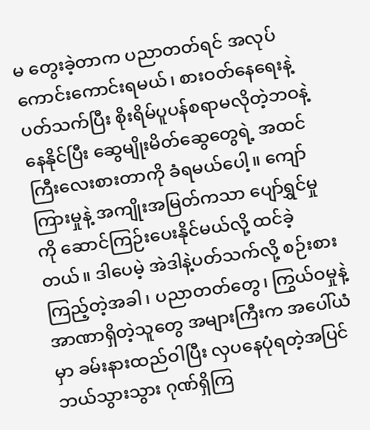မ တွေးခဲ့တာက ပညာတတ်ရင် အလုပ်ကောင်းကောင်းရမယ်၊ စားဝတ်နေရေးနဲ့ပတ်သက်ပြီး စိုးရိမ်ပူပန်စရာမလိုတဲ့ဘဝနဲ့ နေနိုင်ပြီး ဆွေမျိုးမိတ်ဆွေတွေရဲ့ အထင်ကြီးလေးစားတာကို ခံရမယ်ပေါ့။ ကျော်ကြားမှုနဲ့ အကျိုးအမြတ်ကသာ ပျော်ရွှင်မှုကို ဆောင်ကြဉ်းပေးနိုင်မယ်လို့ ထင်ခဲ့တယ်။ ဒါပေမဲ့ အဲဒါနဲ့ပတ်သက်လို့ စဉ်းစားကြည့်တဲ့အခါ၊ ပညာတတ်တွေ၊ ကြွယ်ဝမှုနဲ့ အာဏာရှိတဲ့သူတွေ အများကြီးက အပေါ်ယံမှာ ခမ်းနားထည်ဝါပြီး လှပနေပုံရတဲ့အပြင် ဘယ်သွားသွား ဂုဏ်ရှိကြ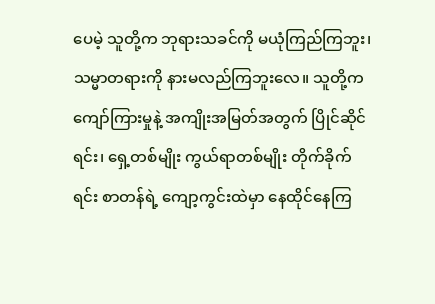ပေမဲ့ သူတို့က ဘုရားသခင်ကို မယုံကြည်ကြဘူး၊ သမ္မာတရားကို နားမလည်ကြဘူးလေ။ သူတို့က ကျော်ကြားမှုနဲ့ အကျိုးအမြတ်အတွက် ပြိုင်ဆိုင်ရင်း၊ ရှေ့တစ်မျိုး ကွယ်ရာတစ်မျိုး တိုက်ခိုက်ရင်း စာတန်ရဲ့ ကျော့ကွင်းထဲမှာ နေထိုင်နေကြ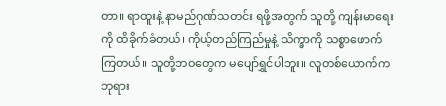တာ။ ရာထူးနဲ့ နာမည်ဂုဏ်သတင်း ရဖို့အတွက် သူတို့ ကျန်းမာရေးကို ထိခိုက်ခံတယ်၊ ကိုယ့်တည်ကြည်မှုနဲ့ သိက္ခာကို သစ္စာဖောက်ကြတယ်။ သူတို့ဘဝတွေက မပျော်ရွှင်ပါဘူး။ လူတစ်ယောက်က ဘုရား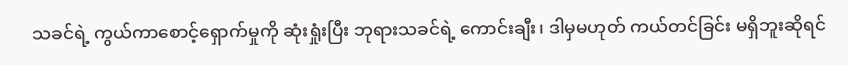သခင်ရဲ့ ကွယ်ကာစောင့်ရှောက်မှုကို ဆုံးရှုံးပြီး ဘုရားသခင်ရဲ့ ကောင်းချီး၊ ဒါမှမဟုတ် ကယ်တင်ခြင်း မရှိဘူးဆိုရင်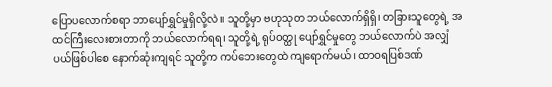ပြောပလောက်စရာ ဘာပျော်ရွှင်မှုရှိလို့လဲ။ သူတို့မှာ ဗဟုသုတ ဘယ်လောက်ရှိရှိ၊ တခြားသူတွေရဲ့ အထင်ကြီးလေးစားတာကို ဘယ်လောက်ရရ၊ သူတို့ရဲ့ ရုပ်ဝတ္ထု ပျော်ရွှင်မှုတွေ ဘယ်လောက်ပဲ အလျှံပယ်ဖြစ်ပါစေ နောက်ဆုံးကျရင် သူတို့က ကပ်ဘေးတွေထဲ ကျရောက်မယ်၊ ထာဝရပြစ်ဒဏ်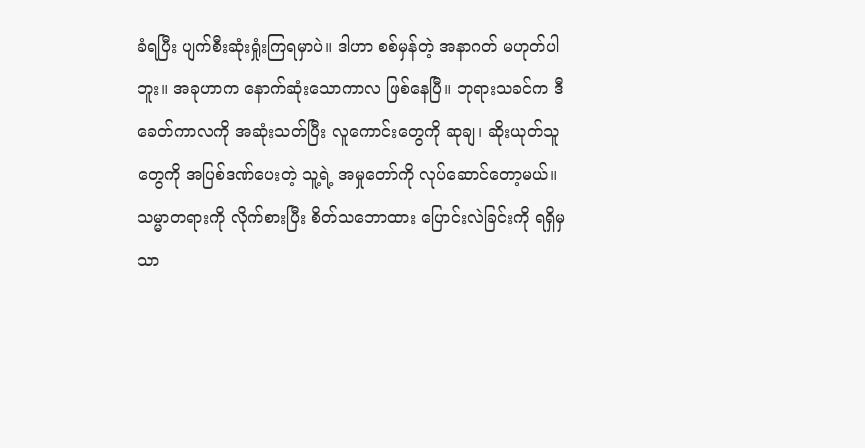ခံရပြီး ပျက်စီးဆုံးရှုံးကြရမှာပဲ။ ဒါဟာ စစ်မှန်တဲ့ အနာဂတ် မဟုတ်ပါဘူး။ အခုဟာက နောက်ဆုံးသောကာလ ဖြစ်နေပြီ။ ဘုရားသခင်က ဒီခေတ်ကာလကို အဆုံးသတ်ပြီး လူကောင်းတွေကို ဆုချ၊ ဆိုးယုတ်သူတွေကို အပြစ်ဒဏ်ပေးတဲ့ သူ့ရဲ့ အမှုတော်ကို လုပ်ဆောင်တော့မယ်။ သမ္မာတရားကို လိုက်စားပြီး စိတ်သဘောထား ပြောင်းလဲခြင်းကို ရရှိမှသာ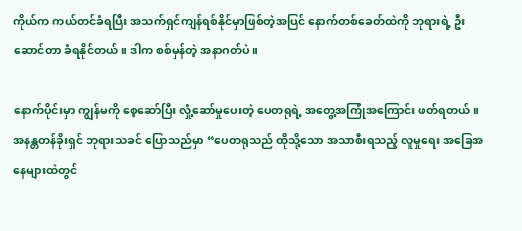ကိုယ်က ကယ်တင်ခံရပြီး အသက်ရှင်ကျန်ရစ်နိုင်မှာဖြစ်တဲ့အပြင် နောက်တစ်ခေတ်ထဲကို ဘုရားရဲ့ ဦးဆောင်တာ ခံရနိုင်တယ်။ ဒါက စစ်မှန်တဲ့ အနာဂတ်ပဲ။

နောက်ပိုင်းမှာ ကျွန်မကို စေ့ဆော်ပြီး လှုံ့ဆော်မှုပေးတဲ့ ပေတရုရဲ့ အတွေ့အကြုံအကြောင်း ဖတ်ရတယ်။ အနန္တတန်ခိုးရှင် ဘုရားသခင် ပြောသည်မှာ “ပေတရုသည် ထိုသို့သော အသာစီးရသည့် လူမှုရေး အခြေအနေများထဲတွင်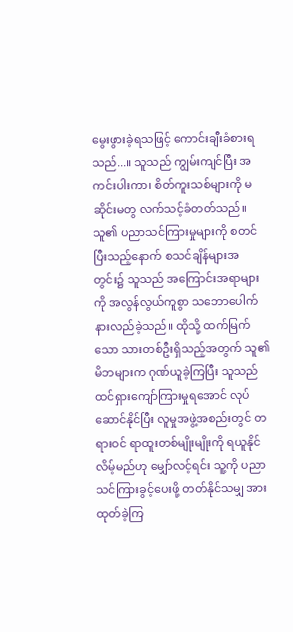မွေးဖွားခဲ့ရသဖြင့် ကောင်းချီးခံစားရသည်...။ သူသည် ကျွမ်းကျင်ပြီး အကင်းပါးကာ၊ စိတ်ကူးသစ်များကို မဆိုင်းမတွ လက်သင့်ခံတတ်သည်။ သူ၏ ပညာသင်ကြားမှုများကို စတင်ပြီးသည့်နောက် စသင်ချိန်များအတွင်း၌ သူသည် အကြောင်းအရာများကို အလွန်လွယ်ကူစွာ သဘောပေါက်နားလည်ခဲ့သည်။ ထိုသို့ ထက်မြက်သော သားတစ်ဦးရှိသည့်အတွက် သူ၏မိဘများက ဂုဏ်ယူခဲ့ကြပြီး သူသည် ထင်ရှားကျော်ကြားမှုရအောင် လုပ်ဆောင်နိုင်ပြီး လူမှုအဖွဲ့အစည်းတွင် တရားဝင် ရာထူးတစ်မျိုးမျိုးကို ရယူနိုင်လိမ့်မည်ဟု မျှော်လင့်ရင်း သူ့ကို ပညာသင်ကြားခွင့်ပေးဖို့ တတ်နိုင်သမျှ အားထုတ်ခဲ့ကြ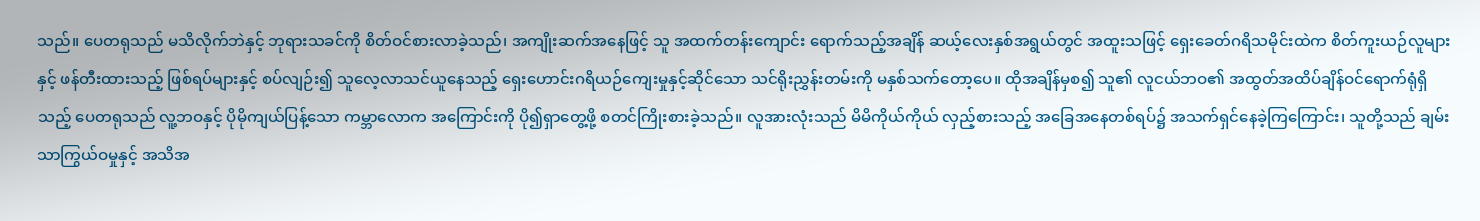သည်။ ပေတရုသည် မသိလိုက်ဘဲနှင့် ဘုရားသခင်ကို စိတ်ဝင်စားလာခဲ့သည်၊ အကျိုးဆက်အနေဖြင့် သူ အထက်တန်းကျောင်း ရောက်သည့်အချိန် ဆယ့်လေးနှစ်အရွယ်တွင် အထူးသဖြင့် ရှေးခေတ်ဂရိသမိုင်းထဲက စိတ်ကူးယဉ်လူများနှင့် ဖန်တီးထားသည့် ဖြစ်ရပ်များနှင့် စပ်လျဉ်း၍ သူလေ့လာသင်ယူနေသည့် ရှေးဟောင်းဂရိယဉ်ကျေးမှုနှင့်ဆိုင်သော သင်ရိုးညွှန်းတမ်းကို မနှစ်သက်တော့ပေ။ ထိုအချိန်မှစ၍ သူ၏ လူငယ်ဘဝ၏ အထွတ်အထိပ်ချိန်ဝင်ရောက်ရုံရှိသည့် ပေတရုသည် လူ့ဘဝနှင့် ပိုမိုကျယ်ပြန့်သော ကမ္ဘာလောက အကြောင်းကို ပို၍ရှာတွေ့ဖို့ စတင်ကြိုးစားခဲ့သည်။ လူအားလုံးသည် မိမိကိုယ်ကိုယ် လှည့်စားသည့် အခြေအနေတစ်ရပ်၌ အသက်ရှင်နေခဲ့ကြကြောင်း၊ သူတို့သည် ချမ်းသာကြွယ်ဝမှုနှင့် အသိအ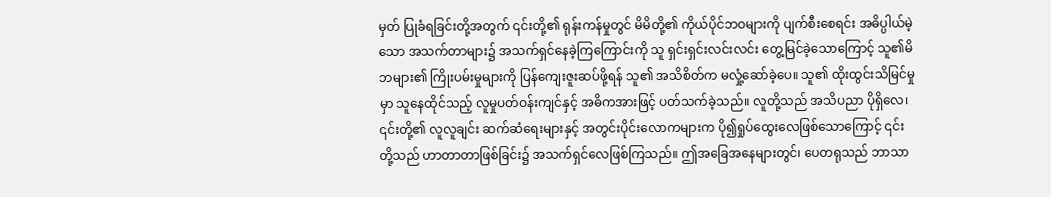မှတ် ပြုခံရခြင်းတို့အတွက် ၎င်းတို့၏ ရုန်းကန်မှုတွင် မိမိတို့၏ ကိုယ်ပိုင်ဘဝများကို ပျက်စီးစေရင်း အဓိပ္ပါယ်မဲ့သော အသက်တာများ၌ အသက်ရှင်နေခဲ့ကြကြောင်းကို သူ ရှင်းရှင်းလင်းလင်း တွေ့မြင်ခဲ့သောကြောင့် သူ၏မိဘများ၏ ကြိုးပမ်းမှုများကို ပြန်ကျေးဇူးဆပ်ဖို့ရန် သူ၏ အသိစိတ်က မလှုံ့ဆော်ခဲ့ပေ။ သူ၏ ထိုးထွင်းသိမြင်မှုမှာ သူနေထိုင်သည့် လူမှုပတ်ဝန်းကျင်နှင့် အဓိကအားဖြင့် ပတ်သက်ခဲ့သည်။ လူတို့သည် အသိပညာ ပိုရှိလေ၊ ၎င်းတို့၏ လူလူချင်း ဆက်ဆံရေးများနှင့် အတွင်းပိုင်းလောကများက ပို၍ရှုပ်ထွေးလေဖြစ်သောကြောင့် ၎င်းတို့သည် ဟာတာတာဖြစ်ခြင်း၌ အသက်ရှင်လေဖြစ်ကြသည်။ ဤအခြေအနေများတွင်၊ ပေတရုသည် ဘာသာ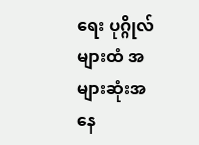ရေး ပုဂ္ဂိုလ်များထံ အများဆုံးအနေ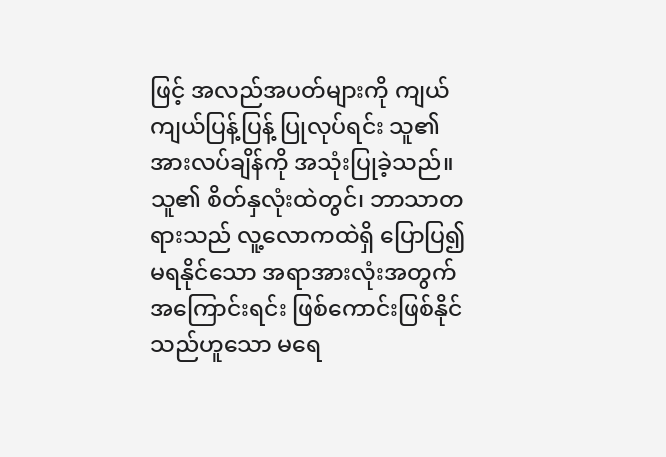ဖြင့် အလည်အပတ်များကို ကျယ်ကျယ်ပြန့်ပြန့် ပြုလုပ်ရင်း သူ၏ အားလပ်ချိန်ကို အသုံးပြုခဲ့သည်။ သူ၏ စိတ်နှလုံးထဲတွင်၊ ဘာသာတရားသည် လူ့လောကထဲရှိ ပြောပြ၍မရနိုင်သော အရာအားလုံးအတွက် အကြောင်းရင်း ဖြစ်ကောင်းဖြစ်နိုင်သည်ဟူသော မရေ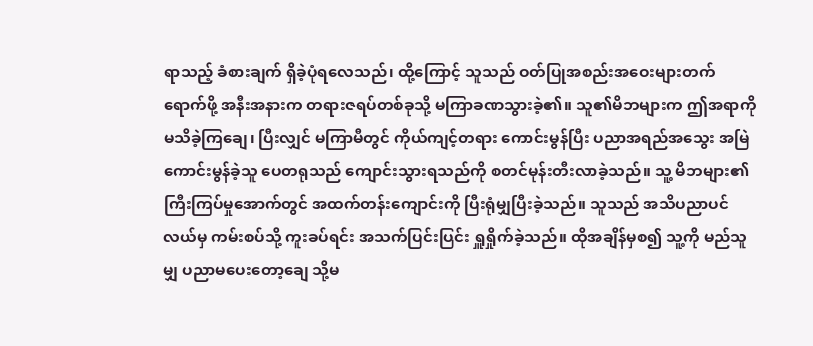ရာသည့် ခံစားချက် ရှိခဲ့ပုံရလေသည်၊ ထို့ကြောင့် သူသည် ဝတ်ပြုအစည်းအဝေးများတက်ရောက်ဖို့ အနီးအနားက တရားဇရပ်တစ်ခုသို့ မကြာခဏသွားခဲ့၏။ သူ၏မိဘများက ဤအရာကို မသိခဲ့ကြချေ၊ ပြီးလျှင် မကြာမီတွင် ကိုယ်ကျင့်တရား ကောင်းမွန်ပြီး ပညာအရည်အသွေး အမြဲကောင်းမွန်ခဲ့သူ ပေတရုသည် ကျောင်းသွားရသည်ကို စတင်မုန်းတီးလာခဲ့သည်။ သူ့ မိဘများ၏ ကြီးကြပ်မှုအောက်တွင် အထက်တန်းကျောင်းကို ပြီးရုံမျှပြီးခဲ့သည်။ သူသည် အသိပညာပင်လယ်မှ ကမ်းစပ်သို့ ကူးခပ်ရင်း အသက်ပြင်းပြင်း ရှူရှိုက်ခဲ့သည်။ ထိုအချိန်မှစ၍ သူ့ကို မည်သူမျှ ပညာမပေးတော့ချေ သို့မ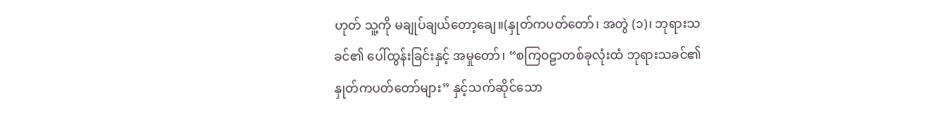ဟုတ် သူ့ကို မချုပ်ချယ်တော့ချေ။(နှုတ်ကပတ်တော်၊ အတွဲ (၁)၊ ဘုရားသခင်၏ ပေါ်ထွန်းခြင်းနှင့် အမှုတော်၊ “စကြဝဠာတစ်ခုလုံးထံ ဘုရားသခင်၏ နှုတ်ကပတ်တော်များ” နှင့်သက်ဆိုင်သော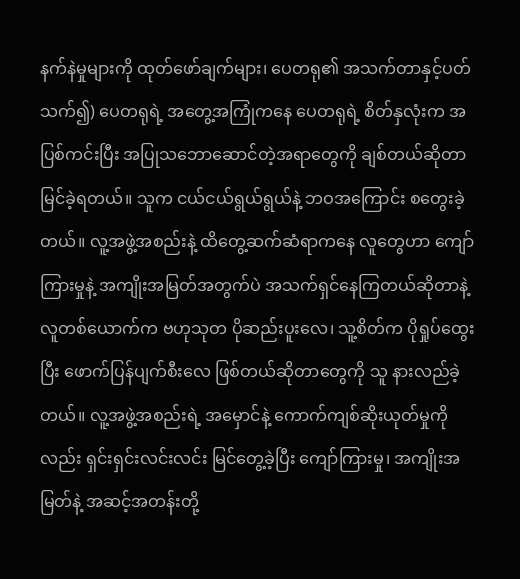နက်နဲမှုများကို ထုတ်ဖော်ချက်များ၊ ပေတရု၏ အသက်တာနှင့်ပတ်သက်၍) ပေတရုရဲ့ အတွေ့အကြုံကနေ ပေတရုရဲ့ စိတ်နှလုံးက အပြစ်ကင်းပြီး အပြုသဘောဆောင်တဲ့အရာတွေကို ချစ်တယ်ဆိုတာ မြင်ခဲ့ရတယ်။ သူက ငယ်ငယ်ရွယ်ရွယ်နဲ့ ဘဝအကြောင်း စတွေးခဲ့တယ်။ လူ့အဖွဲ့အစည်းနဲ့ ထိတွေ့ဆက်ဆံရာကနေ လူတွေဟာ ကျော်ကြားမှုနဲ့ အကျိုးအမြတ်အတွက်ပဲ အသက်ရှင်နေကြတယ်ဆိုတာနဲ့ လူတစ်ယောက်က ဗဟုသုတ ပိုဆည်းပူးလေ၊ သူ့စိတ်က ပိုရှုပ်ထွေးပြီး ဖောက်ပြန်ပျက်စီးလေ ဖြစ်တယ်ဆိုတာတွေကို သူ နားလည်ခဲ့တယ်။ လူ့အဖွဲ့အစည်းရဲ့ အမှောင်နဲ့ ကောက်ကျစ်ဆိုးယုတ်မှုကိုလည်း ရှင်းရှင်းလင်းလင်း မြင်တွေ့ခဲ့ပြီး ကျော်ကြားမှု၊ အကျိုးအမြတ်နဲ့ အဆင့်အတန်းတို့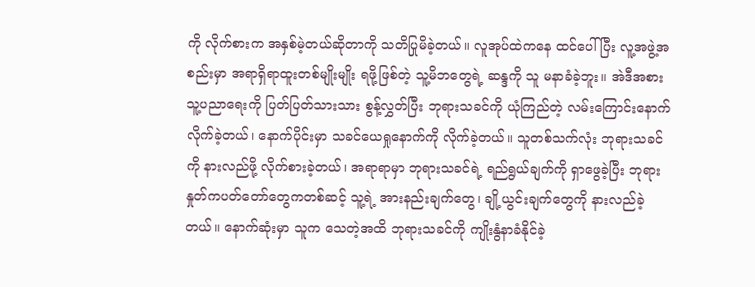ကို လိုက်စားက အနှစ်မဲ့တယ်ဆိုတာကို သတိပြုမိခဲ့တယ်။ လူအုပ်ထဲကနေ ထင်ပေါ်ပြီး လူ့အဖွဲ့အစည်းမှာ အရာရှိရာထူးတစ်မျိုးမျိုး ရဖို့ဖြစ်တဲ့ သူ့မိဘတွေရဲ့ ဆန္ဒကို သူ မနာခံခဲ့ဘူး။ အဲဒီအစား သူ့ပညာရေးကို ပြတ်ပြတ်သားသား စွန့်လွှတ်ပြီး ဘုရားသခင်ကို ယုံကြည်တဲ့ လမ်းကြောင်းနောက် လိုက်ခဲ့တယ်၊ နောက်ပိုင်းမှာ သခင်ယေရှုနောက်ကို လိုက်ခဲ့တယ်။ သူတစ်သက်လုံး ဘုရားသခင်ကို နားလည်ဖို့ လိုက်စားခဲ့တယ်၊ အရာရာမှာ ဘုရားသခင်ရဲ့ ရည်ရွယ်ချက်ကို ရှာဖွေခဲ့ပြီး ဘုရားနှုတ်ကပတ်တော်တွေကတစ်ဆင့် သူ့ရဲ့ အားနည်းချက်တွေ၊ ချို့ယွင်းချက်တွေကို နားလည်ခဲ့တယ်။ နောက်ဆုံးမှာ သူက သေတဲ့အထိ ဘုရားသခင်ကို ကျိုးနွံနာခံနိုင်ခဲ့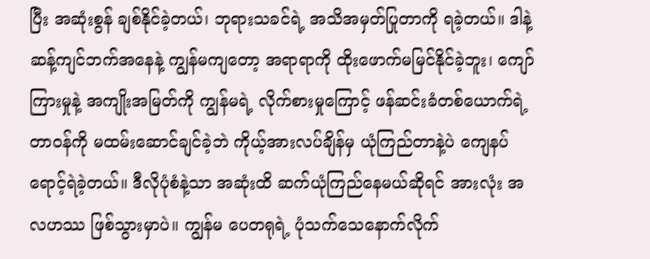ပြီး အဆုံးစွန် ချစ်နိုင်ခဲ့တယ်၊ ဘုရားသခင်ရဲ့ အသိအမှတ်ပြုတာကို ရခဲ့တယ်။ ဒါနဲ့ ဆန့်ကျင်ဘက်အနေနဲ့ ကျွန်မကျတော့ အရာရာကို ထိုးဖောက်မမြင်နိုင်ခဲ့ဘူး၊ ကျော်ကြားမှုနဲ့ အကျိုးအမြတ်ကို ကျွန်မရဲ့ လိုက်စားမှုကြောင့် ဖန်ဆင်းခံတစ်ယောက်ရဲ့ တာဝန်ကို မထမ်းဆောင်ချင်ခဲ့ဘဲ ကိုယ့်အားလပ်ချိန်မှ ယုံကြည်တာနဲ့ပဲ ကျေနပ်ရောင့်ရဲခဲ့တယ်။ ဒီလိုပုံစံနဲ့သာ အဆုံးထိ ဆက်ယုံကြည်နေမယ်ဆိုရင် အားလုံး အလဟဿ ဖြစ်သွားမှာပဲ။ ကျွန်မ ပေတရုရဲ့ ပုံသက်သေနောက်လိုက်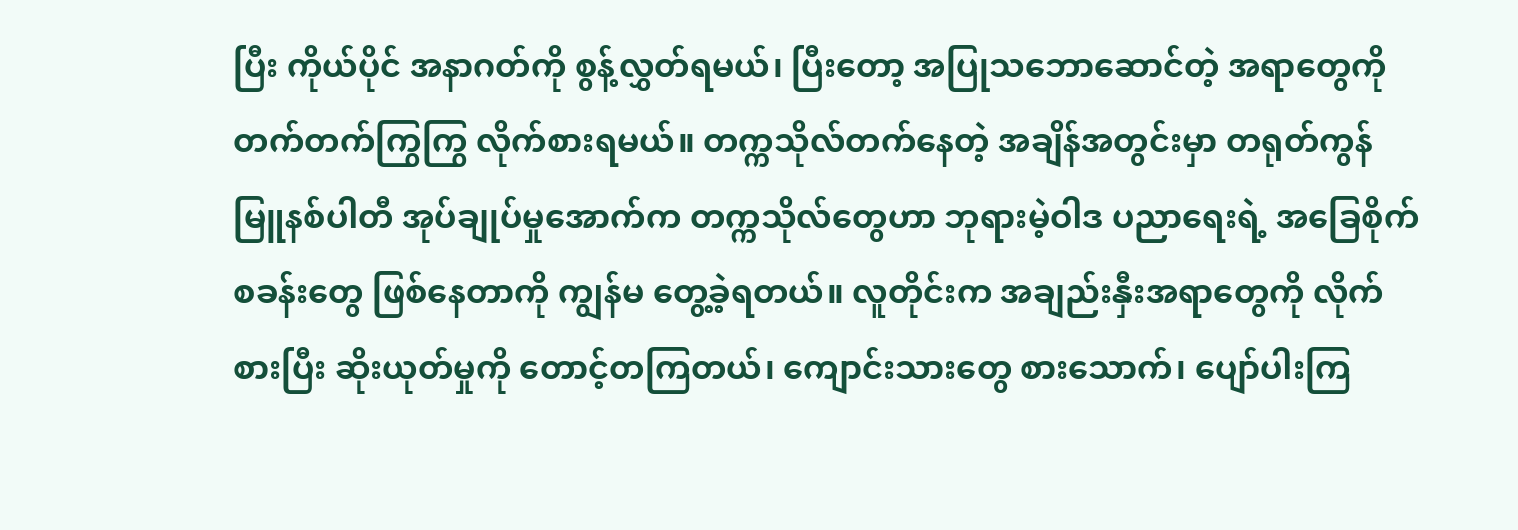ပြီး ကိုယ်ပိုင် အနာဂတ်ကို စွန့်လွှတ်ရမယ်၊ ပြီးတော့ အပြုသဘောဆောင်တဲ့ အရာတွေကို တက်တက်ကြွကြွ လိုက်စားရမယ်။ တက္ကသိုလ်တက်နေတဲ့ အချိန်အတွင်းမှာ တရုတ်ကွန်မြူနစ်ပါတီ အုပ်ချုပ်မှုအောက်က တက္ကသိုလ်တွေဟာ ဘုရားမဲ့ဝါဒ ပညာရေးရဲ့ အခြေစိုက်စခန်းတွေ ဖြစ်နေတာကို ကျွန်မ တွေ့ခဲ့ရတယ်။ လူတိုင်းက အချည်းနှီးအရာတွေကို လိုက်စားပြီး ဆိုးယုတ်မှုကို တောင့်တကြတယ်၊ ကျောင်းသားတွေ စားသောက်၊ ပျော်ပါးကြ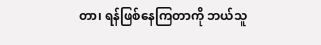တာ၊ ရန်ဖြစ်နေကြတာကို ဘယ်သူ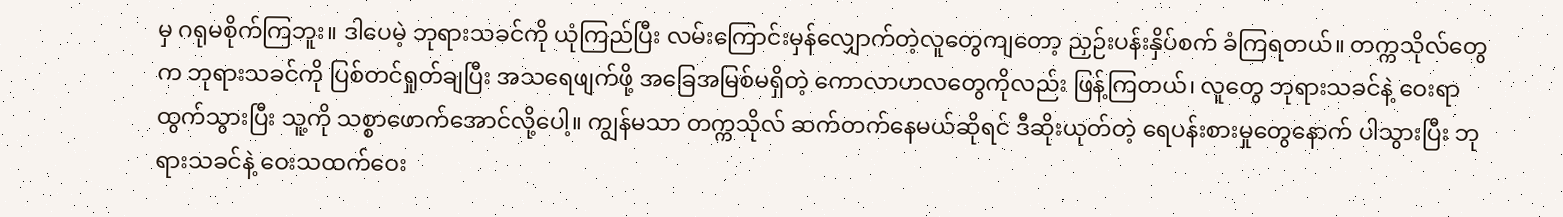မှ ဂရုမစိုက်ကြဘူး။ ဒါပေမဲ့ ဘုရားသခင်ကို ယုံကြည်ပြီး လမ်းကြောင်းမှန်လျှောက်တဲ့လူတွေကျတော့ ညှဉ်းပန်းနှိပ်စက် ခံကြရတယ်။ တက္ကသိုလ်တွေက ဘုရားသခင်ကို ပြစ်တင်ရှုတ်ချပြီး အသရေဖျက်ဖို့ အခြေအမြစ်မရှိတဲ့ ကောလာဟလတွေကိုလည်း ဖြန့်ကြတယ်၊ လူတွေ ဘုရားသခင်နဲ့ ဝေးရာထွက်သွားပြီး သူ့ကို သစ္စာဖောက်အောင်လို့ပေါ့။ ကျွန်မသာ တက္ကသိုလ် ဆက်တက်နေမယ်ဆိုရင် ဒီဆိုးယုတ်တဲ့ ရေပန်းစားမှုတွေနောက် ပါသွားပြီး ဘုရားသခင်နဲ့ ဝေးသထက်ဝေး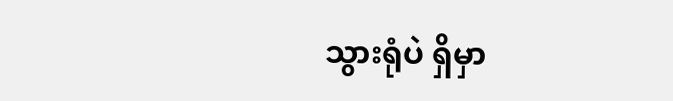သွားရုံပဲ ရှိမှာ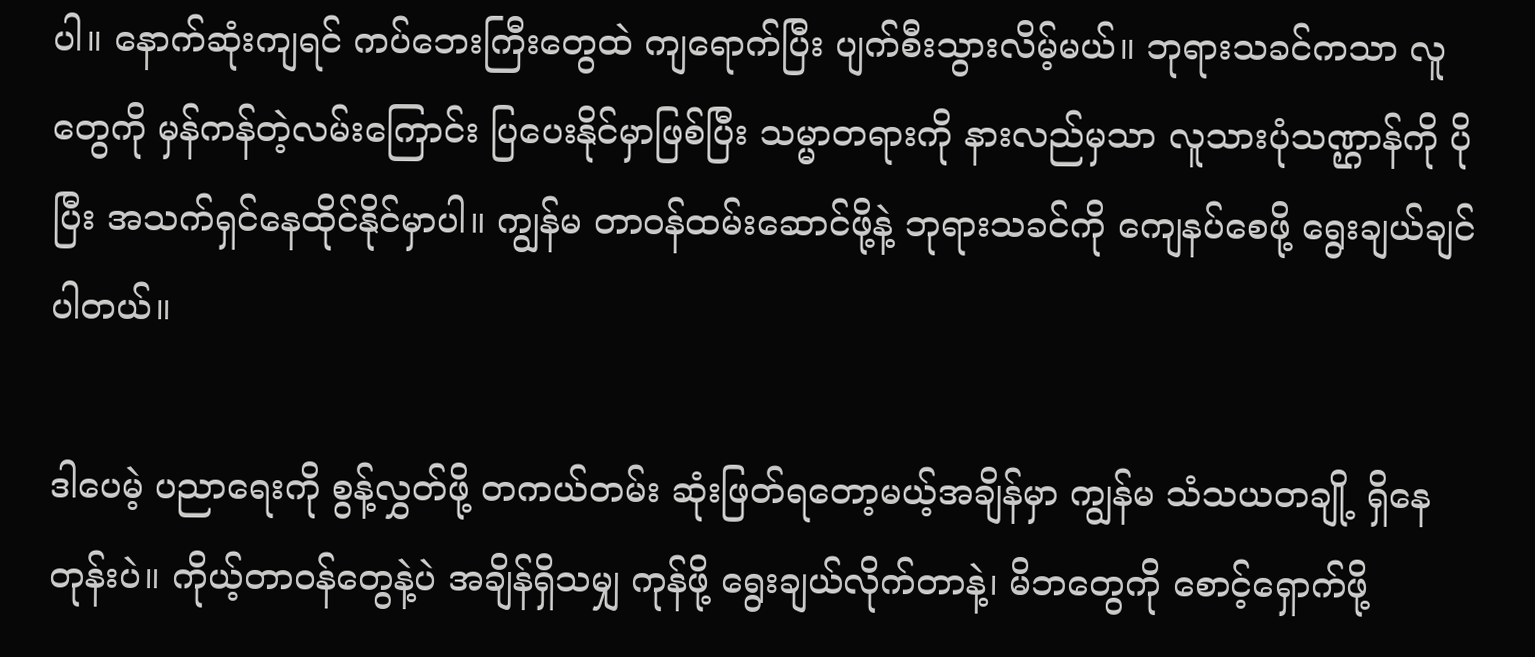ပါ။ နောက်ဆုံးကျရင် ကပ်ဘေးကြီးတွေထဲ ကျရောက်ပြီး ပျက်စီးသွားလိမ့်မယ်။ ဘုရားသခင်ကသာ လူတွေကို မှန်ကန်တဲ့လမ်းကြောင်း ပြပေးနိုင်မှာဖြစ်ပြီး သမ္မာတရားကို နားလည်မှသာ လူသားပုံသဏ္ဌာန်ကို ပိုပြီး အသက်ရှင်နေထိုင်နိုင်မှာပါ။ ကျွန်မ တာဝန်ထမ်းဆောင်ဖို့နဲ့ ဘုရားသခင်ကို ကျေနပ်စေဖို့ ရွေးချယ်ချင်ပါတယ်။

ဒါပေမဲ့ ပညာရေးကို စွန့်လွှတ်ဖို့ တကယ်တမ်း ဆုံးဖြတ်ရတော့မယ့်အချိန်မှာ ကျွန်မ သံသယတချို့ ရှိနေတုန်းပဲ။ ကိုယ့်တာဝန်တွေနဲ့ပဲ အချိန်ရှိသမျှ ကုန်ဖို့ ရွေးချယ်လိုက်တာနဲ့၊ မိဘတွေကို စောင့်ရှောက်ဖို့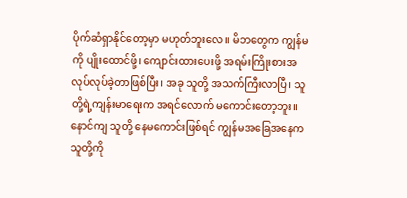ပိုက်ဆံရှာနိုင်တော့မှာ မဟုတ်ဘူးလေ။ မိဘတွေက ကျွန်မကို ပျိုးထောင်ဖို့၊ ကျောင်းထားပေးဖို့ အရမ်းကြိုးစားအလုပ်လုပ်ခဲ့တာဖြစ်ပြီး၊ အခု သူတို့ အသက်ကြီးလာပြီ၊ သူတို့ရဲ့ကျန်းမာရေးက အရင်လောက် မကောင်းတော့ဘူး။ နောင်ကျ သူတို့ နေမကောင်းဖြစ်ရင် ကျွန်မအခြေအနေက သူတို့ကို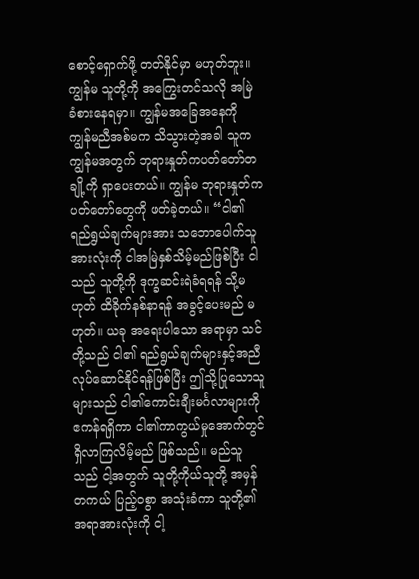စောင့်ရှောက်ဖို့ တတ်နိုင်မှာ မဟုတ်ဘူး။ ကျွန်မ သူတို့ကို အကြွေးတင်သလို အမြဲ ခံစားနေရမှာ။ ကျွန်မအခြေအနေကို ကျွန်မညီအစ်မက သိသွားတဲ့အခါ သူက ကျွန်မအတွက် ဘုရားနှုတ်ကပတ်တော်တချို့ကို ရှာပေးတယ်။ ကျွန်မ ဘုရားနှုတ်ကပတ်တော်တွေကို ဖတ်ခဲ့တယ်။ “ငါ၏ ရည်ရွယ်ချက်များအား သဘောပေါက်သူ အားလုံးကို ငါအမြဲနှစ်သိမ့်မည်ဖြစ်ပြီး ငါသည် သူတို့ကို ဒုက္ခဆင်းရဲခံရရန် သို့မဟုတ် ထိခိုက်နစ်နာရန် အခွင့်ပေးမည် မဟုတ်။ ယခု အရေးပါသော အရာမှာ သင်တို့သည် ငါ၏ ရည်ရွယ်ချက်များနှင့်အညီ လုပ်ဆောင်နိုင်ရန်ဖြစ်ပြီး ဤသို့ပြုသောသူများသည် ငါ၏ကောင်းချီးမင်္ဂလာများကို ဧကန်ရရှိကာ ငါ၏ကာကွယ်မှုအောက်တွင် ရှိလာကြလိမ့်မည် ဖြစ်သည်။ မည်သူသည် ငါ့အတွက် သူတို့ကိုယ်သူတို့ အမှန်တကယ် ပြည့်ဝစွာ အသုံးခံကာ သူတို့၏ အရာအားလုံးကို ငါ့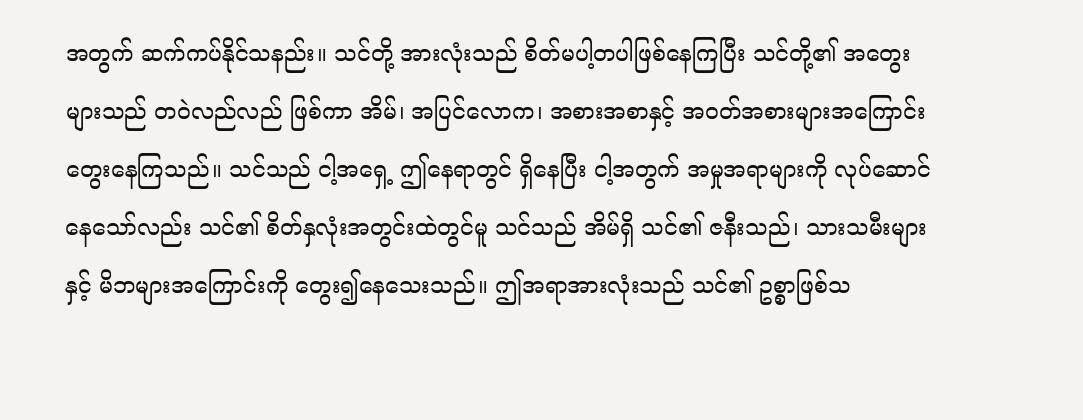အတွက် ဆက်ကပ်နိုင်သနည်း။ သင်တို့ အားလုံးသည် စိတ်မပါ့တပါဖြစ်နေကြပြီး သင်တို့၏ အတွေးများသည် တဝဲလည်လည် ဖြစ်ကာ အိမ်၊ အပြင်လောက၊ အစားအစာနှင့် အဝတ်အစားများအကြောင်း တွေးနေကြသည်။ သင်သည် ငါ့အရှေ့ ဤနေရာတွင် ရှိနေပြီး ငါ့အတွက် အမှုအရာများကို လုပ်ဆောင်နေသော်လည်း သင်၏ စိတ်နှလုံးအတွင်းထဲတွင်မူ သင်သည် အိမ်ရှိ သင်၏ ဇနီးသည်၊ သားသမီးများနှင့် မိဘများအကြောင်းကို တွေး၍နေသေးသည်။ ဤအရာအားလုံးသည် သင်၏ ဥစ္စာဖြစ်သ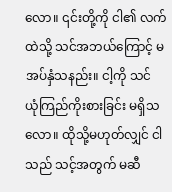လော။ ၎င်းတို့ကို ငါ၏ လက်ထဲသို့ သင်အဘယ်ကြောင့် မအပ်နှံသနည်း။ ငါ့ကို သင် ယုံကြည်ကိုးစားခြင်း မရှိသလော။ ထိုသို့မဟုတ်လျှင် ငါသည် သင့်အတွက် မဆီ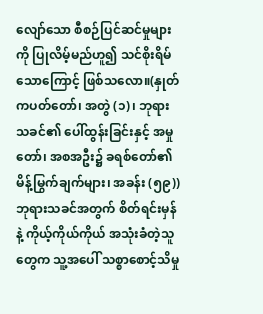လျော်သော စီစဉ်ပြင်ဆင်မှုများကို ပြုလိမ့်မည်ဟူ၍ သင်စိုးရိမ်သောကြောင့် ဖြစ်သလော။(နှုတ်ကပတ်တော်၊ အတွဲ (၁)၊ ဘုရားသခင်၏ ပေါ်ထွန်းခြင်းနှင့် အမှုတော်၊ အစအဦး၌ ခရစ်တော်၏ မိန့်မြွက်ချက်များ၊ အခန်း (၅၉)) ဘုရားသခင်အတွက် စိတ်ရင်းမှန်နဲ့ ကိုယ့်ကိုယ်ကိုယ် အသုံးခံတဲ့သူတွေက သူ့အပေါ် သစ္စာစောင့်သိမှု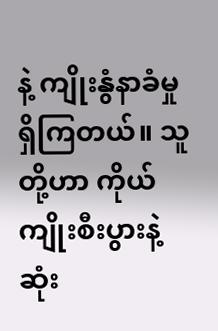နဲ့ ကျိုးနွံနာခံမှု ရှိကြတယ်။ သူတို့ဟာ ကိုယ်ကျိုးစီးပွားနဲ့ ဆုံး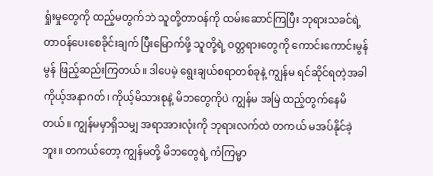ရှုံးမှုတွေကို ထည့်မတွက်ဘဲ သူတို့တာဝန်ကို ထမ်းဆောင်ကြပြီး ဘုရားသခင်ရဲ့ တာဝန်ပေးစေခိုင်းချက် ပြီးမြောက်ဖို့ သူတို့ရဲ့ ဝတ္တရားတွေကို ကောင်းကောင်းမွန်မွန် ဖြည့်ဆည်းကြတယ်။ ဒါပေမဲ့ ရွေးချယ်စရာတစ်ခုနဲ့ ကျွန်မ ရင်ဆိုင်ရတဲ့အခါ ကိုယ့်အနာဂတ်၊ ကိုယ့်မိသားစုနဲ့ မိဘတွေကိုပဲ ကျွန်မ အမြဲ ထည့်တွက်နေမိတယ်။ ကျွန်မမှာရှိသမျှ အရာအားလုံးကို ဘုရားလက်ထဲ တကယ် မအပ်နိုင်ခဲ့ဘူး။ တကယ်တော့ ကျွန်မတို့ မိဘတွေရဲ့ ကံကြမ္မာ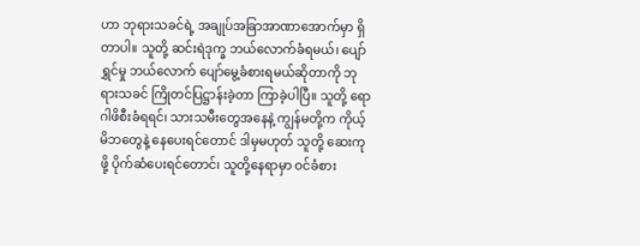ဟာ ဘုရားသခင်ရဲ့ အချုပ်အခြာအာဏာအောက်မှာ ရှိတာပါ။ သူတို့ ဆင်းရဲဒုက္ခ ဘယ်လောက်ခံရမယ်၊ ပျော်ရွှင်မှု ဘယ်လောက် ပျော်မွေ့ခံစားရမယ်ဆိုတာကို ဘုရားသခင် ကြိုတင်ပြဋ္ဌာန်းခဲ့တာ ကြာခဲ့ပါပြီ။ သူတို့ ရောဂါဖိစီးခံရရင်၊ သားသမီးတွေအနေနဲ့ ကျွန်မတို့က ကိုယ့်မိဘတွေနဲ့ နေပေးရင်တောင် ဒါမှမဟုတ် သူတို့ ဆေးကုဖို့ ပိုက်ဆံပေးရင်တောင်၊ သူတို့နေရာမှာ ဝင်ခံစား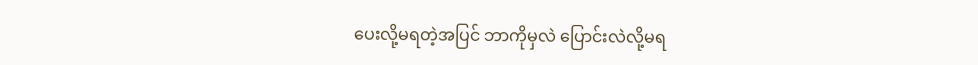ပေးလို့မရတဲ့အပြင် ဘာကိုမှလဲ ပြောင်းလဲလို့မရ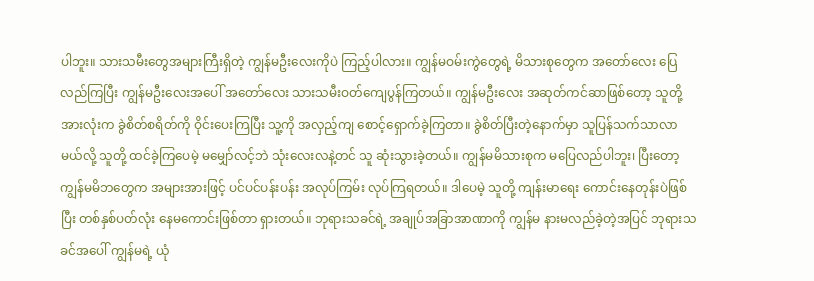ပါဘူး။ သားသမီးတွေအများကြီးရှိတဲ့ ကျွန်မဦးလေးကိုပဲ ကြည့်ပါလား။ ကျွန်မဝမ်းကွဲတွေရဲ့ မိသားစုတွေက အတော်လေး ပြေလည်ကြပြီး ကျွန်မဦးလေးအပေါ် အတော်လေး သားသမီးဝတ်ကျေပွန်ကြတယ်။ ကျွန်မဦးလေး အဆုတ်ကင်ဆာဖြစ်တော့ သူတို့အားလုံးက ခွဲစိတ်စရိတ်ကို ဝိုင်းပေးကြပြီး သူ့ကို အလှည့်ကျ စောင့်ရှောက်ခဲ့ကြတာ။ ခွဲစိတ်ပြီးတဲ့နောက်မှာ သူပြန်သက်သာလာမယ်လို့ သူတို့ ထင်ခဲ့ကြပေမဲ့ မမျှော်လင့်ဘဲ သုံးလေးလနဲ့တင် သူ ဆုံးသွားခဲ့တယ်။ ကျွန်မမိသားစုက မပြေလည်ပါဘူး၊ ပြီးတော့ ကျွန်မမိဘတွေက အများအားဖြင့် ပင်ပင်ပန်းပန်း အလုပ်ကြမ်း လုပ်ကြရတယ်။ ဒါပေမဲ့ သူတို့ ကျန်းမာရေး ကောင်းနေတုန်းပဲဖြစ်ပြီး တစ်နှစ်ပတ်လုံး နေမကောင်းဖြစ်တာ ရှားတယ်။ ဘုရားသခင်ရဲ့ အချုပ်အခြာအာဏာကို ကျွန်မ နားမလည်ခဲ့တဲ့အပြင် ဘုရားသခင်အပေါ် ကျွန်မရဲ့ ယုံ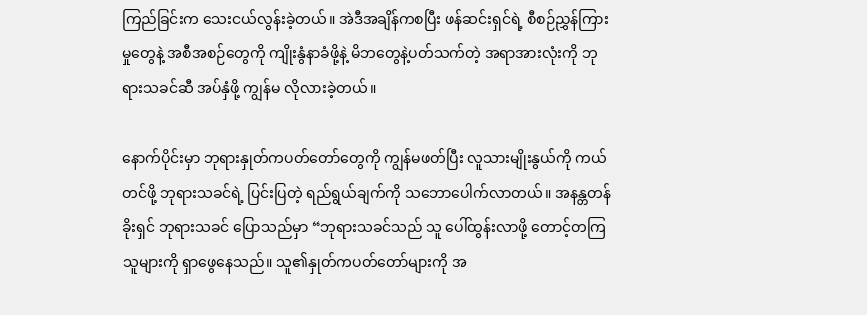ကြည်ခြင်းက သေးငယ်လွန်းခဲ့တယ်။ အဲဒီအချိန်ကစပြီး ဖန်ဆင်းရှင်ရဲ့ စီစဉ်ညွှန်ကြားမှုတွေနဲ့ အစီအစဉ်တွေကို ကျိုးနွံနာခံဖို့နဲ့ မိဘတွေနဲ့ပတ်သက်တဲ့ အရာအားလုံးကို ဘုရားသခင်ဆီ အပ်နှံဖို့ ကျွန်မ လိုလားခဲ့တယ်။

နောက်ပိုင်းမှာ ဘုရားနှုတ်ကပတ်တော်တွေကို ကျွန်မဖတ်ပြီး လူသားမျိုးနွယ်ကို ကယ်တင်ဖို့ ဘုရားသခင်ရဲ့ ပြင်းပြတဲ့ ရည်ရွယ်ချက်ကို သဘောပေါက်လာတယ်။ အနန္တတန်ခိုးရှင် ဘုရားသခင် ပြောသည်မှာ “ဘုရားသခင်သည် သူ ပေါ်ထွန်းလာဖို့ တောင့်တကြသူများကို ရှာဖွေနေသည်။ သူ၏နှုတ်ကပတ်တော်များကို အ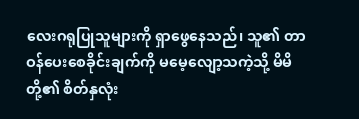လေးဂရုပြုသူများကို ရှာဖွေနေသည်၊ သူ၏ တာဝန်ပေးစေခိုင်းချက်ကို မမေ့လျော့သကဲ့သို့ မိမိတို့၏ စိတ်နှလုံး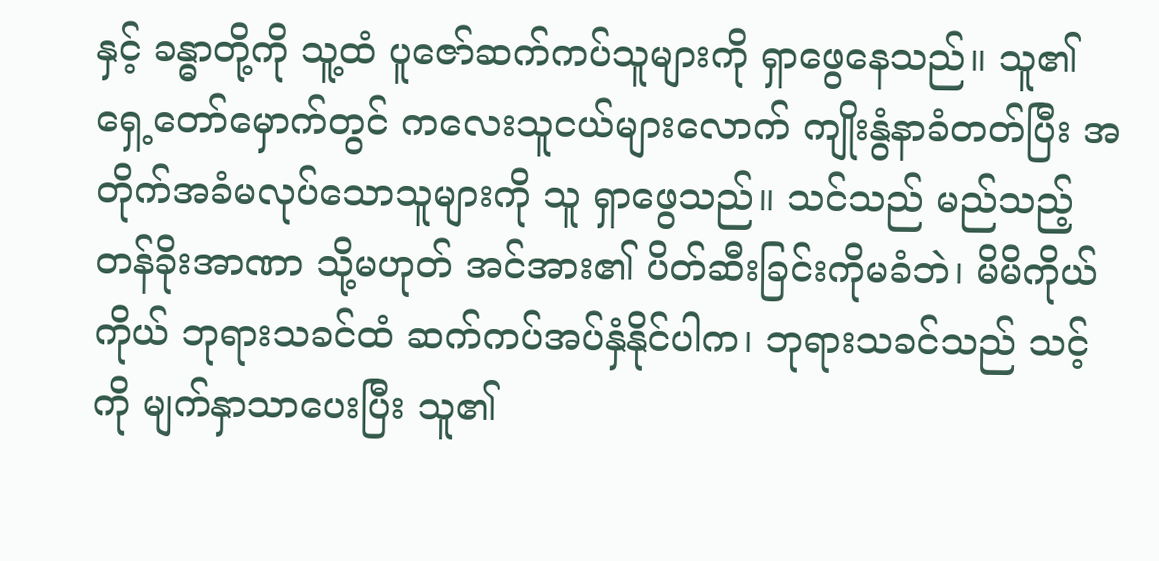နှင့် ခန္ဓာတို့ကို သူ့ထံ ပူဇော်ဆက်ကပ်သူများကို ရှာဖွေနေသည်။ သူ၏ ရှေ့တော်မှောက်တွင် ကလေးသူငယ်များလောက် ကျိုးနွံနာခံတတ်ပြီး အတိုက်အခံမလုပ်သောသူများကို သူ ရှာဖွေသည်။ သင်သည် မည်သည့် တန်ခိုးအာဏာ သို့မဟုတ် အင်အား၏ ပိတ်ဆီးခြင်းကိုမခံဘဲ၊ မိမိကိုယ်ကိုယ် ဘုရားသခင်ထံ ဆက်ကပ်အပ်နှံနိုင်ပါက၊ ဘုရားသခင်သည် သင့်ကို မျက်နှာသာပေးပြီး သူ၏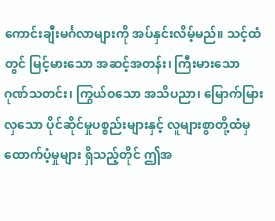ကောင်းချီးမင်္ဂလာများကို အပ်နှင်းလိမ့်မည်။ သင့်ထံတွင် မြင့်မားသော အဆင့်အတန်း၊ ကြီးမားသော ဂုဏ်သတင်း၊ ကြွယ်ဝသော အသိပညာ၊ မြောက်မြားလှသော ပိုင်ဆိုင်မှုပစ္စည်းများနှင့် လူများစွာတို့ထံမှ ထောက်ပံ့မှုများ ရှိသည့်တိုင် ဤအ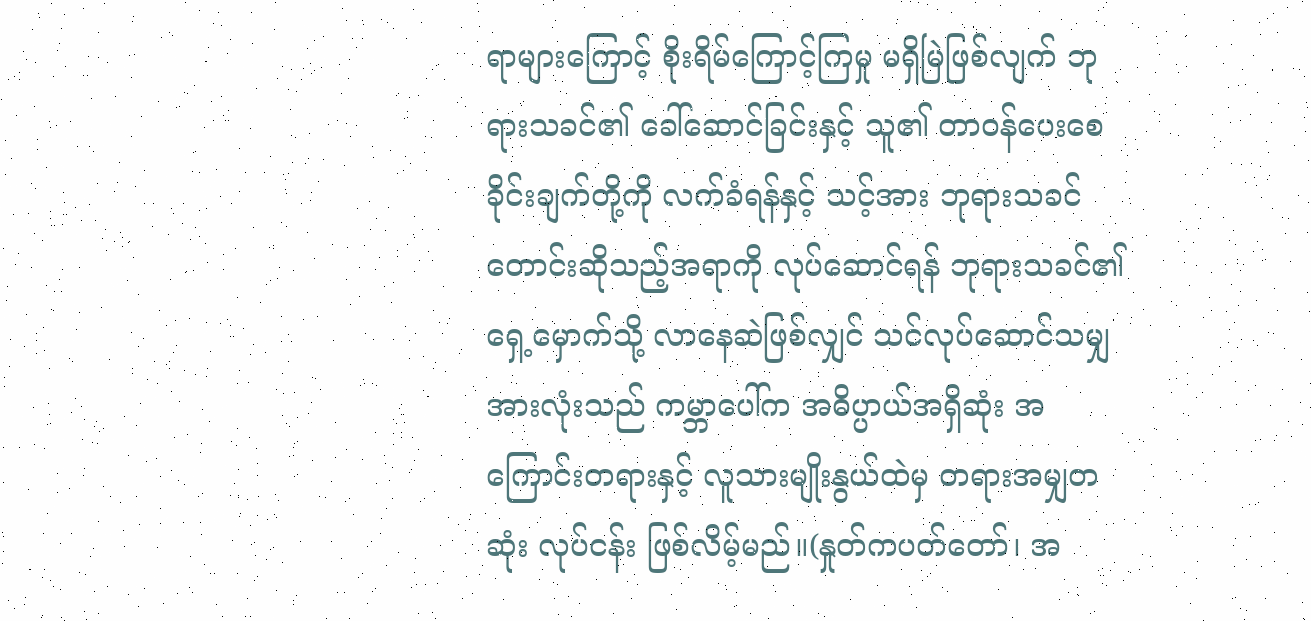ရာများကြောင့် စိုးရိမ်ကြောင့်ကြမှု မရှိမြဲဖြစ်လျက် ဘုရားသခင်၏ ခေါ်ဆောင်ခြင်းနှင့် သူ၏ တာဝန်ပေးစေခိုင်းချက်တို့ကို လက်ခံရန်နှင့် သင့်အား ဘုရားသခင် တောင်းဆိုသည့်အရာကို လုပ်ဆောင်ရန် ဘုရားသခင်၏ ရှေ့မှောက်သို့ လာနေဆဲဖြစ်လျှင် သင်လုပ်ဆောင်သမျှအားလုံးသည် ကမ္ဘာပေါ်က အဓိပ္ပာယ်အရှိဆုံး အကြောင်းတရားနှင့် လူသားမျိုးနွယ်ထဲမှ တရားအမျှတဆုံး လုပ်ငန်း ဖြစ်လိမ့်မည်။(နှုတ်ကပတ်တော်၊ အ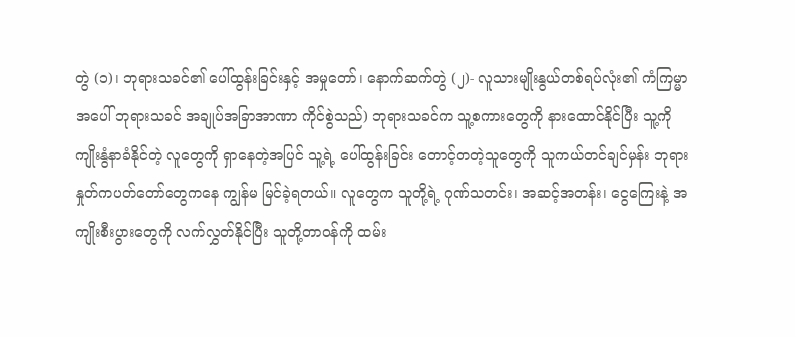တွဲ (၁)၊ ဘုရားသခင်၏ ပေါ်ထွန်းခြင်းနှင့် အမှုတော်၊ နောက်ဆက်တွဲ (၂)- လူသားမျိုးနွယ်တစ်ရပ်လုံး၏ ကံကြမ္မာအပေါ် ဘုရားသခင် အချုပ်အခြာအာဏာ ကိုင်စွဲသည်) ဘုရားသခင်က သူ့စကားတွေကို နားထောင်နိုင်ပြီး သူ့ကို ကျိုးနွံနာခံနိုင်တဲ့ လူတွေကို ရှာနေတဲ့အပြင် သူ့ရဲ့ ပေါ်ထွန်းခြင်း တောင့်တတဲ့သူတွေကို သူကယ်တင်ချင်မှန်း ဘုရားနှုတ်ကပတ်တော်တွေကနေ ကျွန်မ မြင်ခဲ့ရတယ်။ လူတွေက သူတို့ရဲ့ ဂုဏ်သတင်း၊ အဆင့်အတန်း၊ ငွေကြေးနဲ့ အကျိုးစီးပွားတွေကို လက်လွှတ်နိုင်ပြီး သူတို့တာဝန်ကို ထမ်း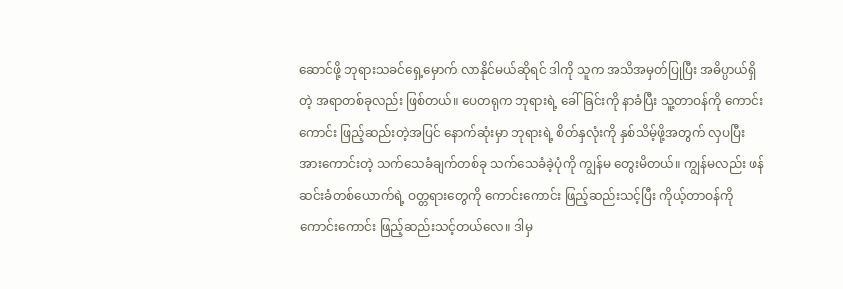ဆောင်ဖို့ ဘုရားသခင်ရှေ့မှောက် လာနိုင်မယ်ဆိုရင် ဒါကို သူက အသိအမှတ်ပြုပြီး အဓိပ္ပာယ်ရှိတဲ့ အရာတစ်ခုလည်း ဖြစ်တယ်။ ပေတရုက ဘုရားရဲ့ ခေါ်ခြင်းကို နာခံပြီး သူ့တာဝန်ကို ကောင်းကောင်း ဖြည့်ဆည်းတဲ့အပြင် နောက်ဆုံးမှာ ဘုရားရဲ့ စိတ်နှလုံးကို နှစ်သိမ့်ဖို့အတွက် လှပပြီး အားကောင်းတဲ့ သက်သေခံချက်တစ်ခု သက်သေခံခဲ့ပုံကို ကျွန်မ တွေးမိတယ်။ ကျွန်မလည်း ဖန်ဆင်းခံတစ်ယောက်ရဲ့ ဝတ္တရားတွေကို ကောင်းကောင်း ဖြည့်ဆည်းသင့်ပြီး ကိုယ့်တာဝန်ကို ကောင်းကောင်း ဖြည့်ဆည်းသင့်တယ်လေ။ ဒါမှ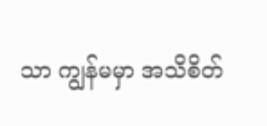သာ ကျွန်မမှာ အသိစိတ်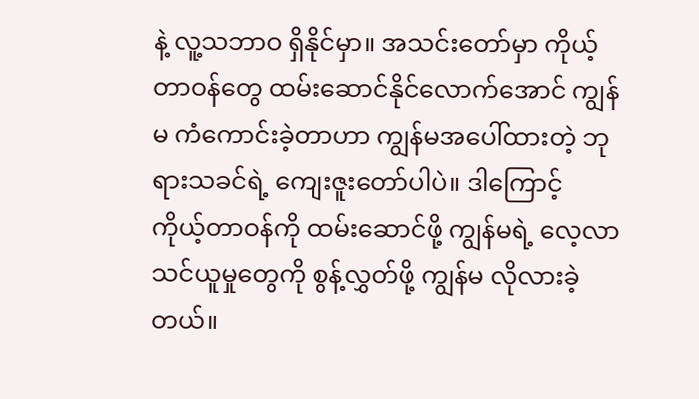နဲ့ လူ့သဘာဝ ရှိနိုင်မှာ။ အသင်းတော်မှာ ကိုယ့်တာဝန်တွေ ထမ်းဆောင်နိုင်လောက်အောင် ကျွန်မ ကံကောင်းခဲ့တာဟာ ကျွန်မအပေါ်ထားတဲ့ ဘုရားသခင်ရဲ့ ကျေးဇူးတော်ပါပဲ။ ဒါကြောင့် ကိုယ့်တာဝန်ကို ထမ်းဆောင်ဖို့ ကျွန်မရဲ့ လေ့လာသင်ယူမှုတွေကို စွန့်လွှတ်ဖို့ ကျွန်မ လိုလားခဲ့တယ်။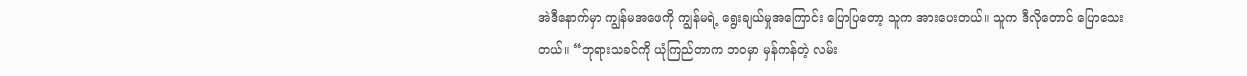အဲဒီနောက်မှာ ကျွန်မအဖေကို ကျွန်မရဲ့ ရွေးချယ်မှုအကြောင်း ပြောပြတော့ သူက အားပေးတယ်။ သူက ဒီလိုတောင် ပြောသေးတယ်။ “ဘုရားသခင်ကို ယုံကြည်တာက ဘဝမှာ မှန်ကန်တဲ့ လမ်း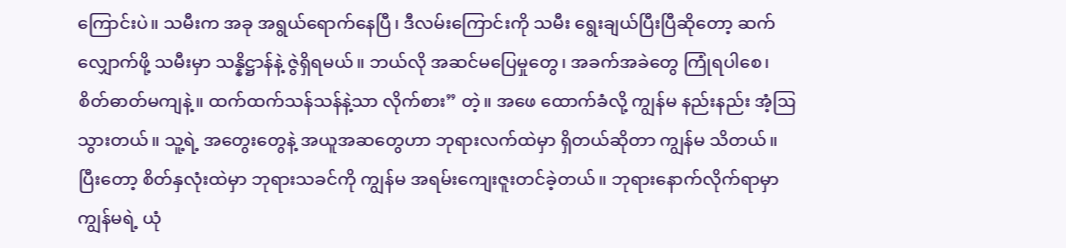ကြောင်းပဲ။ သမီးက အခု အရွယ်ရောက်နေပြီ၊ ဒီလမ်းကြောင်းကို သမီး ရွေးချယ်ပြီးပြီဆိုတော့ ဆက်လျှောက်ဖို့ သမီးမှာ သန္နိဋ္ဌာန်နဲ့ ဇွဲရှိရမယ်။ ဘယ်လို အဆင်မပြေမှုတွေ၊ အခက်အခဲတွေ ကြုံရပါစေ၊ စိတ်ဓာတ်မကျနဲ့။ ထက်ထက်သန်သန်နဲ့သာ လိုက်စား” တဲ့။ အဖေ ထောက်ခံလို့ ကျွန်မ နည်းနည်း အံ့ဩသွားတယ်။ သူ့ရဲ့ အတွေးတွေနဲ့ အယူအဆတွေဟာ ဘုရားလက်ထဲမှာ ရှိတယ်ဆိုတာ ကျွန်မ သိတယ်။ ပြီးတော့ စိတ်နှလုံးထဲမှာ ဘုရားသခင်ကို ကျွန်မ အရမ်းကျေးဇူးတင်ခဲ့တယ်။ ဘုရားနောက်လိုက်ရာမှာ ကျွန်မရဲ့ ယုံ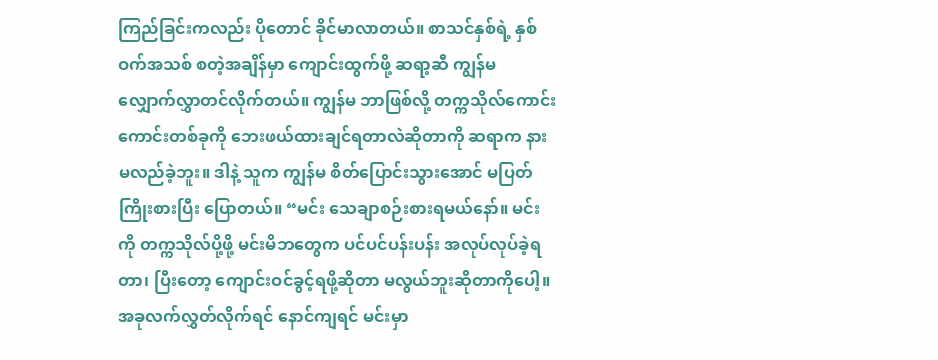ကြည်ခြင်းကလည်း ပိုတောင် ခိုင်မာလာတယ်။ စာသင်နှစ်ရဲ့ နှစ်ဝက်အသစ် စတဲ့အချိန်မှာ ကျောင်းထွက်ဖို့ ဆရာ့ဆီ ကျွန်မ လျှောက်လွှာတင်လိုက်တယ်။ ကျွန်မ ဘာဖြစ်လို့ တက္ကသိုလ်ကောင်းကောင်းတစ်ခုကို ဘေးဖယ်ထားချင်ရတာလဲဆိုတာကို ဆရာက နားမလည်ခဲ့ဘူး။ ဒါနဲ့ သူက ကျွန်မ စိတ်ပြောင်းသွားအောင် မပြတ်ကြိုးစားပြီး ပြောတယ်။ “မင်း သေချာစဉ်းစားရမယ်နော်။ မင်းကို တက္ကသိုလ်ပို့ဖို့ မင်းမိဘတွေက ပင်ပင်ပန်းပန်း အလုပ်လုပ်ခဲ့ရတာ၊ ပြီးတော့ ကျောင်းဝင်ခွင့်ရဖို့ဆိုတာ မလွယ်ဘူးဆိုတာကိုပေါ့။ အခုလက်လွှတ်လိုက်ရင် နောင်ကျရင် မင်းမှာ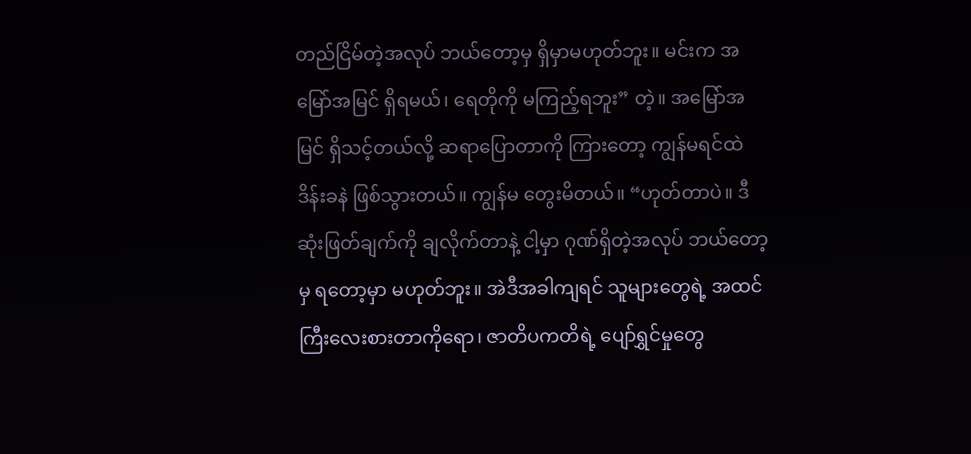တည်ငြိမ်တဲ့အလုပ် ဘယ်တော့မှ ရှိမှာမဟုတ်ဘူး။ မင်းက အမြော်အမြင် ရှိရမယ်၊ ရေတိုကို မကြည့်ရဘူး” တဲ့။ အမြော်အမြင် ရှိသင့်တယ်လို့ ဆရာပြောတာကို ကြားတော့ ကျွန်မရင်ထဲ ဒိန်းခနဲ ဖြစ်သွားတယ်။ ကျွန်မ တွေးမိတယ်။ “ဟုတ်တာပဲ။ ဒီဆုံးဖြတ်ချက်ကို ချလိုက်တာနဲ့ ငါ့မှာ ဂုဏ်ရှိတဲ့အလုပ် ဘယ်တော့မှ ရတော့မှာ မဟုတ်ဘူး။ အဲဒီအခါကျရင် သူများတွေရဲ့ အထင်ကြီးလေးစားတာကိုရော၊ ဇာတိပကတိရဲ့ ပျော်ရွှင်မှုတွေ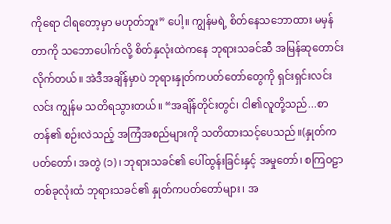ကိုရော ငါရတော့မှာ မဟုတ်ဘူး” ပေါ့။ ကျွန်မရဲ့ စိတ်နေသဘောထား မမှန်တာကို သဘောပေါက်လို့ စိတ်နှလုံးထဲကနေ ဘုရားသခင်ဆီ အမြန်ဆုတောင်းလိုက်တယ်။ အဲဒီအချိန်မှာပဲ ဘုရားနှုတ်ကပတ်တော်တွေကို ရှင်းရှင်းလင်းလင်း ကျွန်မ သတိရသွားတယ်။ “အချိန်တိုင်းတွင်၊ ငါ၏လူတို့သည်...စာတန်၏ စဉ်းလဲသည့် အကြံအစည်များကို သတိထားသင့်ပေသည်။(နှုတ်ကပတ်တော်၊ အတွဲ (၁)၊ ဘုရားသခင်၏ ပေါ်ထွန်းခြင်းနှင့် အမှုတော်၊ စကြဝဠာတစ်ခုလုံးထံ ဘုရားသခင်၏ နှုတ်ကပတ်တော်များ၊ အ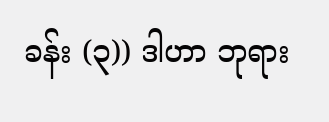ခန်း (၃)) ဒါဟာ ဘုရား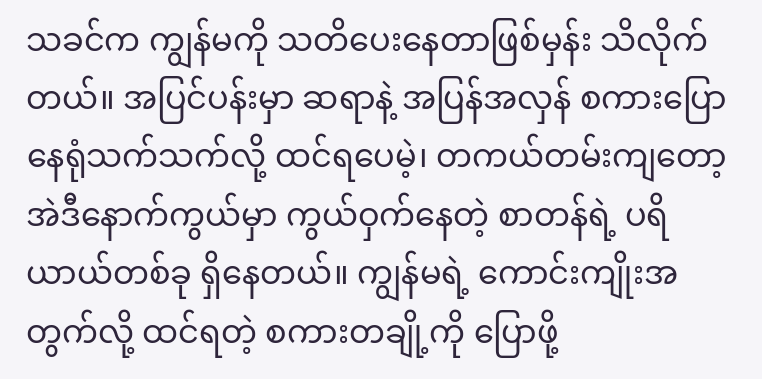သခင်က ကျွန်မကို သတိပေးနေတာဖြစ်မှန်း သိလိုက်တယ်။ အပြင်ပန်းမှာ ဆရာနဲ့ အပြန်အလှန် စကားပြောနေရုံသက်သက်လို့ ထင်ရပေမဲ့၊ တကယ်တမ်းကျတော့ အဲဒီနောက်ကွယ်မှာ ကွယ်ဝှက်နေတဲ့ စာတန်ရဲ့ ပရိယာယ်တစ်ခု ရှိနေတယ်။ ကျွန်မရဲ့ ကောင်းကျိုးအတွက်လို့ ထင်ရတဲ့ စကားတချို့ကို ပြောဖို့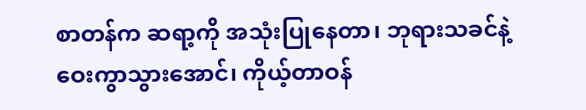စာတန်က ဆရာ့ကို အသုံးပြုနေတာ၊ ဘုရားသခင်နဲ့ ဝေးကွာသွားအောင်၊ ကိုယ့်တာဝန်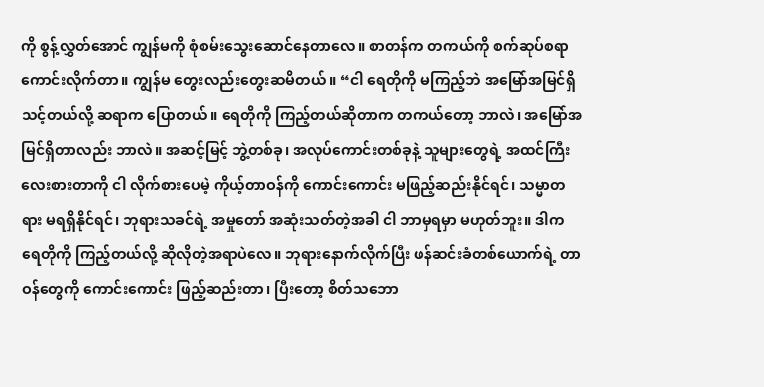ကို စွန့်လွှတ်အောင် ကျွန်မကို စုံစမ်းသွေးဆောင်နေတာလေ။ စာတန်က တကယ်ကို စက်ဆုပ်စရာ ကောင်းလိုက်တာ။ ကျွန်မ တွေးလည်းတွေးဆမိတယ်။ “ငါ ရေတိုကို မကြည့်ဘဲ အမြော်အမြင်ရှိသင့်တယ်လို့ ဆရာက ပြောတယ်။ ရေတိုကို ကြည့်တယ်ဆိုတာက တကယ်တော့ ဘာလဲ၊ အမြော်အမြင်ရှိတာလည်း ဘာလဲ။ အဆင့်မြင့် ဘွဲ့တစ်ခု၊ အလုပ်ကောင်းတစ်ခုနဲ့ သူများတွေရဲ့ အထင်ကြီးလေးစားတာကို ငါ လိုက်စားပေမဲ့ ကိုယ့်တာဝန်ကို ကောင်းကောင်း မဖြည့်ဆည်းနိုင်ရင်၊ သမ္မာတရား မရရှိနိုင်ရင်၊ ဘုရားသခင်ရဲ့ အမှုတော် အဆုံးသတ်တဲ့အခါ ငါ ဘာမှရမှာ မဟုတ်ဘူး။ ဒါက ရေတိုကို ကြည့်တယ်လို့ ဆိုလိုတဲ့အရာပဲလေ။ ဘုရားနောက်လိုက်ပြီး ဖန်ဆင်းခံတစ်ယောက်ရဲ့ တာဝန်တွေကို ကောင်းကောင်း ဖြည့်ဆည်းတာ၊ ပြီးတော့ စိတ်သဘော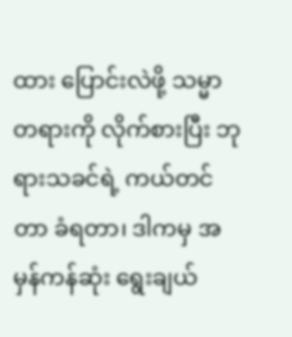ထား ပြောင်းလဲဖို့ သမ္မာတရားကို လိုက်စားပြီး ဘုရားသခင်ရဲ့ ကယ်တင်တာ ခံရတာ၊ ဒါကမှ အမှန်ကန်ဆုံး ရွေးချယ်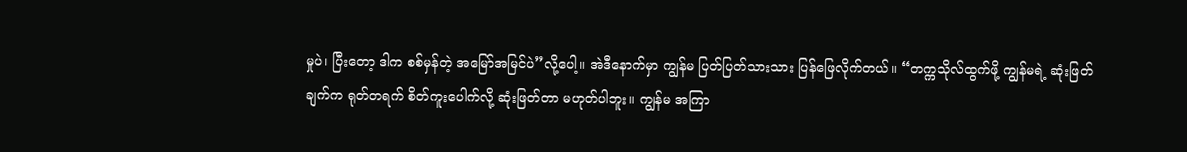မှုပဲ၊ ပြီးတော့ ဒါက စစ်မှန်တဲ့ အမြော်အမြင်ပဲ”လို့ပေါ့။ အဲဒီနောက်မှာ ကျွန်မ ပြတ်ပြတ်သားသား ပြန်ဖြေလိုက်တယ်။ “တက္ကသိုလ်ထွက်ဖို့ ကျွန်မရဲ့ ဆုံးဖြတ်ချက်က ရုတ်တရက် စိတ်ကူးပေါက်လို့ ဆုံးဖြတ်တာ မဟုတ်ပါဘူး။ ကျွန်မ အကြာ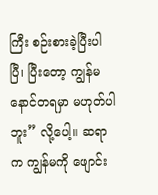ကြီး စဉ်းစားခဲ့ပြီးပါပြီ၊ ပြီးတော့ ကျွန်မ နောင်တရမှာ မဟုတ်ပါဘူး” လို့ပေါ့။ ဆရာက ကျွန်မကို ဖျောင်း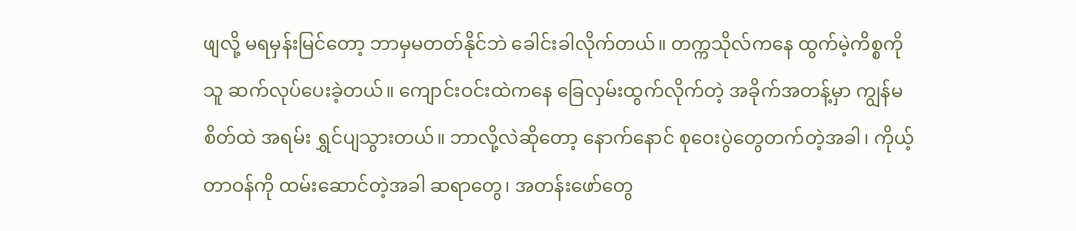ဖျလို့ မရမှန်းမြင်တော့ ဘာမှမတတ်နိုင်ဘဲ ခေါင်းခါလိုက်တယ်။ တက္ကသိုလ်ကနေ ထွက်မဲ့ကိစ္စကို သူ ဆက်လုပ်ပေးခဲ့တယ်။ ကျောင်းဝင်းထဲကနေ ခြေလှမ်းထွက်လိုက်တဲ့ အခိုက်အတန့်မှာ ကျွန်မ စိတ်ထဲ အရမ်း ရွှင်ပျသွားတယ်။ ဘာလို့လဲဆိုတော့ နောက်နောင် စုဝေးပွဲတွေတက်တဲ့အခါ၊ ကိုယ့်တာဝန်ကို ထမ်းဆောင်တဲ့အခါ ဆရာတွေ၊ အတန်းဖော်တွေ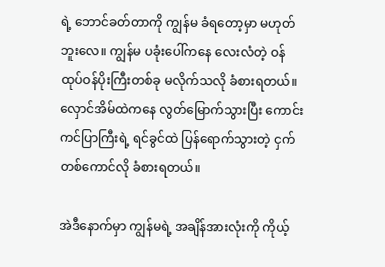ရဲ့ ဘောင်ခတ်တာကို ကျွန်မ ခံရတော့မှာ မဟုတ်ဘူးလေ။ ကျွန်မ ပခုံးပေါ်ကနေ လေးလံတဲ့ ဝန်ထုပ်ဝန်ပိုးကြီးတစ်ခု မလိုက်သလို ခံစားရတယ်။ လှောင်အိမ်ထဲကနေ လွတ်မြောက်သွားပြီး ကောင်းကင်ပြာကြီးရဲ့ ရင်ခွင်ထဲ ပြန်ရောက်သွားတဲ့ ငှက်တစ်ကောင်လို ခံစားရတယ်။

အဲဒီနောက်မှာ ကျွန်မရဲ့ အချိန်အားလုံးကို ကိုယ့်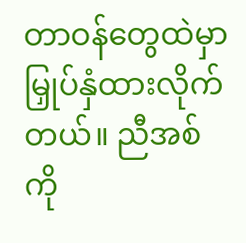တာဝန်တွေထဲမှာ မြှုပ်နှံထားလိုက်တယ်။ ညီအစ်ကို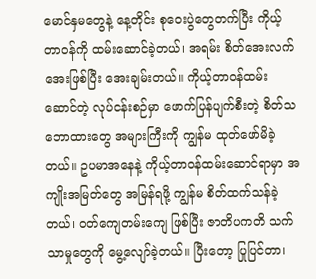မောင်နှမတွေနဲ့ နေ့တိုင်း စုဝေးပွဲတွေတက်ပြီး ကိုယ့်တာဝန်ကို ထမ်းဆောင်ခဲ့တယ်၊ အရမ်း စိတ်အေးလက်အေးဖြစ်ပြီး အေးချမ်းတယ်။ ကိုယ့်တာဝန်ထမ်းဆောင်တဲ့ လုပ်ငန်းစဉ်မှာ ဖောက်ပြန်ပျက်စီးတဲ့ စိတ်သဘောထားတွေ အများကြီးကို ကျွန်မ ထုတ်ဖော်မိခဲ့တယ်။ ဥပမာအနေနဲ့ ကိုယ့်တာဝန်ထမ်းဆောင်ရာမှာ အကျိုးအမြတ်တွေ အမြန်ရဖို့ ကျွန်မ စိတ်ထက်သန်ခဲ့တယ်၊ ဝတ်ကျေတမ်းကျေ ဖြစ်ပြီး ဇာတိပကတိ သက်သာမှုတွေကို မွေ့လျော်ခဲ့တယ်။ ပြီးတော့ ပြုပြင်တာ၊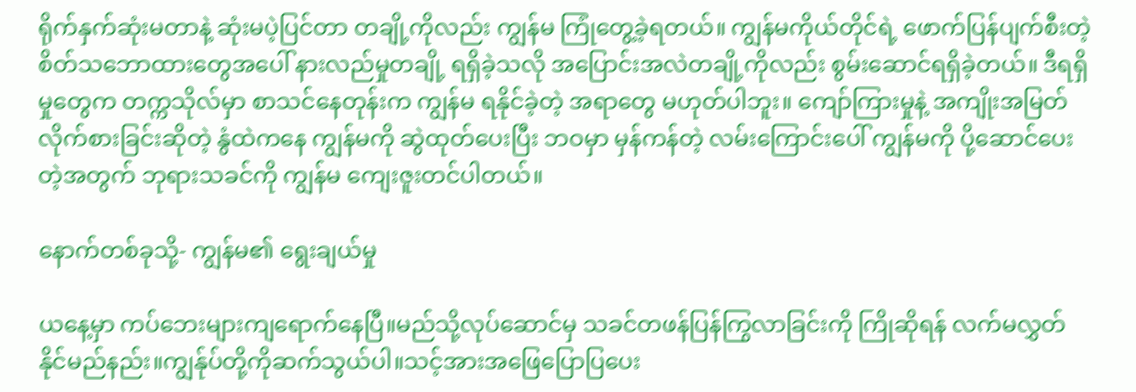ရိုက်နှက်ဆုံးမတာနဲ့ ဆုံးမပဲ့ပြင်တာ တချို့ကိုလည်း ကျွန်မ ကြုံတွေ့ခဲ့ရတယ်။ ကျွန်မကိုယ်တိုင်ရဲ့ ဖောက်ပြန်ပျက်စီးတဲ့ စိတ်သဘောထားတွေအပေါ် နားလည်မှုတချို့ ရရှိခဲ့သလို အပြောင်းအလဲတချို့ကိုလည်း စွမ်းဆောင်ရရှိခဲ့တယ်။ ဒီရရှိမှုတွေက တက္ကသိုလ်မှာ စာသင်နေတုန်းက ကျွန်မ ရနိုင်ခဲ့တဲ့ အရာတွေ မဟုတ်ပါဘူး။ ကျော်ကြားမှုနဲ့ အကျိုးအမြတ် လိုက်စားခြင်းဆိုတဲ့ နွံထဲကနေ ကျွန်မကို ဆွဲထုတ်ပေးပြီး ဘဝမှာ မှန်ကန်တဲ့ လမ်းကြောင်းပေါ် ကျွန်မကို ပို့ဆောင်ပေးတဲ့အတွက် ဘုရားသခင်ကို ကျွန်မ ကျေးဇူးတင်ပါတယ်။

နောက်တစ်ခုသို့- ကျွန်မ၏ ရွေးချယ်မှု

ယနေ့မှာ ကပ်ဘေးများကျရောက်နေပြီ။မည်သို့လုပ်ဆောင်မှ သခင်တဖန်ပြန်ကြွလာခြင်းကို ကြိုဆိုရန် လက်မလွှတ်နိုင်မည်နည်း။ကျွန်ုပ်တို့ကိုဆက်သွယ်ပါ။သင့်အားအဖြေပြောပြပေး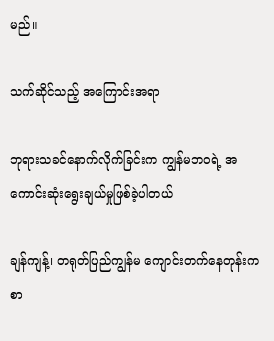မည်။

သက်ဆိုင်သည့် အကြောင်းအရာ

ဘုရားသခင်နောက်လိုက်ခြင်းက ကျွန်မဘဝရဲ့ အကောင်းဆုံးရွေးချယ်မှုဖြစ်ခဲ့ပါတယ်

ချန်ကျန့်၊ တရုတ်ပြည်ကျွန်မ ကျောင်းတက်နေတုန်းက စာ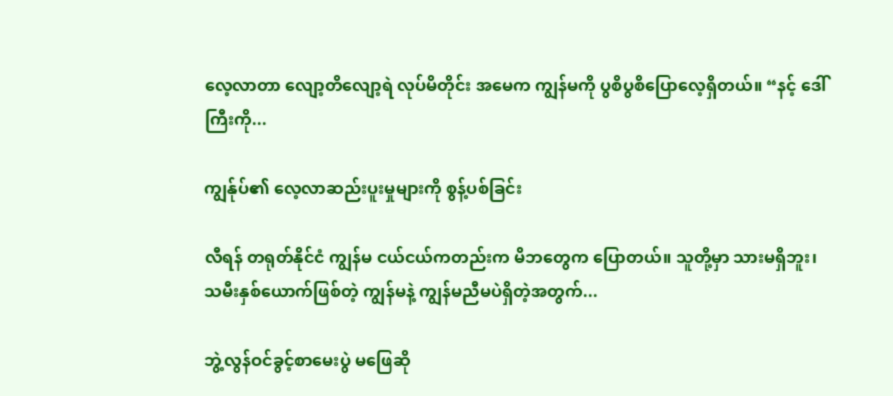လေ့လာတာ လျော့တိလျော့ရဲ လုပ်မိတိုင်း အမေက ကျွန်မကို ပွစိပွစိပြောလေ့ရှိတယ်။ “နင့် ဒေါ်ကြီးကို...

ကျွန်ုပ်၏ လေ့လာဆည်းပူးမှုများကို စွန့်ပစ်ခြင်း

လီရန် တရုတ်နိုင်ငံ ကျွန်မ ငယ်ငယ်ကတည်းက မိဘတွေက ပြောတယ်။ သူတို့မှာ သားမရှိဘူး၊ သမီးနှစ်ယောက်ဖြစ်တဲ့ ကျွန်မနဲ့ ကျွန်မညီမပဲရှိတဲ့အတွက်...

ဘွဲ့လွန်ဝင်ခွင့်စာမေးပွဲ မဖြေဆို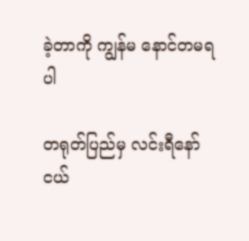ခဲ့တာကို ကျွန်မ နောင်တမရပါ

တရုတ်ပြည်မှ လင်းရီနော်ငယ်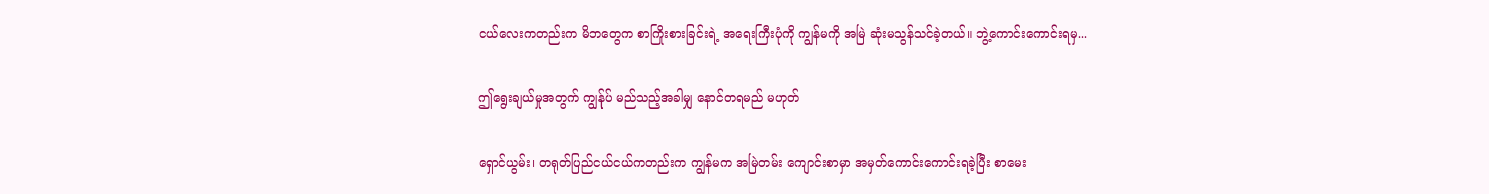ငယ်လေးကတည်းက မိဘတွေက စာကြိုးစားခြင်းရဲ့ အရေးကြီးပုံကို ကျွန်မကို အမြဲ ဆုံးမသွန်သင်ခဲ့တယ်။ ဘွဲ့ကောင်းကောင်းရမှ...

ဤရွေးချယ်မှုအတွက် ကျွန်ုပ် မည်သည့်အခါမျှ နောင်တရမည် မဟုတ်

ရှောင်ယွမ်း၊ တရုတ်ပြည်ငယ်ငယ်ကတည်းက ကျွန်မက အမြဲတမ်း ကျောင်းစာမှာ အမှတ်ကောင်းကောင်းရခဲ့ပြီး စာမေး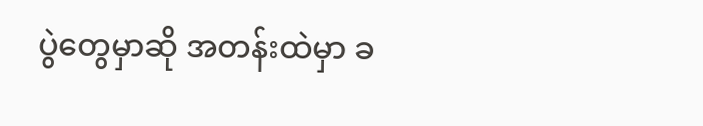ပွဲတွေမှာဆို အတန်းထဲမှာ ခ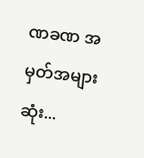ဏခဏ အမှတ်အများဆုံး...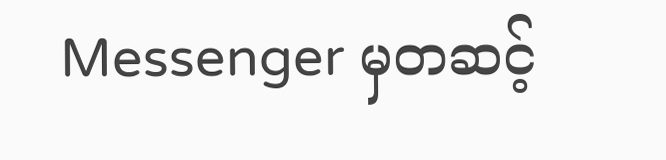Messenger မှတဆင့်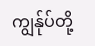ကျွန်ုပ်တို့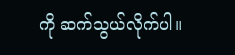ကို ဆက်သွယ်လိုက်ပါ။